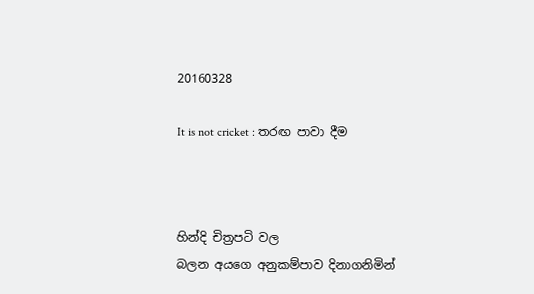20160328

It is not cricket : තරඟ පාවා දීම



හින්දි චිත්‍රපටි වල
බලන අයගෙ අනුකම්පාව දිනාගනිමින්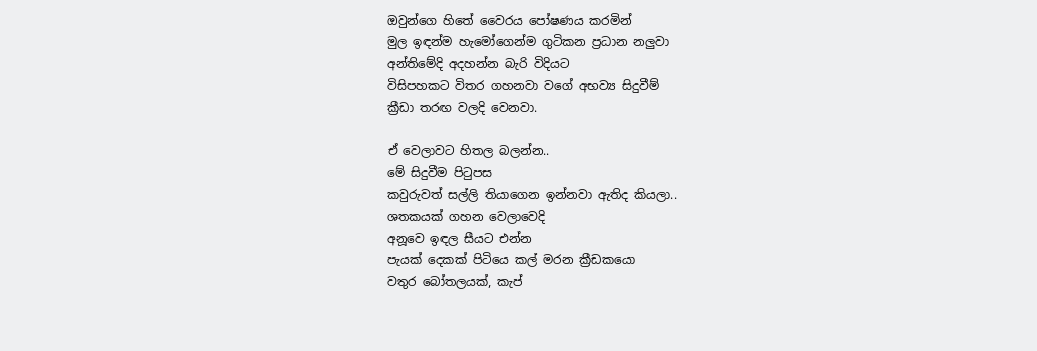ඔවුන්ගෙ හිතේ වෛරය පෝෂණය කරමින්
මුල ඉඳන්ම හැමෝගෙන්ම ගුටිකන ප්‍රධාන නලුවා
අන්තිමේදි අදහන්න බැරි විදියට
විසිපහකට විතර ගහනවා වගේ අභව්‍ය සිදුවීම්
ක්‍රීඩා තරඟ වලදි වෙනවා.

ඒ වෙලාවට හිතල බලන්න..
මේ සිදුවීම පිටුපස
කවුරුවත් සල්ලි තියාගෙන ඉන්නවා ඇතිද කියලා..
ශතකයක් ගහන වෙලාවෙදි
අනූවෙ ඉඳල සීයට එන්න
පැයක් දෙකක් පිටියෙ කල් මරන ක්‍රීඩකයො
වතුර බෝතලයක්, කැප්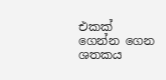එකක් ගෙන්න ගෙන
ශතකය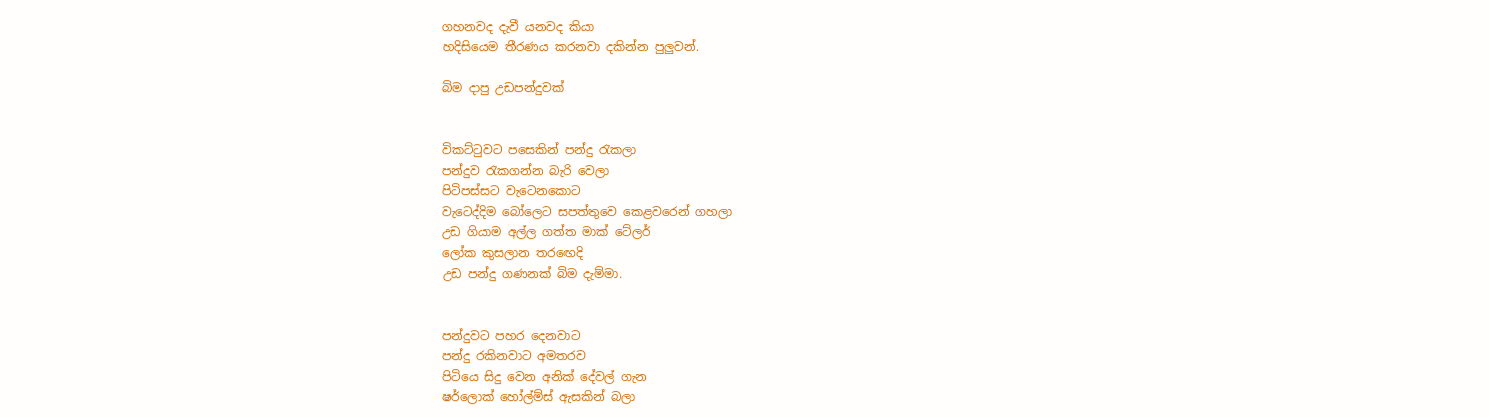ගහනවද දැවී යනවද කියා
හදිසියෙම තීරණය කරනවා දකින්න පුලුවන්.

බිම දාපු උඩපන්දුවක්


විකට්ටුවට පසෙකින් පන්දු රැකලා
පන්දුව රැකගන්න බැරි වෙලා
පිටිපස්සට වැටෙනකොට
වැටෙද්දිම බෝලෙට සපත්තුවෙ කෙළවරෙන් ගහලා
උඩ ගියාම අල්ල ගත්ත මාක් ටේලර්
ලෝක කුසලාන තරඟෙදි
උඩ පන්දු ගණනක් බිම දැම්මා.


පන්දුවට පහර දෙනවාට
පන්දු රකිනවාට අමතරව
පිටියෙ සිදු වෙන අනික් දේවල් ගැන
ෂර්ලොක් හෝල්ම්ස් ඇසකින් බලා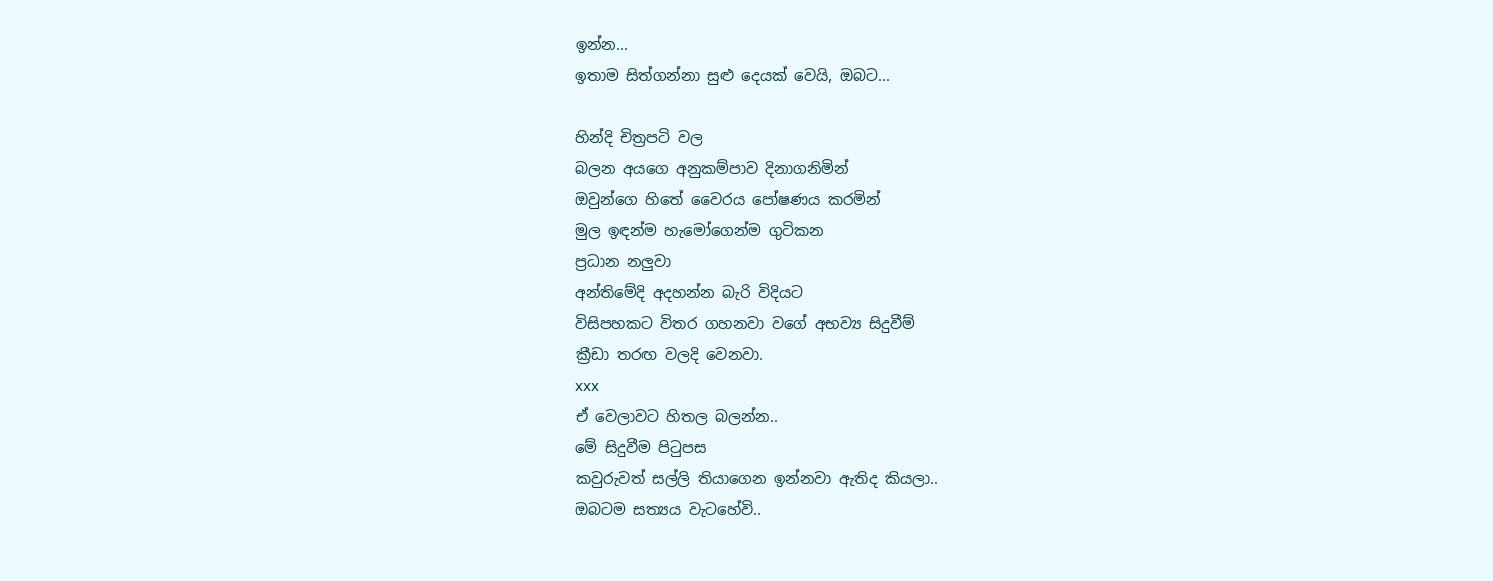ඉන්න...
ඉතාම සිත්ගන්නා සුළු දෙයක් වෙයි, ඔබට...

හින්දි චිත්‍රපටි වල
බලන අයගෙ අනුකම්පාව දිනාගනිමින්
ඔවුන්ගෙ හිතේ වෛරය පෝෂණය කරමින්
මුල ඉඳන්ම හැමෝගෙන්ම ගුටිකන
ප්‍රධාන නලුවා
අන්තිමේදි අදහන්න බැරි විදියට
විසිපහකට විතර ගහනවා වගේ අභව්‍ය සිදුවීම්
ක්‍රීඩා තරඟ වලදි වෙනවා.
xxx
ඒ වෙලාවට හිතල බලන්න..
මේ සිදුවීම පිටුපස
කවුරුවත් සල්ලි තියාගෙන ඉන්නවා ඇතිද කියලා..
ඔබටම සත්‍යය වැටහේවි..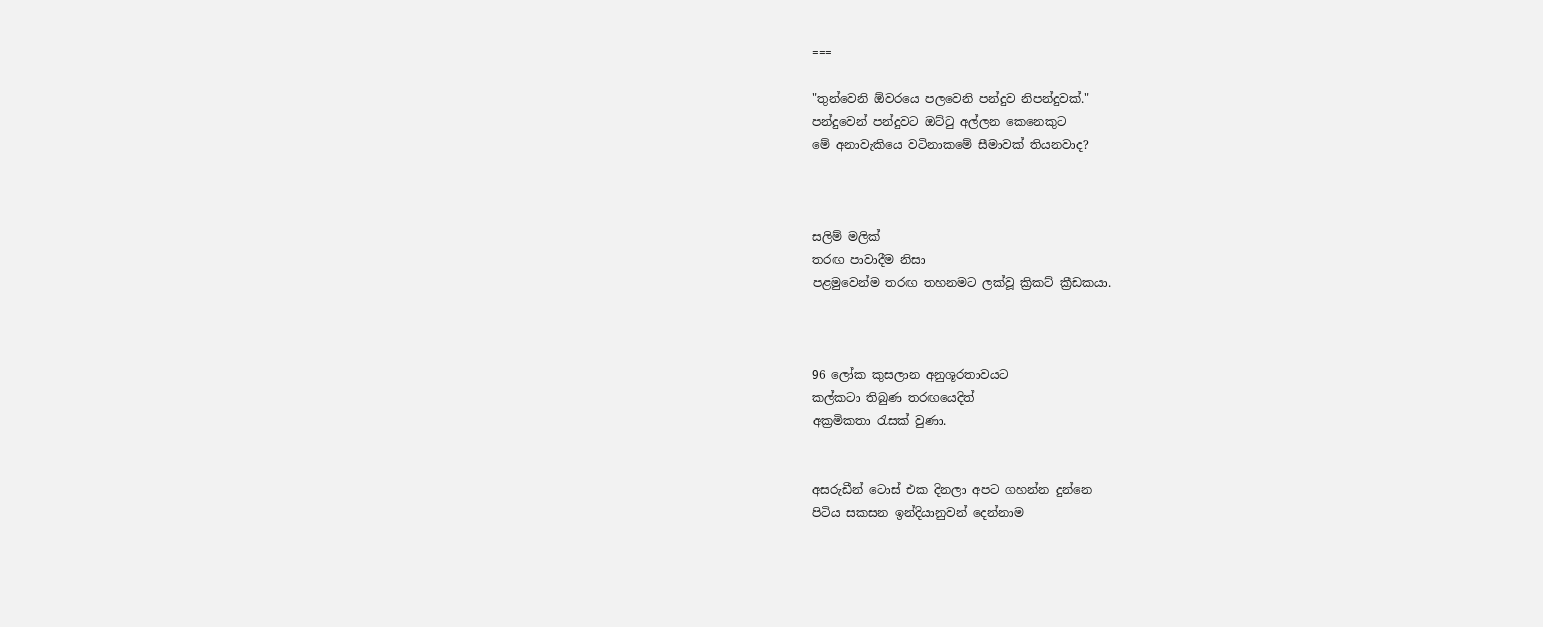===

"තුන්වෙනි ඕවරයෙ පලවෙනි පන්දුව නිපන්දුවක්."
පන්දුවෙන් පන්දුවට ඔට්ටු අල්ලන කෙනෙකුට
මේ අනාවැකියෙ වටිනාකමේ සීමාවක් තියනවාද?



සලිම් මලික්
තරඟ පාවාදීම නිසා
පළමුවෙන්ම තරඟ තහනමට ලක්වූ ක්‍රිකට් ක්‍රීඩකයා.



96 ලෝක කුසලාන අනුශූරතාවයට
කල්කටා තිබුණ තරඟයෙදිත්
අක්‍රමිකතා රැසක් වුණා.


අසරුඩීන් ටොස් එක දිනලා අපට ගහන්න දුන්නෙ
පිටිය සකසන ඉන්දියානුවන් දෙන්නාම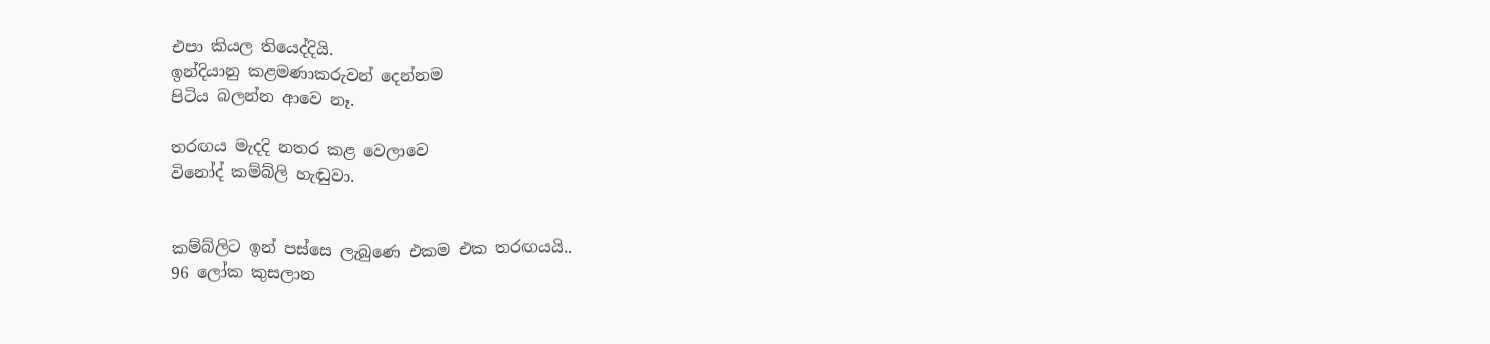එපා කියල තියෙද්දියි.
ඉන්දියානු කළමණාකරුවන් දෙන්නම
පිටිය බලන්න ආවෙ නෑ.

තරඟය මැදදි නතර කළ වෙලාවෙ
විනෝද් කම්බ්ලි හැඬුවා.


කම්බ්ලිට ඉන් පස්සෙ ලැබුණෙ එකම එක තරඟයයි..
96 ලෝක කුසලාන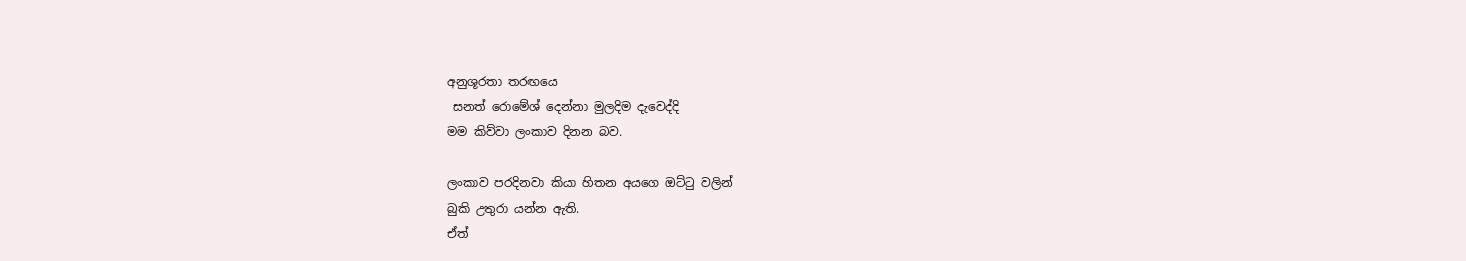අනුශූරතා තරඟයෙ
 සනත් රොමේශ් දෙන්නා මුලදිම දැවෙද්දි
මම කිව්වා ලංකාව දිනන බව.

ලංකාව පරදිනවා කියා හිතන අයගෙ ඔට්ටු වලින්
බුකි උතුරා යන්න ඇති.
ඒත්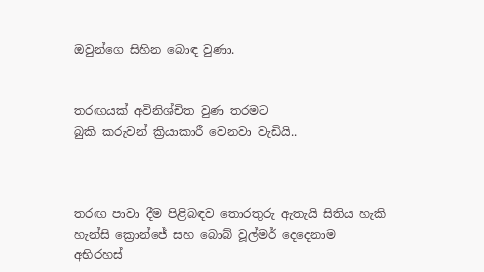ඔවුන්ගෙ සිහින බොඳ වුණා.


තරඟයක් අවිනිශ්චිත වුණ තරමට
බුකි කරුවන් ක්‍රියාකාරී වෙනවා වැඩියි..



තරඟ පාවා දීම පිළිබඳව තොරතුරු ඇතැයි සිතිය හැකි
හැන්සි ක්‍රොන්ජේ සහ බොබ් වූල්මර් දෙදෙනාම
අභිරහස්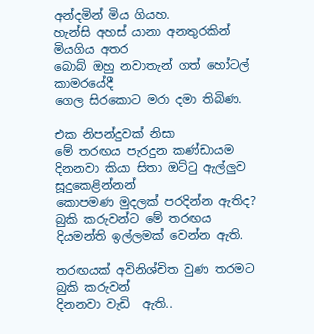අන්දමින් මිය ගියහ.
හැන්සි අහස් යානා අනතුරකින් මියගිය අතර
බොබ් ඔහු නවාතැන් ගත් හෝටල් කාමරයේදී
ගෙල සිරකොට මරා දමා තිබිණ.

එක නිපන්දුවක් නිසා
මේ තරඟය පැරදුන කණ්ඩායම
දිනනවා කියා සිතා ඔට්ටු ඇල්ලුව සූදුකෙළින්නන්
කොපමණ මුදලක් පරදින්න ඇතිද?
බුකි කරුවන්ට මේ තරඟය දියමන්ති ඉල්ලමක් වෙන්න ඇති.

තරඟයක් අවිනිශ්චිත වුණ තරමට
බුකි කරුවන්
දිනනවා වැඩි  ඇති..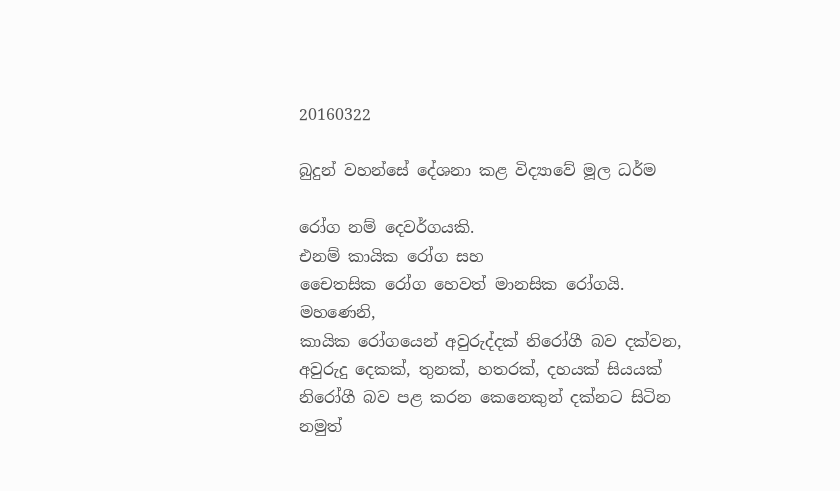20160322

බුදුන් වහන්සේ දේශනා කළ විද්‍යාවේ මූල ධර්ම

රෝග නම් දෙවර්ගයකි.
එනම් කායික රෝග සහ
චෛතසික රෝග හෙවත් මානසික රෝගයි.
මහණෙනි,
කායික රෝගයෙන් අවුරුද්දක් නිරෝගී බව දක්වන,
අවුරුදු දෙකක්, තුනක්, හතරක්, දහයක් සියයක්
නිරෝගී බව පළ කරන කෙනෙකුන් දක්නට සිටින නමුත්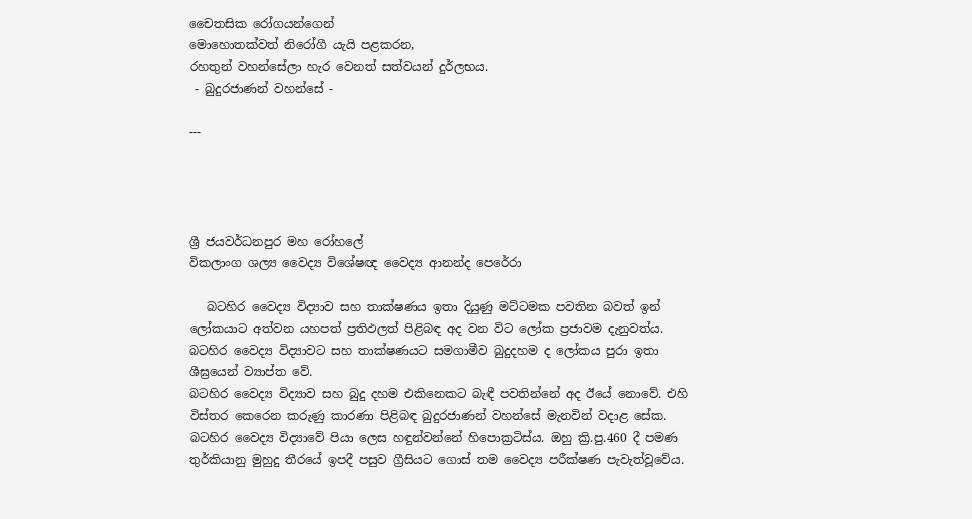චෛතසික රෝගයන්ගෙන්
මොහොතක්වත් නිරෝගී යැයි පළකරන,
රහතුන් වහන්සේලා හැර වෙනත් සත්වයන් දුර්ලභය.
 - බුදුරජාණන් වහන්සේ -

---




ශ්‍රී ජයවර්ධනපුර මහ රෝහලේ
විකලාංග ශල්‍ය වෛද්‍ය විශේෂඥ වෛද්‍ය ආනන්ද පෙරේරා

   බටහිර වෛද්‍ය විද්‍යාව සහ තාක්ෂණය ඉතා දියුණු මට්ටමක පවතින බවත් ඉන් ලෝකයාට අත්වන යහපත් ප්‍රතිඵලත් පිළිබඳ අද වන විට ලෝක ප්‍රජාවම දැනුවත්ය.
බටහිර වෛද්‍ය විද්‍යාවට සහ තාක්ෂණයට සමගාමීව බුදුදහම ද ලෝකය පුරා ඉතා ශීඝ්‍රයෙන් ව්‍යාප්ත වේ.
බටහිර වෛද්‍ය විද්‍යාව සහ බුදු දහම එකිනෙකට බැඳී පවතින්නේ අද ඊයේ නොවේ. එහි විස්තර කෙරෙන කරුණු කාරණා පිළිබඳ බුදුරජාණන් වහන්සේ මැනවින් වදාළ සේක.
බටහිර වෛද්‍ය විද්‍යාවේ පියා ලෙස හඳුන්වන්නේ හිපොක්‍රටිස්ය. ඔහු ක්‍රි.පු.460 දී පමණ තුර්කියානු මුහුදු තීරයේ ඉපදී පසුව ග්‍රීසියට ගොස් තම වෛද්‍ය පරීක්ෂණ පැවැත්වූවේය.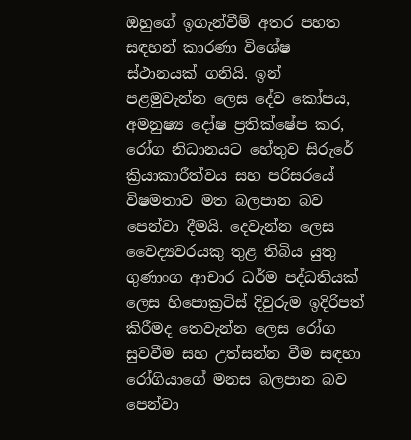ඔහුගේ ඉගැන්වීම් අතර පහත සඳහන් කාරණා විශේෂ ස්ථානයක් ගනියි. ඉන් පළමුවැන්න ලෙස දේව කෝපය, අමනුෂ්‍ය දෝෂ ප්‍රතික්ෂේප කර, රෝග නිධානයට හේතුව සිරුරේ ක්‍රියාකාරීත්වය සහ පරිසරයේ විෂමතාව මත බලපාන බව පෙන්වා දීමයි. දෙවැන්න ලෙස වෛද්‍යවරයකු තුළ තිබිය යුතු ගුණාංග ආචාර ධර්ම පද්ධතියක් ලෙස හිපොක්‍රටිස් දිවුරුම ඉදිරිපත් කිරීමද තෙවැන්න ලෙස රෝග සුවවීම සහ උත්සන්න වීම සඳහා රෝගියාගේ මනස බලපාන බව පෙන්වා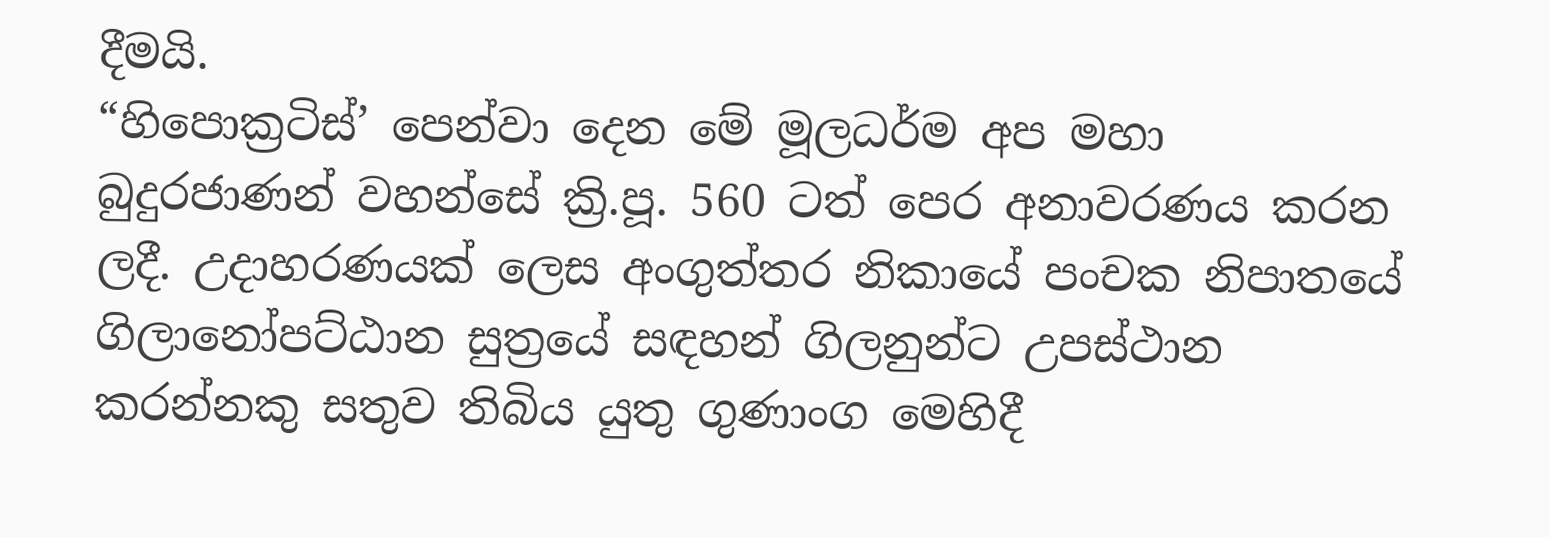දීමයි.
“හිපොක්‍රටිස්’ පෙන්වා දෙන මේ මූලධර්ම අප මහා බුදුරජාණන් වහන්සේ ක්‍රි.පූ. 560 ටත් පෙර අනාවරණය කරන ලදී. උදාහරණයක් ලෙස අංගුත්තර නිකායේ පංචක නිපාතයේ ගිලානෝපට්ඨාන සුත්‍රයේ සඳහන් ගිලනුන්ට උපස්ථාන කරන්නකු සතුව තිබිය යුතු ගුණාංග මෙහිදී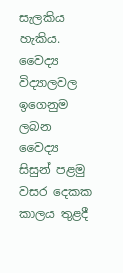සැලකිය හැකිය.
වෛද්‍ය විද්‍යාලවල ඉගෙනුම ලබන වෛද්‍ය සිසුන් පළමු වසර දෙකක කාලය තුළදී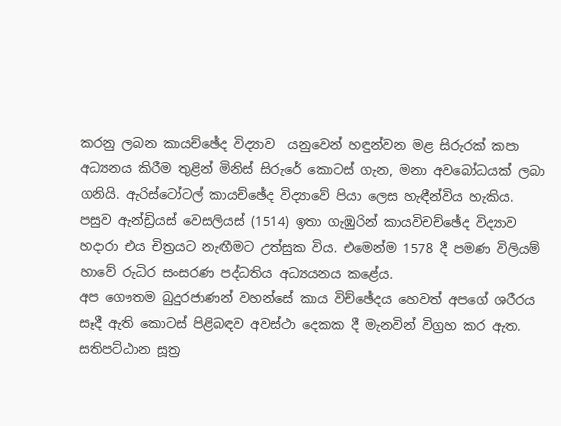කරනු ලබන කායච්ඡේද විද්‍යාව  යනුවෙන් හඳුන්වන මළ සිරුරක් කපා අධ්‍යනය කිරීම තුළින් මිනිස් සිරුරේ කොටස් ගැන, මනා අවබෝධයක් ලබා ගනියි. ඇරිස්ටෝටල් කායච්ඡේද විද්‍යාවේ පියා ලෙස හැඳීන්විය හැකිය. පසුව ඇන්ඩ්‍රියස් වෙසලියස් (1514) ඉතා ගැඹුරින් කායවිචච්ඡේද විද්‍යාව හදාරා එය චිත්‍රයට නැඟීමට උත්සුක විය. එමෙන්ම 1578 දී පමණ විලියම් හාවේ රුධිර සංසරණ පද්ධතිය අධ්‍යයනය කළේය.
අප ගෞතම බුදුරජාණන් වහන්සේ කාය විච්ඡේදය හෙවත් අපගේ ශරීරය සෑදී ඇති කොටස් පිළිබඳව අවස්ථා දෙකක දී මැනවින් විග්‍රහ කර ඇත.
සතිපට්ඨාන සූත්‍ර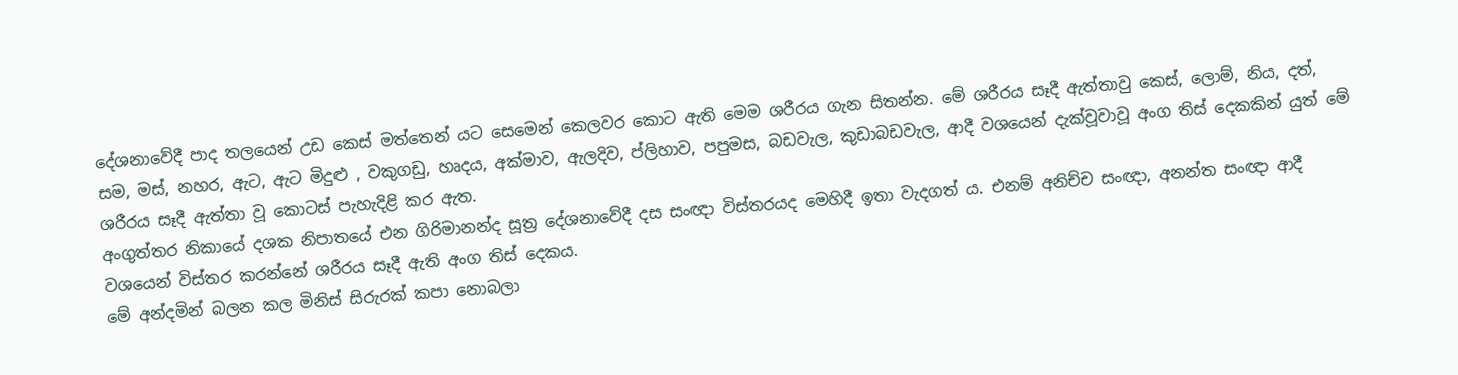දේශනාවේදී පාද තලයෙන් උඩ කෙස් මත්තෙන් යට සෙමෙන් කෙලවර කොට ඇති මෙම ශරීරය ගැන සිතන්න. මේ ශරීරය සෑදී ඇත්තාවු කෙස්, ලොම්, නිය, දත්, සම, මස්, නහර, ඇට, ඇට මිදුළු , වකුගඩු, හෘදය, අක්මාව, ඇලදිව, ප්ලිහාව, පපුමස, බඩවැල, කුඩාබඩවැල, ආදී වශයෙන් දැක්වූවාවූ අංග තිස් දෙකකින් යුත් මේ ශරීරය සෑදී ඇත්තා වූ කොටස් පැහැදිළි කර ඇත.
අංගුත්තර නිකායේ දශක නිපාතයේ එන ගිරිමානන්ද සූත්‍ර දේශනාවේදී දස සංඥා විස්තරයද මෙහිදී ඉතා වැදගත් ය. එනම් අනිච්ච සංඥා, අනන්ත සංඥා ආදී වශයෙන් විස්තර කරන්නේ ශරීරය සෑදී ඇති අංග තිස් දෙකය.
මේ අන්දමින් බලන කල මිනිස් සිරුරක් කපා නොබලා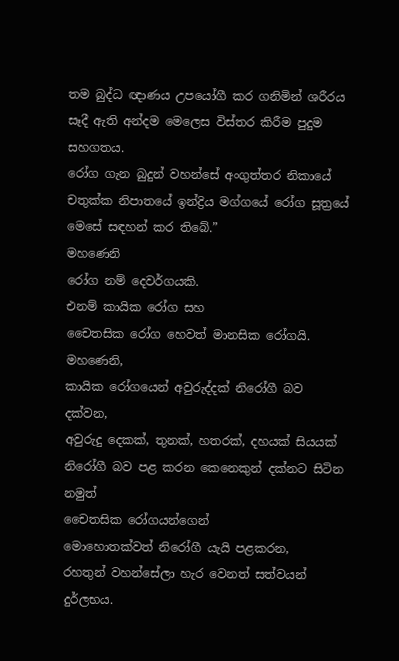තම බුද්ධ ඥාණය උපයෝගී කර ගනිමින් ශරීරය සෑදී ඇති අන්දම මෙලෙස විස්තර කිරීම පුදුම සහගතය.
රෝග ගැන බුදුන් වහන්සේ අංගුත්තර නිකායේ චතුක්ක නිපාතයේ ඉන්ද්‍රිය මග්ගයේ රෝග සූත්‍රයේ මෙසේ සඳහන් කර තිබේ.”
මහණෙනි
රෝග නම් දෙවර්ගයකි.
එනම් කායික රෝග සහ
චෛතසික රෝග හෙවත් මානසික රෝගයි.
මහණෙනි,
කායික රෝගයෙන් අවුරුද්දක් නිරෝගී බව දක්වන,
අවුරුදු දෙකක්, තුනක්, හතරක්, දහයක් සියයක්
නිරෝගී බව පළ කරන කෙනෙකුන් දක්නට සිටින නමුත්
චෛතසික රෝගයන්ගෙන්
මොහොතක්වත් නිරෝගී යැයි පළකරන,
රහතුන් වහන්සේලා හැර වෙනත් සත්වයන් දුර්ලභය.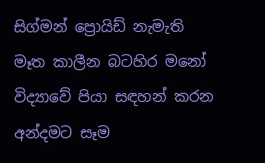සිග්මන් ප්‍රොයිඩ් නැමැති මෑත කාලීන බටහිර මනෝ විද්‍යාවේ පියා සඳහන් කරන අන්දමට සෑම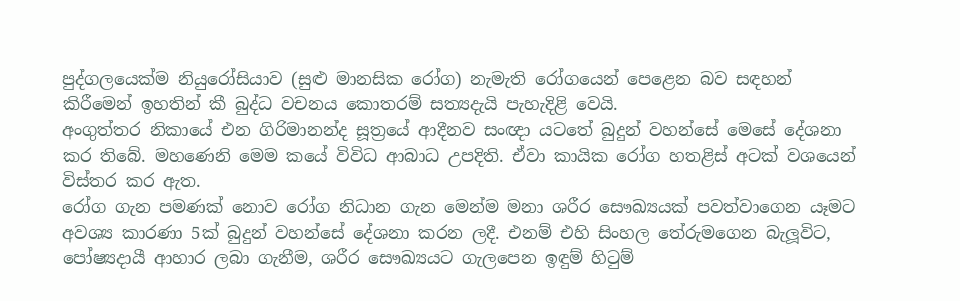පුද්ගලයෙක්ම නියුරෝසියාව (සුළු මානසික රෝග) නැමැති රෝගයෙන් පෙළෙන බව සඳහන් කිරීමෙන් ඉහතින් කී බුද්ධ වචනය කොතරම් සත්‍යදැයි පැහැදිළි වෙයි.
අංගුත්තර නිකායේ එන ගිරිමානන්ද සූත්‍රයේ ආදීනව සංඥා යටතේ බුදුන් වහන්සේ මෙසේ දේශනා කර තිබේ. මහණෙනි මෙම කයේ විවිධ ආබාධ උපදිති. ඒවා කායික රෝග හතළිස් අටක් වශයෙන් විස්තර කර ඇත.
රෝග ගැන පමණක් නොව රෝග නිධාන ගැන මෙන්ම මනා ශරීර සෞඛ්‍යයක් පවත්වාගෙන යෑමට අවශ්‍ය කාරණා 5ක් බුදුන් වහන්සේ දේශනා කරන ලදී. එනම් එහි සිංහල තේරුමගෙන බැලූවිට, පෝෂ්‍යදායී ආහාර ලබා ගැනීම, ශරීර සෞඛ්‍යයට ගැලපෙන ඉඳුම් හිටුම්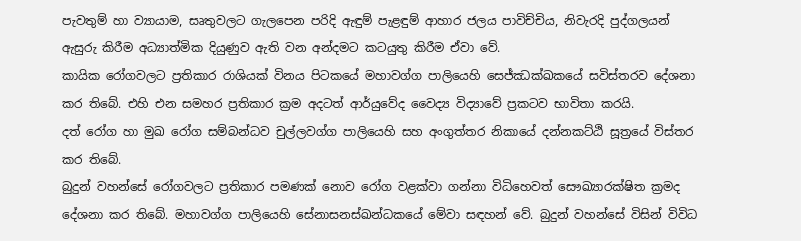පැවතුම් හා ව්‍යායාම, සෘතුවලට ගැලපෙන පරිදි ඇඳුම් පැළඳුම් ආහාර ජලය පාවිච්චිය, නිවැරදි පුද්ගලයන් ඇසුරු කිරීම අධ්‍යාත්මික දියුණුව ඇති වන අන්දමට කටයුතු කිරීම ඒවා වේ.
කායික රෝගවලට ප්‍රතිකාර රාශියක් විනය පිටකයේ මහාවග්ග පාලියෙහි සෙජ්ඣක්ඛකයේ සවිස්තරව දේශනා කර තිබේ. එහි එන සමහර ප්‍රතිකාර ක්‍රම අදටත් ආර්යුවේද වෛද්‍ය විද්‍යාවේ ප්‍රකටව භාවිතා කරයි.
දත් රෝග හා මුඛ රෝග සම්බන්ධව චුල්ලවග්ග පාලියෙහි සහ අංගුත්තර නිකායේ දන්නකට්ඨි සූත්‍රයේ විස්තර කර තිබේ.
බුදුන් වහන්සේ රෝගවලට ප්‍රතිකාර පමණක් නොව රෝග වළක්වා ගන්නා විධිහෙවත් සෞඛ්‍යාරක්ෂිත ක්‍රමද දේශනා කර තිබේ. මහාවග්ග පාලියෙහි සේනාසනස්ඛන්ධකයේ මේවා සඳහන් වේ. බුදුන් වහන්සේ විසින් විවිධ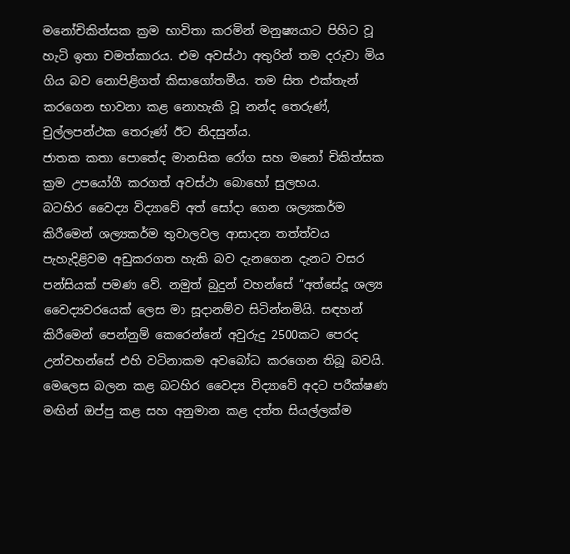මනෝචිකිත්සක ක්‍රම භාවිතා කරමින් මනුෂ්‍යයාට පිහිට වූ හැටි ඉතා චමත්කාරය. එම අවස්ථා අතුරින් තම දරුවා මිය ගිය බව නොපිළිගත් කිසාගෝතමීය. තම සිත එක්තැන් කරගෙන භාවනා කළ නොහැකි වූ නන්ද තෙරුණ්, චුල්ලපන්ථක තෙරුණ් ඊට නිදසුන්ය.
ජාතක කතා පොතේද මානසික රෝග සහ මනෝ චිකිත්සක ක්‍රම උපයෝගී කරගත් අවස්ථා බොහෝ සුලභය.
බටහිර වෛද්‍ය විද්‍යාවේ අත් සෝදා ගෙන ශල්‍යකර්ම කිරීමෙන් ශල්‍යකර්ම තුවාලවල ආසාදන තත්ත්වය පැහැදිළිවම අඩුකරගත හැකි බව දැනගෙන දැනට වසර පන්සියක් පමණ වේ. නමුත් බුදුන් වහන්සේ “අත්සේදූ ශල්‍ය වෛද්‍යවරයෙක් ලෙස මා සූදානම්ව සිටින්නමියි. සඳහන් කිරීමෙන් පෙන්නුම් කෙරෙන්නේ අවුරුදු 2500කට පෙරද උන්වහන්සේ එහි වටිනාකම අවබෝධ කරගෙන තිබූ බවයි.
මෙලෙස බලන කළ බටහිර වෛද්‍ය විද්‍යාවේ අදට පරීක්ෂණ මඟින් ඔප්පු කළ සහ අනුමාන කළ දත්ත සියල්ලක්ම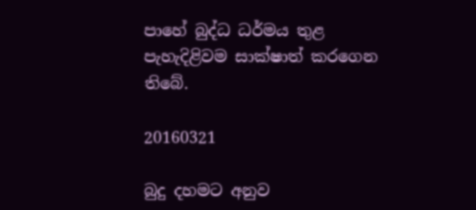පාහේ බුද්ධ ධර්මය තුළ පැහැදිළිවම සාක්ෂාත් කරගෙන තිබේ.

20160321

බුදු දහමට අනුව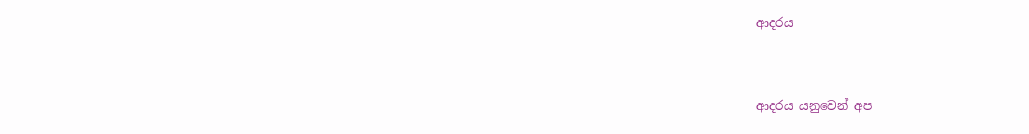ආදරය


ආදරය යනුවෙන් අප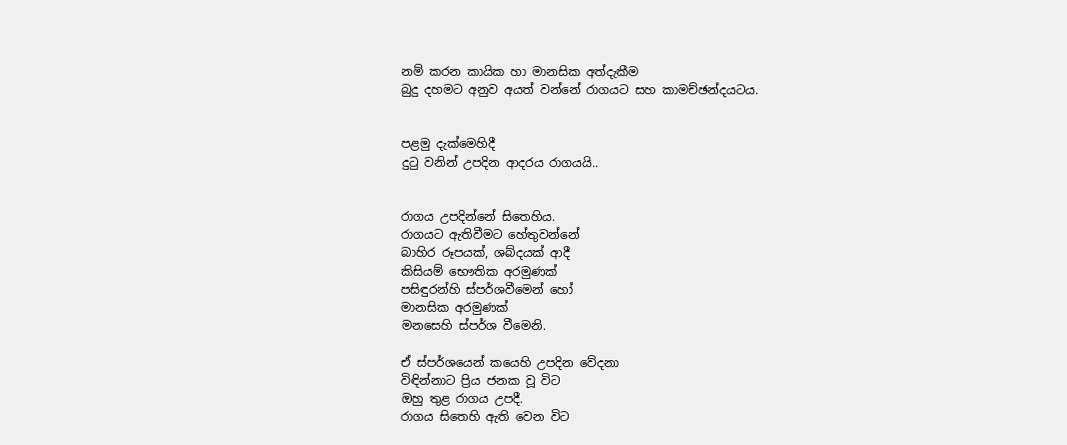නම් කරන කායික හා මානසික අත්දැකීම
බුදු දහමට අනුව අයත් වන්නේ රාගයට සහ කාමච්ඡන්දයටය.


පළමු දැක්මෙහිදී
දුටු වනින් උපදින ආදරය රාගයයි..


රාගය උපදින්නේ සිතෙහිය.
රාගයට ඇතිවීමට හේතුවන්නේ
බාහිර රූපයක්, ශබ්දයක් ආදී
කිසියම් භෞතික අරමුණක්
පසිඳුරන්හි ස්පර්ශවීමෙන් හෝ
මානසික අරමුණක්
මනසෙහි ස්පර්ශ වීමෙනි.

ඒ ස්පර්ශයෙන් කයෙහි උපදින වේදනා
විඳින්නාට ප්‍රිය ජනක වූ විට
ඔහු තුළ රාගය උපදී.
රාගය සිතෙහි ඇති වෙන විට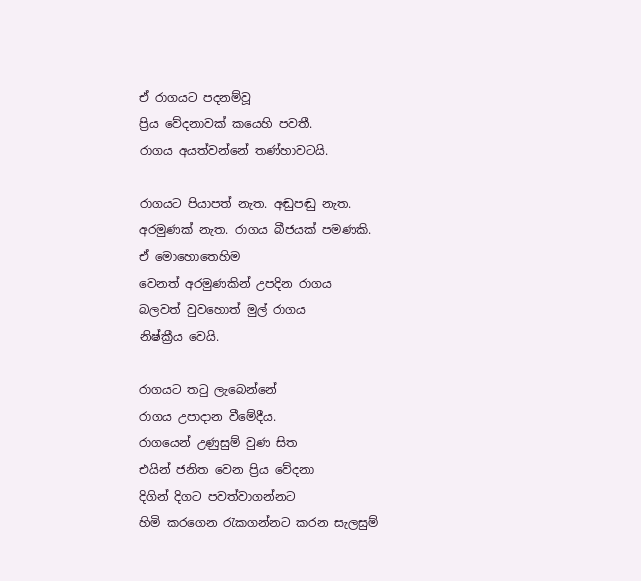ඒ රාගයට පදනම්වූ
ප්‍රිය වේදනාවක් කයෙහි පවතී.
රාගය අයත්වන්නේ තණ්හාවටයි.

රාගයට පියාපත් නැත. අඬුපඬු නැත.
අරමුණක් නැත. රාගය බීජයක් පමණකි.
ඒ මොහොතෙහිම
වෙනත් අරමුණකින් උපදින රාගය
බලවත් වුවහොත් මුල් රාගය
නිෂ්ක්‍රීය වෙයි.

රාගයට තටු ලැබෙන්නේ
රාගය උපාදාන වීමේදීය.
රාගයෙන් උණුසුම් වුණ සිත
එයින් ජනිත වෙන ප්‍රිය වේදනා
දිගින් දිගට පවත්වාගන්නට
හිමි කරගෙන රැකගන්නට කරන සැලසුම්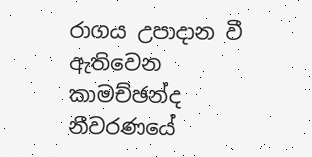රාගය උපාදාන වී ඇතිවෙන
කාමච්ඡන්ද නීවරණයේ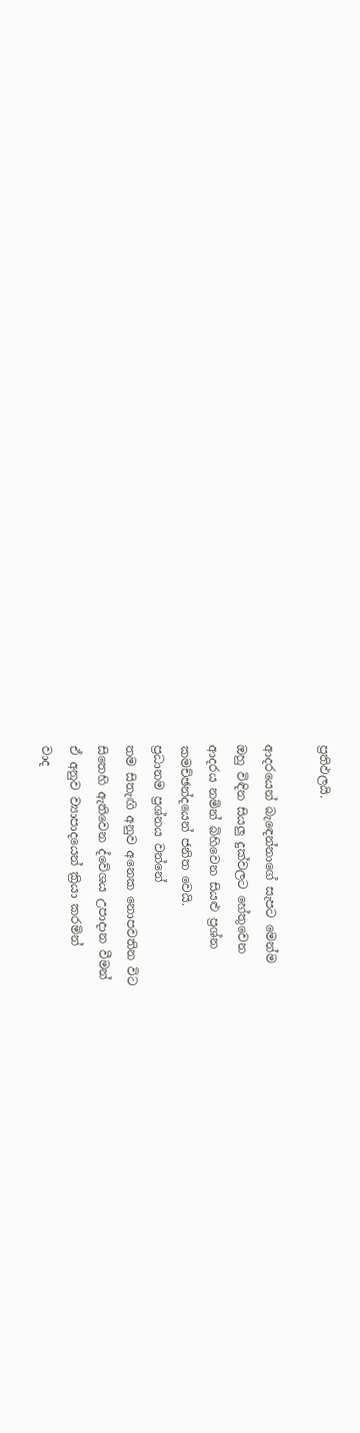ප්‍රතිඵලයි.

ආදරයෙන් බැඳෙන්නාගේ සැපට මෙන්ම
ඔහු විඳින සියලු දුක්වලට හේතුවෙන
ආදරය නමින් බිහිවෙන සියළු ප්‍රශ්න
කමච්ඡන්දයෙන් ජනිත වෙයි.
ප්‍රධානම ප්‍රශ්නය වන්නේ
තම සිතැඟි අනුව අනෙක නොපවතින විට
සිතෙහි ඇතිවෙන ද්වේශය උපාදාන වීමන්
ඒ අනුව ව්‍යාපාදයෙන් ක්‍රියා කරමින්
වාද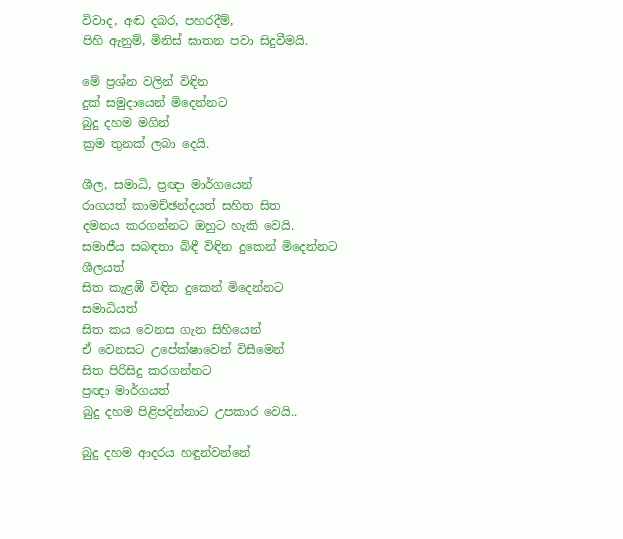විවාද, අඬ දබර, පහරදීම්,
පිහි ඇනුම්, මිනිස් ඝාතන පවා සිදුවීමයි.

මේ ප්‍රශ්න වලින් විඳින
දුක් සමුදායෙන් මිදෙන්නට
බුදු දහම මගින්
ක්‍රම තුනක් ලබා දෙයි.

ශීල, සමාධි, ප්‍රඥා මාර්ගයෙන්
රාගයත් කාමච්ඡන්දයත් සහිත සිත
දමනය කරගන්නට ඔහුට හැකි වෙයි.
සමාජීය සබඳතා බිඳී විඳින දුකෙන් මිදෙන්නට
ශීලයත්
සිත කැළඹී විඳින දුකෙන් මිදෙන්නට
සමාධියත්
සිත කය වෙනස ගැන සිහියෙන්
ඒ වෙනසට උපේක්ෂාවෙන් විසීමෙන්
සිත පිරිසිදු කරගන්නට
ප්‍රඥා මාර්ගයත්
බුදු දහම පිළිපදින්නාට උපකාර වෙයි..

බුදු දහම ආදරය හඳුන්වන්නේ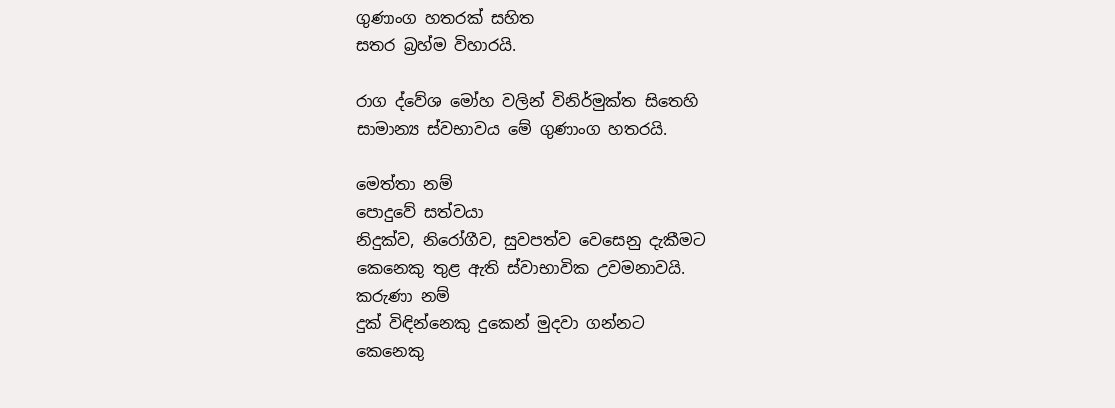ගුණාංග හතරක් සහිත
සතර බ්‍රහ්ම විහාරයි.

රාග ද්වේශ මෝහ වලින් විනිර්මුක්ත සිතෙහි
සාමාන්‍ය ස්වභාවය මේ ගුණාංග හතරයි.

මෙත්තා නම්
පොදුවේ සත්වයා
නිදුක්ව, නිරෝගීව, සුවපත්ව වෙසෙනු දැකීමට
කෙනෙකු තුළ ඇති ස්වාභාවික උවමනාවයි.
කරුණා නම්
දුක් විඳින්නෙකු දුකෙන් මුදවා ගන්නට
කෙනෙකු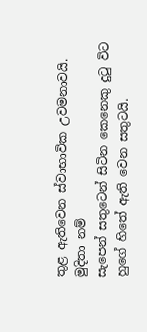තුළ ඇතිවෙන ස්වාභාවික උවමනාවයි.
මුදිතා නම්
සැපෙන් සතුටෙන් සිටින කෙනෙකු දුටු විට
හුගේ හිතේ ඇති වෙන සතුටයි.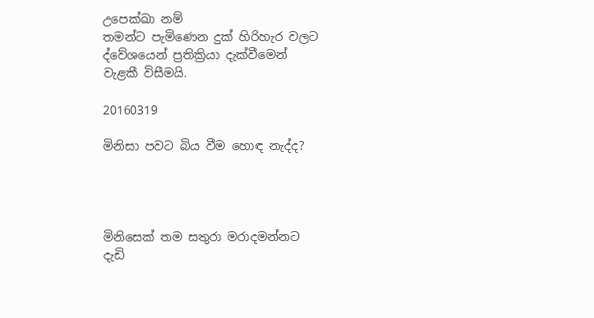උපෙක්ඛා නම්
තමන්ට පැමිණෙන දුක් හිරිහැර වලට
ද්වේශයෙන් ප්‍රතික්‍රියා දැක්වීමෙන්
වැළකී විසීමයි.

20160319

මිනිසා පවට බිය වීම හොඳ නැද්ද?




මිනිසෙක් තම සතුරා මරාදමන්නට
දැඩි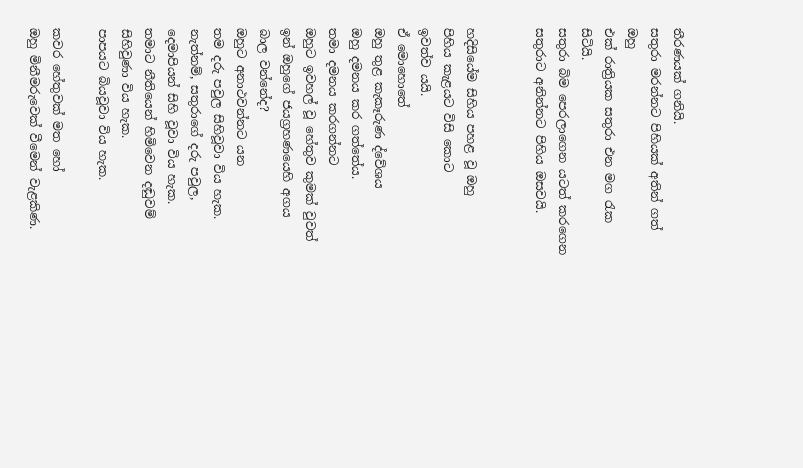තීරණයක් ගනියි.
සතුරා මරන්නට පිහියක් අතින් ගත් ඔහු
එක් රාත්‍රියක සතුරා එන මග රැක සිටියි.
සතුරා බිම පෙරලාගෙන යටත් කරගෙන
සතුරාට අනින්නට පිහිය ඔසවයි.


හදිසියේම සිහිය පහළ වූ ඔහු
පිහිය කැළයට විසි කොට
ඉවත්ව යයි.
ඒ මොහොතේ
ඔහු තුළ කැකෑරුණ ද්වේශය
ඔහු දමනය කර ගත්තේය.
තමා දමනය කරගන්නට
ඔහුට ඉවහල් වූ හේතුව කුමක් වුවත්
ඉන් ඔහුගේ ජයග්‍රහණයෙහි අගය
බාල වන්නේද?
ඔහුට අනාථවන්නට යන
තම දරු පවුල සිහිවූවා විය හැක.
නැත්නම්, සතුරාගේ දරු පවුල,
දෙමාපියන් සිහි වූවා විය හැක.
තමාට නීතියෙන් හිමිවෙන දඬුවම්
සිහිවුණා විය හැක.
පාපයට බියවූවා විය හැක.

කවර හේතුවක් මත හෝ
ඔහු මිනීමරුවෙක් වීමෙන් වැළකිණ.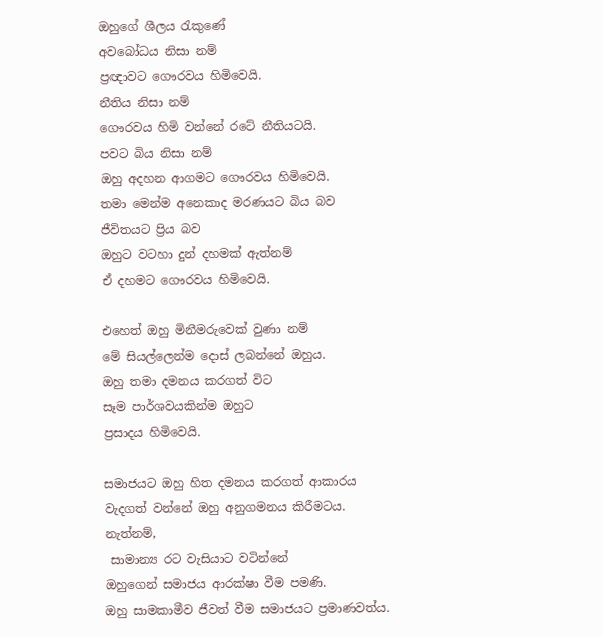ඔහුගේ ශීලය රැකුණේ
අවබෝධය නිසා නම්
ප්‍රඥාවට ගෞරවය හිමිවෙයි.
නීතිය නිසා නම්
ගෞරවය හිමි වන්නේ රටේ නීතියටයි.
පවට බිය නිසා නම්
ඔහු අදහන ආගමට ගෞරවය හිමිවෙයි.
තමා මෙන්ම අනෙකාද මරණයට බිය බව
ජීවිතයට ප්‍රිය බව
ඔහුට වටහා දුන් දහමක් ඇත්නම්
ඒ දහමට ගෞරවය හිමිවෙයි.

එහෙත් ඔහු මිනීමරුවෙක් වුණා නම්
මේ සියල්ලෙන්ම දොස් ලබන්නේ ඔහුය.
ඔහු තමා දමනය කරගත් විට
සෑම පාර්ශවයකින්ම ඔහුට
ප්‍රසාදය හිමිවෙයි.

සමාජයට ඔහු හිත දමනය කරගත් ආකාරය
වැදගත් වන්නේ ඔහු අනුගමනය කිරීමටය.
නැත්නම්,
 සාමාන්‍ය රට වැසියාට වටින්නේ
ඔහුගෙන් සමාජය ආරක්ෂා වීම පමණි.
ඔහු සාමකාමීව ජීවත් වීම සමාජයට ප්‍රමාණවත්ය.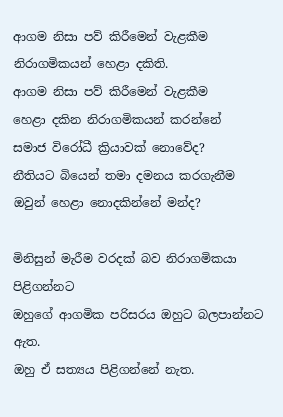ආගම නිසා පව් කිරීමෙන් වැළකීම
නිරාගමිකයන් හෙළා දකිති.
ආගම නිසා පව් කිරීමෙන් වැළකීම
හෙළා දකින නිරාගමිකයන් කරන්නේ
සමාජ විරෝධී ක්‍රියාවක් නොවේද?
නීතියට බියෙන් තමා දමනය කරගැනීම
ඔවුන් හෙළා නොදකින්නේ මන්ද?

මිනිසුන් මැරීම වරදක් බව නිරාගමිකයා පිළිගන්නට
ඔහුගේ ආගමික පරිසරය ඔහුට බලපාන්නට ඇත.
ඔහු ඒ සත්‍යය පිළිගන්නේ නැත.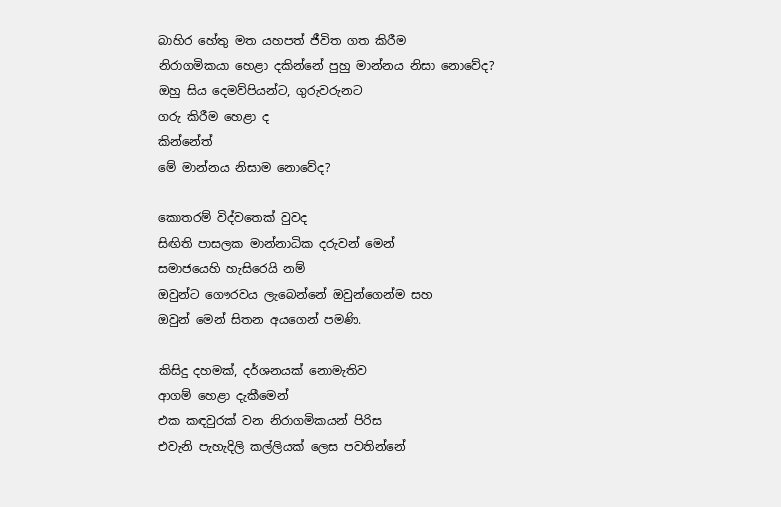බාහිර හේතු මත යහපත් ජීවිත ගත කිරීම
නිරාගමිකයා හෙළා දකින්නේ පුහු මාන්නය නිසා නොවේද?
ඔහු සිය දෙමව්පියන්ට, ගුරුවරුනට
ගරු කිරීම හෙළා ද
කින්නේත්
මේ මාන්නය නිසාම නොවේද?

කොතරම් විද්වතෙක් වුවද
සිඟිති පාසලක මාන්නාධික දරුවන් මෙන්
සමාජයෙහි හැසිරෙයි නම්
ඔවුන්ට ගෞරවය ලැබෙන්නේ ඔවුන්ගෙන්ම සහ
ඔවුන් මෙන් සිතන අයගෙන් පමණි.

කිසිදු දහමක්, දර්ශනයක් නොමැතිව
ආගම් හෙළා දැකීමෙන්
එක කඳවුරක් වන නිරාගමිකයන් පිරිස
එවැනි පැහැදිලි කල්ලියක් ලෙස පවතින්නේ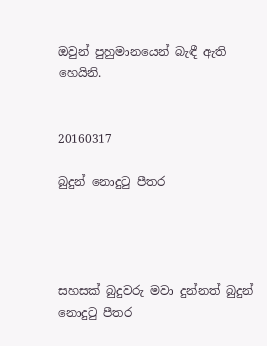ඔවුන් පුහුමානයෙන් බැඳී ඇති හෙයිනි.


20160317

බුදුන් නොදුටු පීතර




සහසක් බුදුවරු මවා දුන්නත් බුදුන් නොදුටු පීතර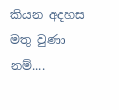කියන අදහස මතු වුණා නම්....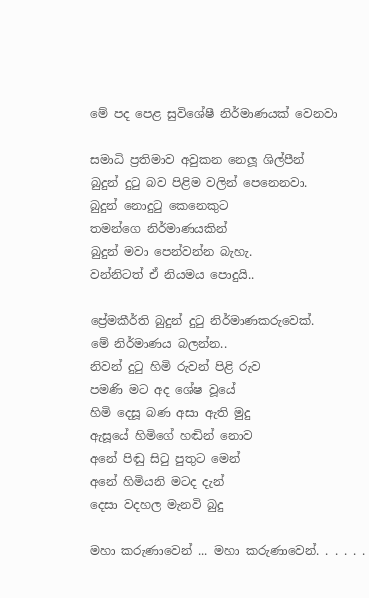මේ පද පෙළ සුවිශේෂී නිර්මාණයක් වෙනවා

සමාධි ප්‍රතිමාව අවුකන නෙලූ ශිල්පීන්
බුදුන් දුටු බව පිළිම වලින් පෙනෙනවා.
බුදුන් නොදුටු කෙනෙකුට
තමන්ගෙ නිර්මාණයකින්
බුදුන් මවා පෙන්වන්න බැහැ.
වන්නිටත් ඒ නියමය පොදුයි..

ප්‍රේමකීර්ති බුදුන් දුටු නිර්මාණකරුවෙක්.
මේ නිර්මාණය බලන්න..
නිවන් දුටු හිමි රුවන් පිළි රුව
පමණි මට අද ශේෂ වූයේ
හිමි දෙසූ බණ අසා ඇති මුදු
ඇසූයේ හිමිගේ හඬින් නොව
අනේ පිඬු සිටු පුතුට මෙන්
අනේ හිමියනි මටද දැන්
දෙසා වදහල මැනවි බුදු

මහා කරුණාවෙන් ... මහා කරුණාවෙන්. . . . . .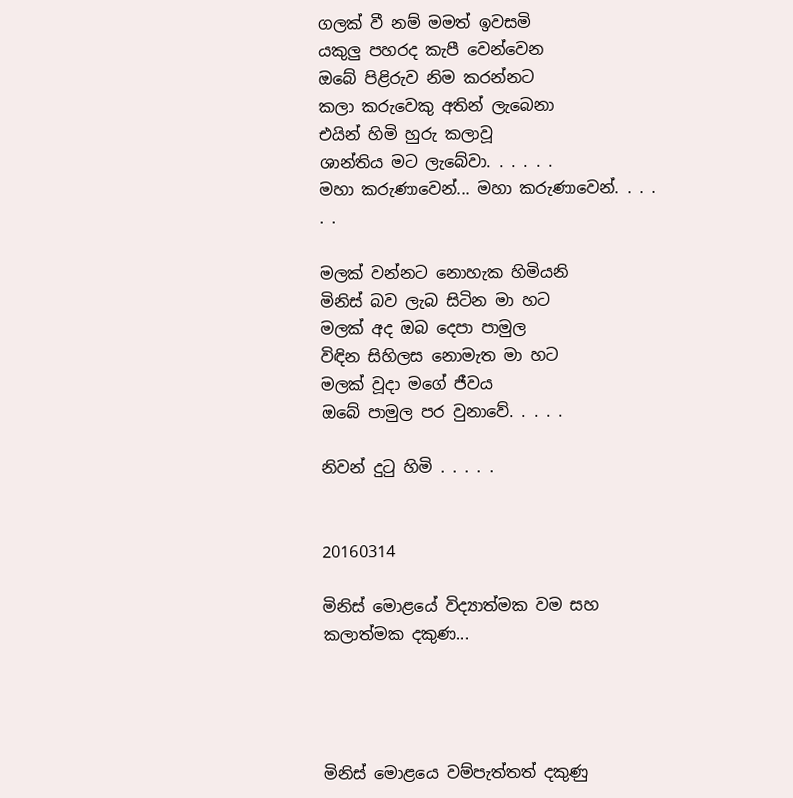ගලක් වී නම් මමත් ඉවසමි
යකුලු පහරද කැපී වෙන්වෙන
ඔබේ පිළිරුව නිම කරන්නට
කලා කරුවෙකු අතින් ලැබෙනා
එයින් හිමි හුරු කලාවූ
ශාන්තිය මට ලැබේවා. . . . . .
මහා කරුණාවෙන්... මහා කරුණාවෙන්. . . . . .

මලක් වන්නට නොහැක හිමියනි
මිනිස් බව ලැබ සිටින මා හට
මලක් අද ඔබ දෙපා පාමුල
විඳින සිහිලස නොමැත මා හට
මලක් වූදා මගේ ජීවය
ඔබේ පාමුල පර වුනාවේ. . . . .

නිවන් දුටු හිමි . . . . .


20160314

මිනිස් මොළයේ විද්‍යාත්මක වම සහ කලාත්මක දකුණ...




මිනිස් මොළයෙ වම්පැත්තත් දකුණු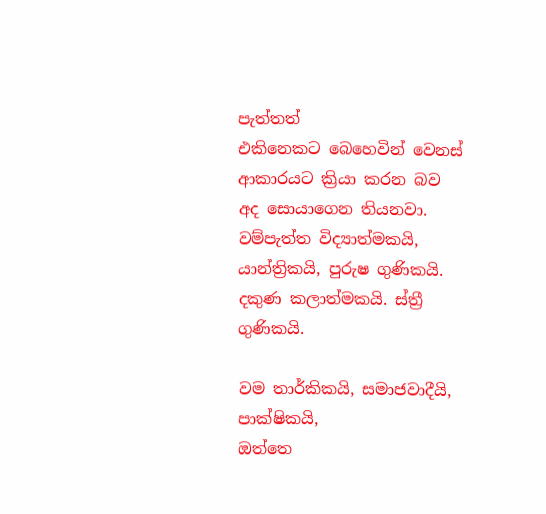පැත්තත්
එකිනෙකට බෙහෙවින් වෙනස් ආකාරයට ක්‍රියා කරන බව
අද සොයාගෙන තියනවා.
වම්පැත්ත විද්‍යාත්මකයි, යාන්ත්‍රිකයි, පුරුෂ ගුණිකයි.
දකුණ කලාත්මකයි. ස්ත්‍රී ගුණිකයි.

වම තාර්කිකයි, සමාජවාදීයි, පාක්ෂිකයි,
ඔත්තෙ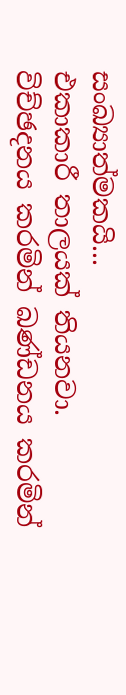සංඛ්‍යාත්මකයි...
එකාකාරී තාලයක් තියනවා.
විච්ඡදනය කරමින් ඛණ්ඩනය කරමින්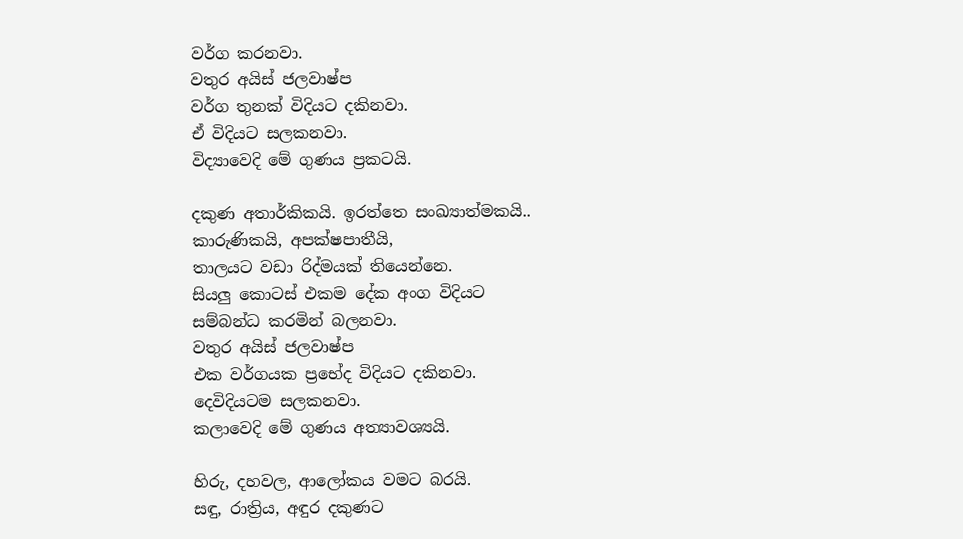වර්ග කරනවා.
වතුර අයිස් ජලවාෂ්ප
වර්ග තුනක් විදියට දකිනවා.
ඒ විදියට සලකනවා.
විද්‍යාවෙදි මේ ගුණය ප්‍රකටයි.

දකුණ අතාර්කිකයි. ඉරත්තෙ සංඛ්‍යාත්මකයි..
කාරුණිකයි, අපක්ෂපාතීයි,
තාලයට වඩා රිද්මයක් තියෙන්නෙ.
සියලු කොටස් එකම දේක අංග විදියට
සම්බන්ධ කරමින් බලනවා.
වතුර අයිස් ජලවාෂ්ප
එක වර්ගයක ප්‍රභේද විදියට දකිනවා.
දෙවිදියටම සලකනවා.
කලාවෙදි මේ ගුණය අත්‍යාවශ්‍යයි.

හිරු, දහවල, ආලෝකය වමට බරයි.
සඳු, රාත්‍රිය, අඳුර දකුණට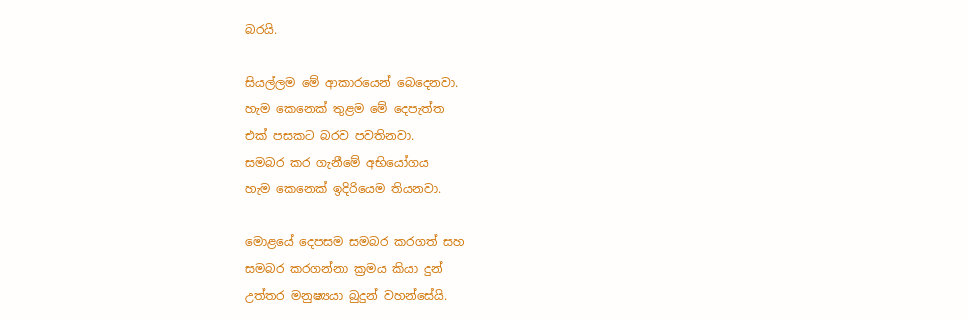බරයි.

සියල්ලම මේ ආකාරයෙන් බෙදෙනවා.
හැම කෙනෙක් තුළම මේ දෙපැත්ත
එක් පසකට බරව පවතිනවා.
සමබර කර ගැනීමේ අභියෝගය
හැම කෙනෙක් ඉදිරියෙම තියනවා.

මොළයේ දෙපසම සමබර කරගත් සහ
සමබර කරගන්නා ක්‍රමය කියා දුන්
උත්තර මනුෂ්‍යයා බුදුන් වහන්සේයි.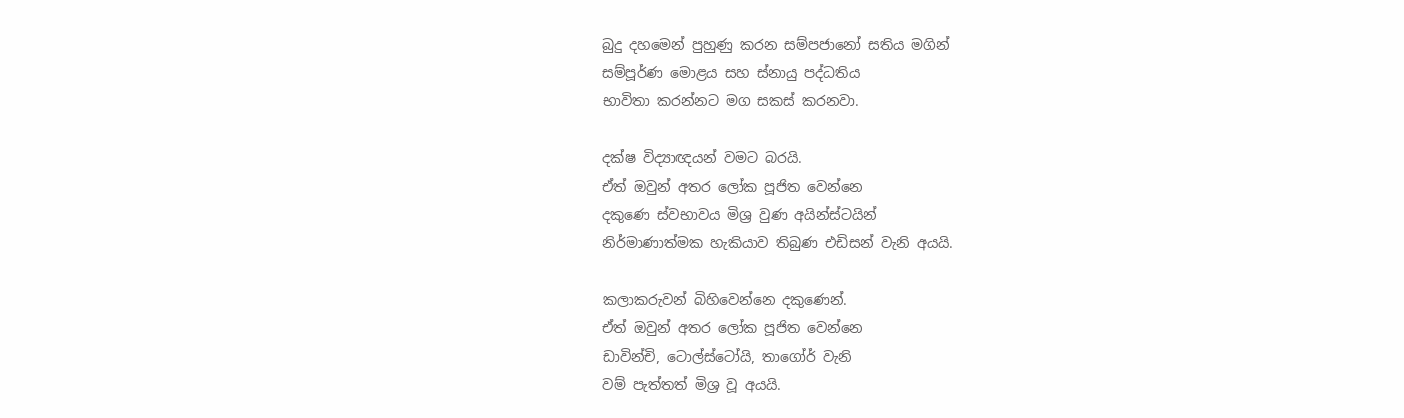බුදු දහමෙන් පුහුණු කරන සම්පජානෝ සතිය මගින්
සම්පූර්ණ මොළය සහ ස්නායු පද්ධතිය
භාවිතා කරන්නට මග සකස් කරනවා.

දක්ෂ විද්‍යාඥයන් වමට බරයි.
ඒත් ඔවුන් අතර ලෝක පූජිත වෙන්නෙ
දකුණෙ ස්වභාවය මිශ්‍ර වුණ අයින්ස්ටයින්
නිර්මාණාත්මක හැකියාව තිබුණ එඩිසන් වැනි අයයි.

කලාකරුවන් බිහිවෙන්නෙ දකුණෙන්.
ඒත් ඔවුන් අතර ලෝක පූජිත වෙන්නෙ
ඩාවින්චි, ටොල්ස්ටෝයි, තාගෝර් වැනි
වම් පැත්තත් මිශ්‍ර වූ අයයි.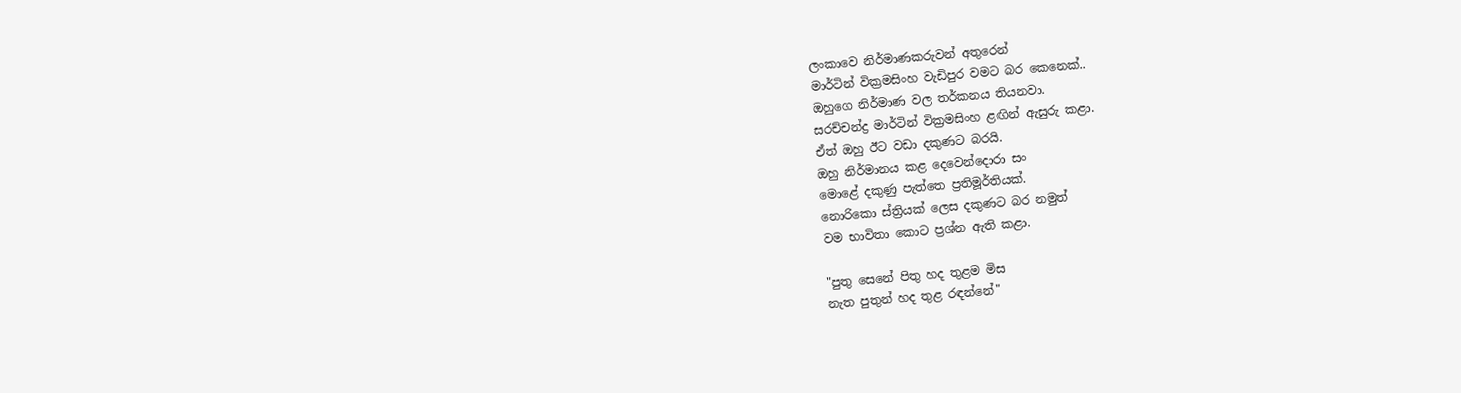ලංකාවෙ නිර්මාණකරුවන් අතුරෙන්
මාර්ටින් වික්‍රමසිංහ වැඩිපුර වමට බර කෙනෙක්..
ඔහුගෙ නිර්මාණ වල තර්කනය තියනවා.
සරච්චන්ද්‍ර මාර්ටින් වික්‍රමසිංහ ළඟින් ඇසුරු කළා.
ඒත් ඔහු ඊට වඩා දකුණට බරයි.
ඔහු නිර්මානය කළ දෙවෙන්දොරා සං
මොළේ දකුණු පැත්තෙ ප්‍රතිමූර්තියක්.
නොරිකො ස්ත්‍රියක් ලෙස දකුණට බර නමුත්
වම භාවිතා කොට ප්‍රශ්න ඇති කළා.

"පුතු සෙනේ පිතු හද තුළම මිස
නැත පුතුන් හද තුළ රඳන්නේ"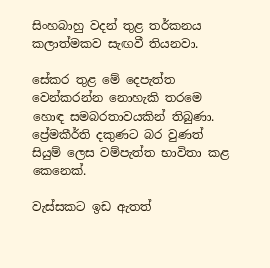සිංහබාහු වදන් තුළ තර්කනය
කලාත්මකව සැඟවී තියනවා.

සේකර තුළ මේ දෙපැත්ත
වෙන්කරන්න නොහැකි තරමෙ
හොඳ සමබරතාවයකින් තිබුණා.
ප්‍රේමකීර්ති දකුණට බර වුණත්
සියුම් ලෙස වම්පැත්ත භාවිතා කළ කෙනෙක්.

වැස්සකට ඉඩ ඇතත්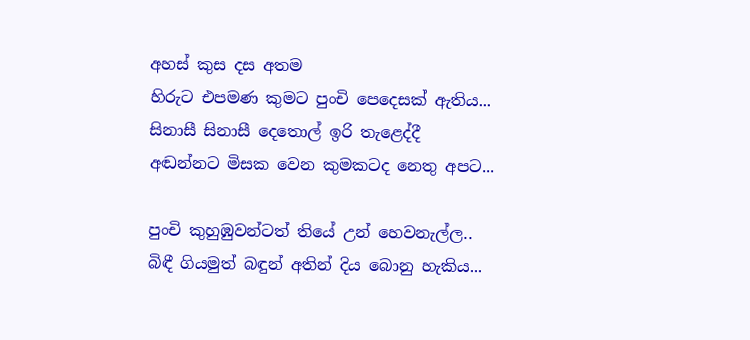අහස් කුස දස අතම
හිරුට එපමණ කුමට පුංචි පෙදෙසක් ඇතිය...
සිනාසී සිනාසී දෙතොල් ඉරි තැළෙද්දී
අඬන්නට මිසක වෙන කුමකටද නෙතු අපට...

පුංචි කුහුඹුවන්ටත් තියේ උන් හෙවනැල්ල..
බිඳී ගියමුත් බඳුන් අතින් දිය බොනු හැකිය...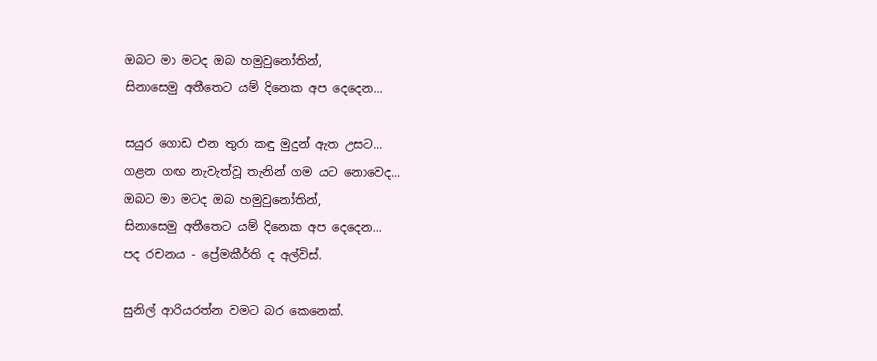ඔබට මා මටද ඔබ හමුවුනෝතින්,
සිනාසෙමු අතීතෙට යම් දිනෙක අප දෙදෙන...

සයුර ගොඩ එන තුරා කඳු මුදුන් ඇත උසට...
ගළන ගඟ නැවැත්වූ තැනින් ගම යට නොවෙද...
ඔබට මා මටද ඔබ හමුවුනෝතින්,
සිනාසෙමු අතීතෙට යම් දිනෙක අප දෙදෙන...
පද රචනය - ප්‍රේමකීර්ති ද අල්විස්.

සුනිල් ආරියරත්න වමට බර කෙනෙක්.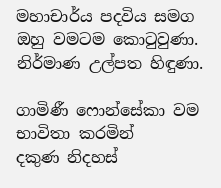මහාචාර්ය පදවිය සමග ඔහු වමටම කොටුවුණා.
නිර්මාණ උල්පත හිඳුණා.

ගාමිණී ෆොන්සේකා වම භාවිතා කරමින්
දකුණ නිදහස්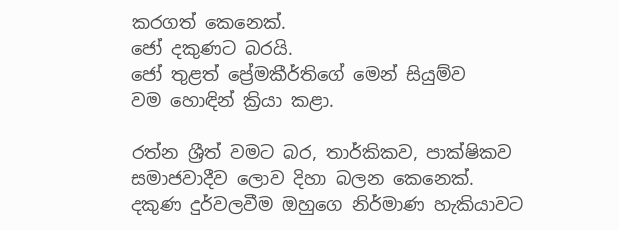කරගත් කෙනෙක්.
ජෝ දකුණට බරයි.
ජෝ තුළත් ප්‍රේමකීර්තිගේ මෙන් සියුම්ව
වම හොඳින් ක්‍රියා කළා.

රත්න ශ්‍රීත් වමට බර, තාර්කිකව, පාක්ෂිකව
සමාජවාදීව ලොව දිහා බලන කෙනෙක්.
දකුණ දුර්වලවීම ඔහුගෙ නිර්මාණ හැකියාවට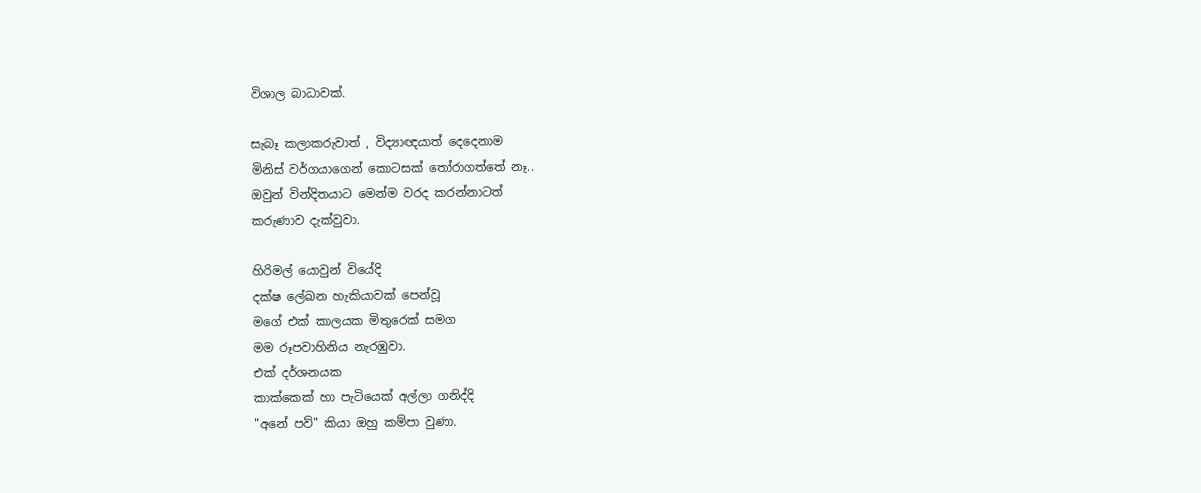විශාල බාධාවක්.

සැබෑ කලාකරුවාත් , විද්‍යාඥයාත් දෙදෙනාම
මිනිස් වර්ගයාගෙන් කොටසක් තෝරාගත්තේ නෑ..
ඔවුන් වින්දිතයාට මෙන්ම වරද කරන්නාටත්
කරුණාව දැක්වුවා.

හිරිමල් යොවුන් වියේදි
දක්ෂ ලේඛන හැකියාවක් පෙන්වූ
මගේ එක් කාලයක මිතුරෙක් සමග
මම රූපවාහිනිය නැරඹුවා.
එක් දර්ශනයක
කාක්කෙක් හා පැටියෙක් අල්ලා ගනිද්දි
"අනේ පව්" කියා ඔහු කම්පා වුණා.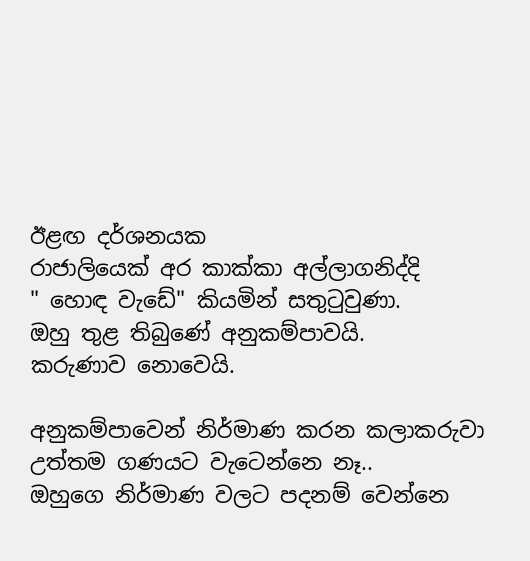ඊළඟ දර්ශනයක
රාජාලියෙක් අර කාක්කා අල්ලාගනිද්දි
" හොඳ වැඩේ" කියමින් සතුටුවුණා.
ඔහු තුළ තිබුණේ අනුකම්පාවයි.
කරුණාව නොවෙයි.

අනුකම්පාවෙන් නිර්මාණ කරන කලාකරුවා
උත්තම ගණයට වැටෙන්නෙ නෑ..
ඔහුගෙ නිර්මාණ වලට පදනම් වෙන්නෙ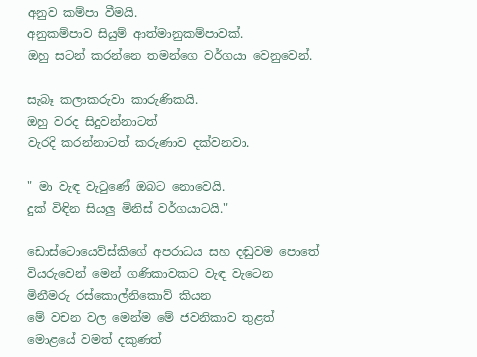අනුව කම්පා වීමයි.
අනුකම්පාව සියුම් ආත්මානුකම්පාවක්.
ඔහු සටන් කරන්නෙ තමන්ගෙ වර්ගයා වෙනුවෙන්.

සැබෑ කලාකරුවා කාරුණිකයි.
ඔහු වරද සිදුවන්නාටත්
වැරදි කරන්නාටත් කරුණාව දක්වනවා.

" මා වැඳ වැටුණේ ඔබට නොවෙයි.
දුක් විඳින සියලු මිනිස් වර්ගයාටයි."

ඩොස්ටොයෙව්ස්කිගේ අපරාධය සහ දඬුවම පොතේ
වියරුවෙන් මෙන් ගණිකාවකට වැඳ වැටෙන
මිනීමරු රස්කොල්නිකොව් කියන
මේ වචන වල මෙන්ම මේ ජවනිකාව තුළත්
මොළයේ වමත් දකුණත්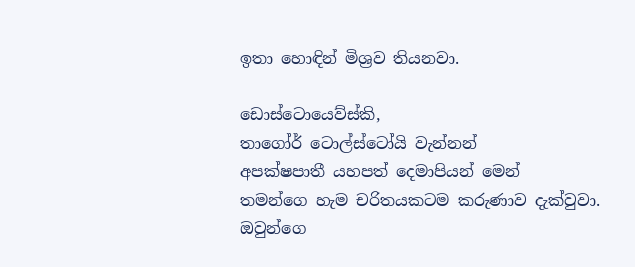ඉතා හොඳින් මිශ්‍රව තියනවා.

ඩොස්ටොයෙව්ස්කි,
තාගෝර් ටොල්ස්ටෝයි වැන්නන්
අපක්ෂපාතී යහපත් දෙමාපියන් මෙන්
තමන්ගෙ හැම චරිතයකටම කරුණාව දැක්වුවා.
ඔවුන්ගෙ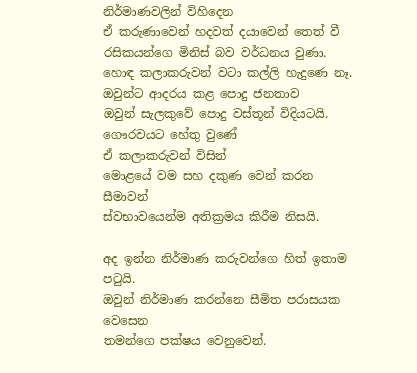නිර්මාණවලින් විහිදෙන
ඒ කරුණාවෙන් හදවත් දයාවෙන් තෙත් වී
රසිකයන්ගෙ මිනිස් බව වර්ධනය වුණා.
හොඳ කලාකරුවන් වටා කල්ලි හැදුණෙ නෑ.
ඔවුන්ට ආදරය කළ පොදු ජනතාව
ඔවුන් සැලකුවේ පොදු වස්තූන් විදියටයි.
ගෞරවයට හේතු වුණේ
ඒ කලාකරුවන් විසින්
මොළයේ වම සහ දකුණ වෙන් කරන සීමාවන්
ස්වභාවයෙන්ම අතික්‍රමය කිරීම නිසයි.

අද ඉන්න නිර්මාණ කරුවන්ගෙ හිත් ඉතාම පටුයි.
ඔවුන් නිර්මාණ කරන්නෙ සීමිත පරාසයක වෙසෙන
තමන්ගෙ පක්ෂය වෙනුවෙන්.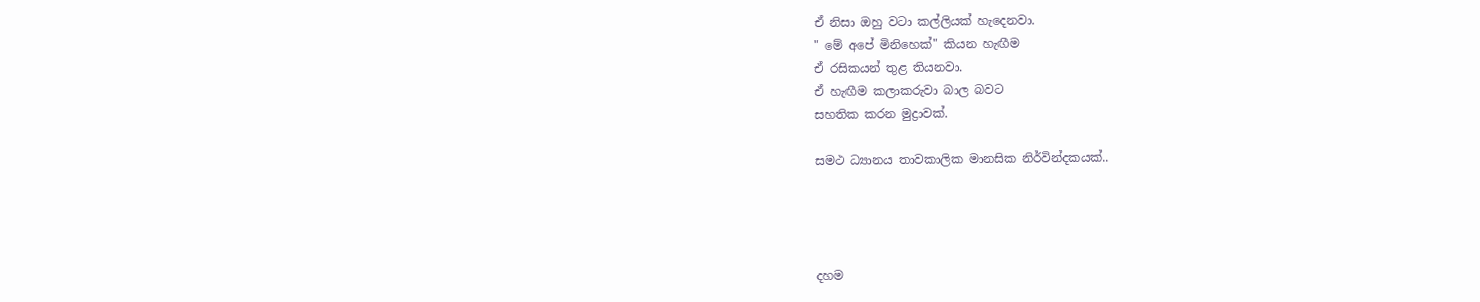ඒ නිසා ඔහු වටා කල්ලියක් හැදෙනවා.
" මේ අපේ මිනිහෙක්" කියන හැඟීම
ඒ රසිකයන් තුළ තියනවා.
ඒ හැඟීම කලාකරුවා බාල බවට
සහතික කරන මුද්‍රාවක්.

සමථ ධ්‍යානය තාවකාලික මානසික නිර්වින්දකයක්..




දහම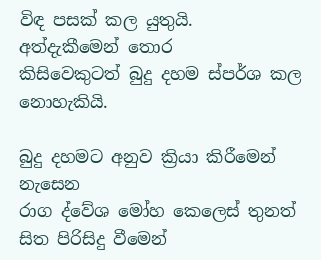විඳ පසක් කල යුතුයි.
අත්දැකීමෙන් තොර
කිසිවෙකුටත් බුදු දහම ස්පර්ශ කල නොහැකියි.

බුදු දහමට අනුව ක්‍රියා කිරීමෙන් නැසෙන
රාග ද්වේශ මෝහ කෙලෙස් තුනත්
සිත පිරිසිදු වීමෙන්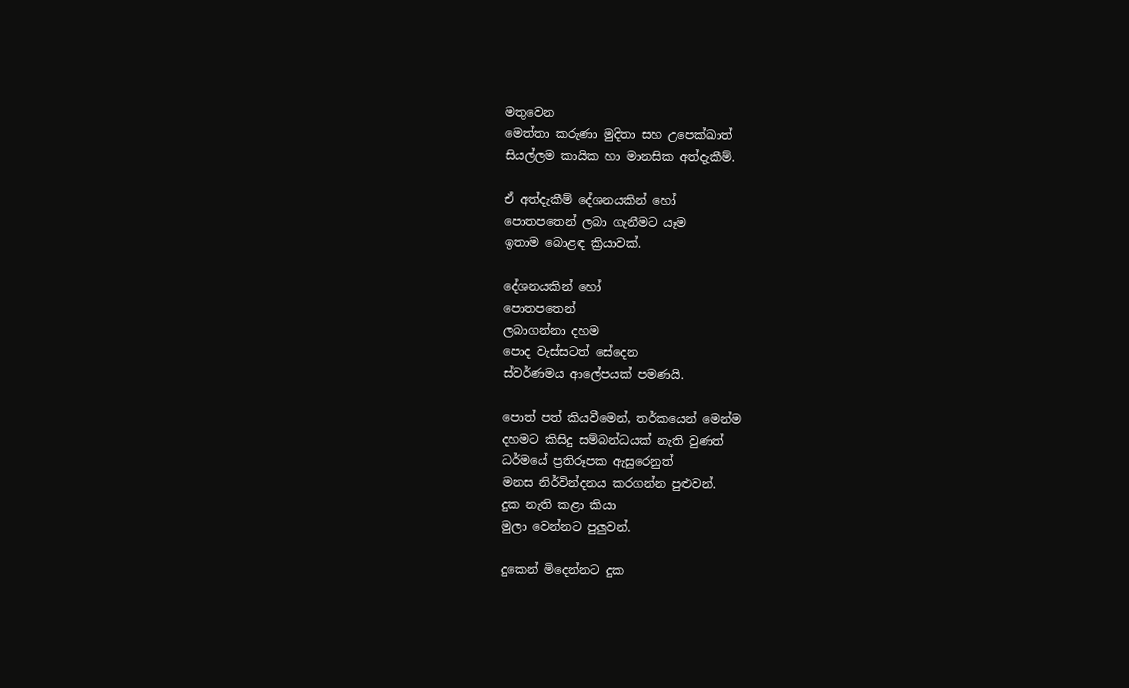මතුවෙන
මෙත්තා කරුණා මුදිතා සහ උපෙක්ඛාත්
සියල්ලම කායික හා මානසික අත්දැකීම්.

ඒ අත්දැකීම් දේශනයකින් හෝ
පොතපතෙන් ලබා ගැනීමට යෑම
ඉතාම බොළඳ ක්‍රියාවක්.

දේශනයකින් හෝ
පොතපතෙන්
ලබාගන්නා දහම
පොද වැස්සටත් සේදෙන
ස්වර්ණමය ආලේපයක් පමණයි.

පොත් පත් කියවීමෙන්, තර්කයෙන් මෙන්ම
දහමට කිසිදු සම්බන්ධයක් නැති වුණත්
ධර්මයේ ප්‍රතිරූපක ඇසුරෙනුත්
මනස නිර්වින්දනය කරගන්න පුළුවන්.
දුක නැති කළා කියා
මුලා වෙන්නට පුලුවන්.

දුකෙන් මිදෙන්නට දුක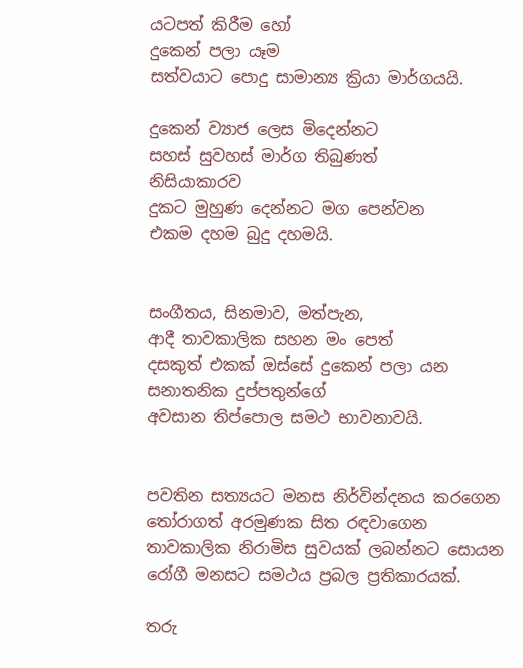යටපත් කිරීම හෝ
දුකෙන් පලා යෑම
සත්වයාට පොදු සාමාන්‍ය ක්‍රියා මාර්ගයයි.

දුකෙන් ව්‍යාජ ලෙස මිදෙන්නට
සහස් සුවහස් මාර්ග තිබුණත්
නිසියාකාරව
දුකට මුහුණ දෙන්නට මග පෙන්වන
එකම දහම බුදු දහමයි.


සංගීතය, සිනමාව, මත්පැන,
ආදී තාවකාලික සහන මං පෙත්
දසකුත් එකක් ඔස්සේ දුකෙන් පලා යන
සනාතනික දුප්පතුන්ගේ
අවසාන තිප්පොල සමථ භාවනාවයි.


පවතින සත්‍යයට මනස නිර්වින්දනය කරගෙන
තෝරාගත් අරමුණක සිත රඳවාගෙන
තාවකාලික නිරාමිස සුවයක් ලබන්නට සොයන
රෝගී මනසට සමථය ප්‍රබල ප්‍රතිකාරයක්.

තරු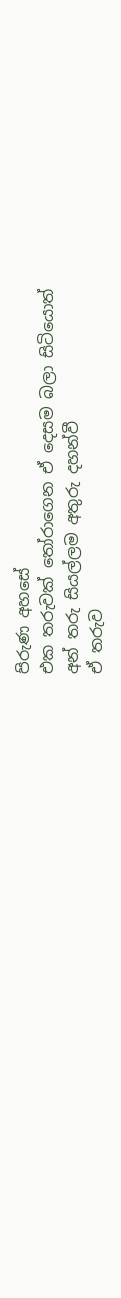පිරුණ අහසේ
එක තරුවක් තෝරාගෙන ඒ දෙසම බලා සිටියොත්
අන් තරු සියල්ලම අතුරු දහන්වී
ඒ තරුව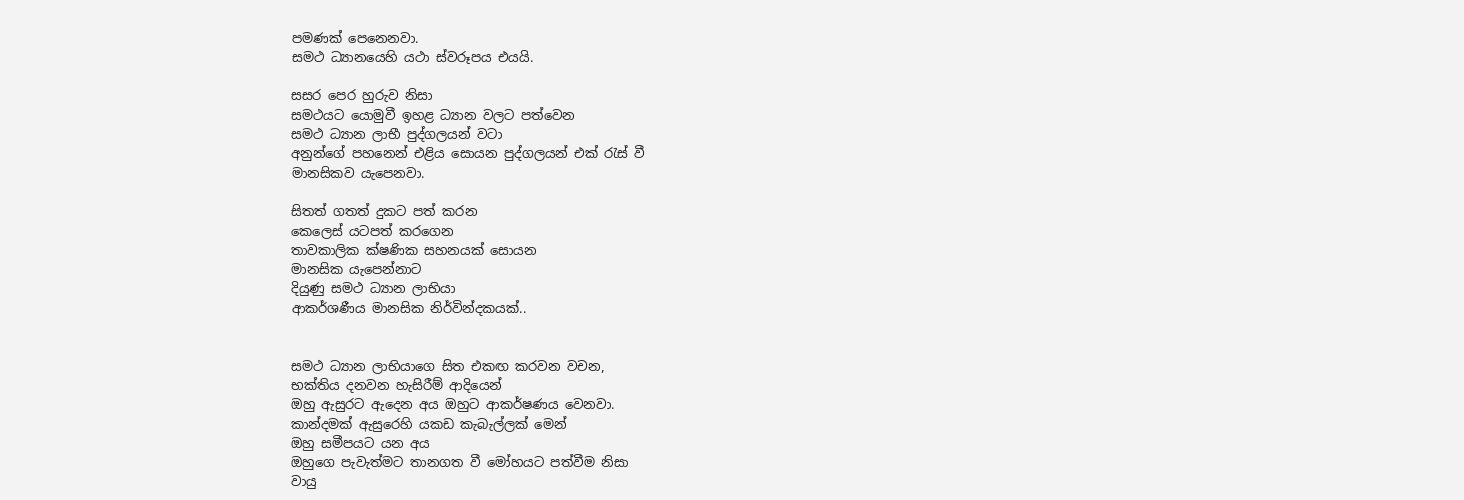පමණක් පෙනෙනවා.
සමථ ධ්‍යානයෙහි යථා ස්වරූපය එයයි.

සසර පෙර හුරුව නිසා
සමථයට යොමුවී ඉහළ ධ්‍යාන වලට පත්වෙන
සමථ ධ්‍යාන ලාභී පුද්ගලයන් වටා
අනුන්ගේ පහනෙන් එළිය සොයන පුද්ගලයන් එක් රැස් වී
මානසිකව යැපෙනවා.

සිතත් ගතත් දුකට පත් කරන
කෙලෙස් යටපත් කරගෙන
තාවකාලික ක්ෂණික සහනයක් සොයන
මානසික යැපෙන්නාට
දියුණු සමථ ධ්‍යාන ලාභියා
ආකර්ශණීය මානසික නිර්වින්දකයක්..


සමථ ධ්‍යාන ලාභියාගෙ සිත එකඟ කරවන වචන,
භක්තිය දනවන හැසිරීම් ආදියෙන්
ඔහු ඇසුරට ඇදෙන අය ඔහුට ආකර්ෂණය වෙනවා.
කාන්දමක් ඇසුරෙහි යකඩ කැබැල්ලක් මෙන්
ඔහු සමීපයට යන අය
ඔහුගෙ පැවැත්මට තානගත වී මෝහයට පත්වීම නිසා
වායු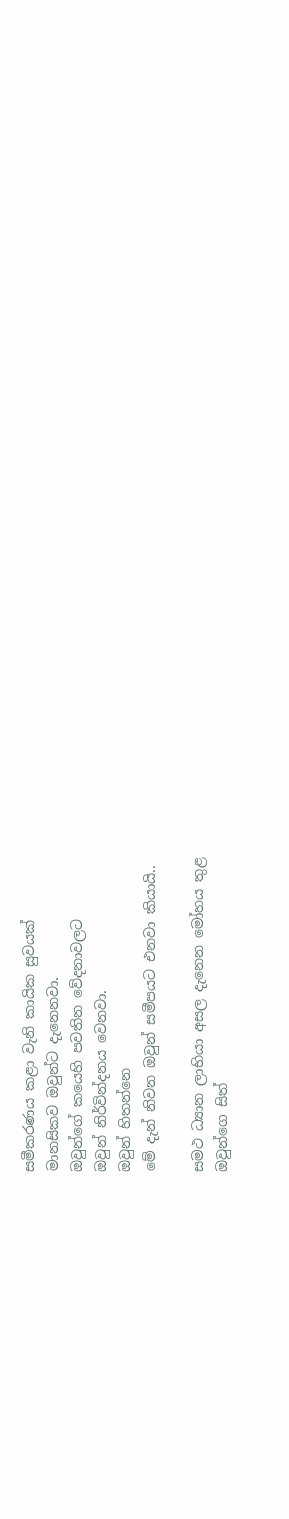සමීකරණය කළා වැනි කායික සුවයක්
මානසිකව ඔවුන්ට දැනෙනවා.
ඔවුන්ගේ කයෙහි පවතින වේදනාවලට
ඔවුන් නිර්වින්දනය වෙනවා.
ඔවුන් හිතන්නෙ
මේ දැන් නිවන ඔවුන් සමීපයට එනවා කියායි..

සමථ ධ්‍යාන ලාභියා අසල දැනෙන මෝහය තුළ
ඔවුන්ගෙ සිත්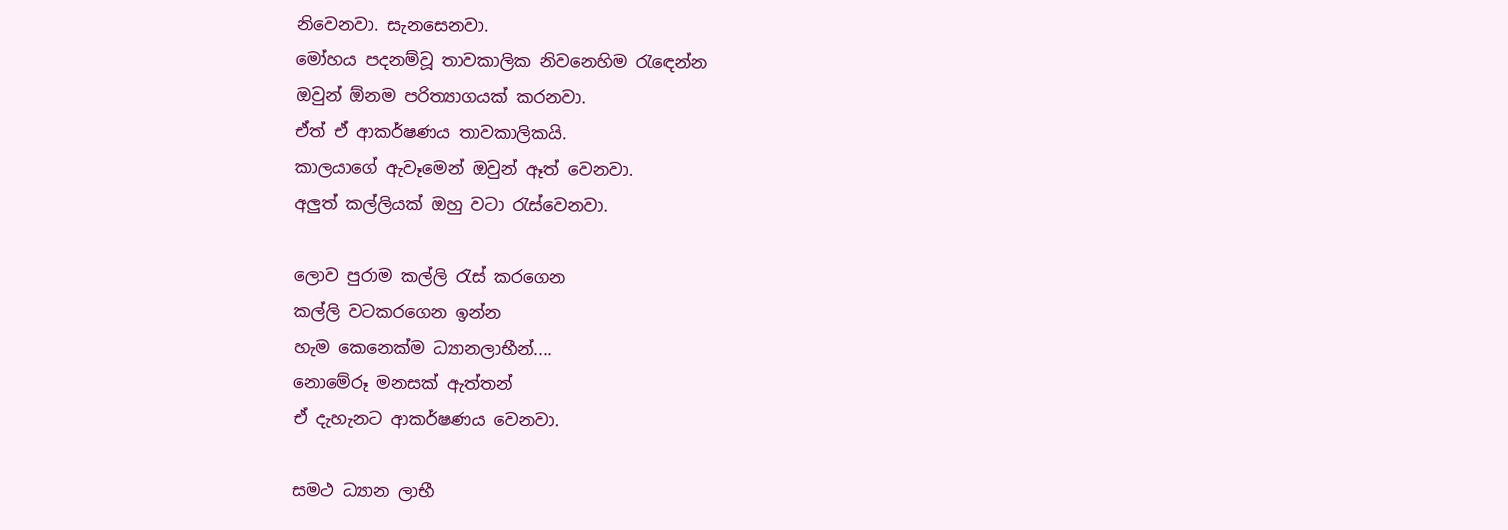නිවෙනවා. සැනසෙනවා.
මෝහය පදනම්වූ තාවකාලික නිවනෙහිම රැඳෙන්න
ඔවුන් ඕනම පරිත්‍යාගයක් කරනවා.
ඒත් ඒ ආකර්ෂණය තාවකාලිකයි.
කාලයාගේ ඇවෑමෙන් ඔවුන් ඈත් වෙනවා.
අලුත් කල්ලියක් ඔහු වටා රැස්වෙනවා.

ලොව පුරාම කල්ලි රැස් කරගෙන
කල්ලි වටකරගෙන ඉන්න
හැම කෙනෙක්ම ධ්‍යානලාභීන්....
නොමේරූ මනසක් ඇත්තන්
ඒ දැහැනට ආකර්ෂණය වෙනවා.

සමථ ධ්‍යාන ලාභී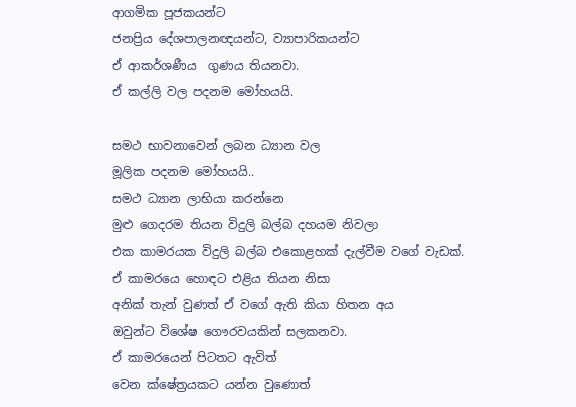ආගමික පූජකයන්ට
ජනප්‍රිය දේශපාලනඥයන්ට, ව්‍යාපාරිකයන්ට
ඒ ආකර්ශණීය  ගුණය තියනවා.
ඒ කල්ලි වල පදනම මෝහයයි.

සමථ භාවනාවෙන් ලබන ධ්‍යාන වල
මූලික පදනම මෝහයයි..
සමථ ධ්‍යාන ලාභියා කරන්නෙ
මුළු ගෙදරම තියන විදුලි බල්බ දහයම නිවලා
එක කාමරයක විදුලි බල්බ එකොළහක් දැල්වීම වගේ වැඩක්.
ඒ කාමරයෙ හොඳට එළිය තියන නිසා
අනික් තැන් වුණත් ඒ වගේ ඇති කියා හිතන අය
ඔවුන්ට විශේෂ ගෞරවයකින් සලකනවා.
ඒ කාමරයෙන් පිටතට ඇවිත්
වෙන ක්ෂේත්‍රයකට යන්න වුණොත්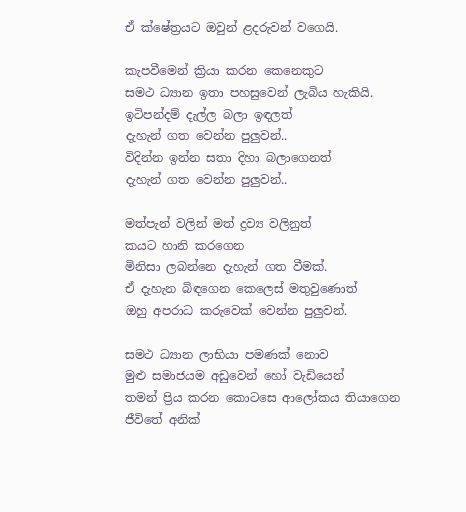ඒ ක්ෂේත්‍රයට ඔවුන් ළදරුවන් වගෙයි.

කැපවීමෙන් ක්‍රියා කරන කෙනෙකුට
සමථ ධ්‍යාන ඉතා පහසුවෙන් ලැබිය හැකියි.
ඉටිපන්දම් දැල්ල බලා ඉඳලත්
දැහැන් ගත වෙන්න පුලුවන්..
විදින්න ඉන්න සතා දිහා බලාගෙනත්
දැහැන් ගත වෙන්න පුලුවන්..

මත්පැන් වලින් මත් ද්‍රව්‍ය වලිනුත්
කයට හානි කරගෙන
මිනිසා ලබන්නෙ දැහැන් ගත වීමක්.
ඒ දැහැන බිඳගෙන කෙලෙස් මතුවුණොත්
ඔහු අපරාධ කරුවෙක් වෙන්න පුලුවන්.

සමථ ධ්‍යාන ලාභියා පමණක් නොව
මුළු සමාජයම අඩුවෙන් හෝ වැඩියෙන්
තමන් ප්‍රිය කරන කොටසෙ ආලෝකය තියාගෙන
ජීවිතේ අනික්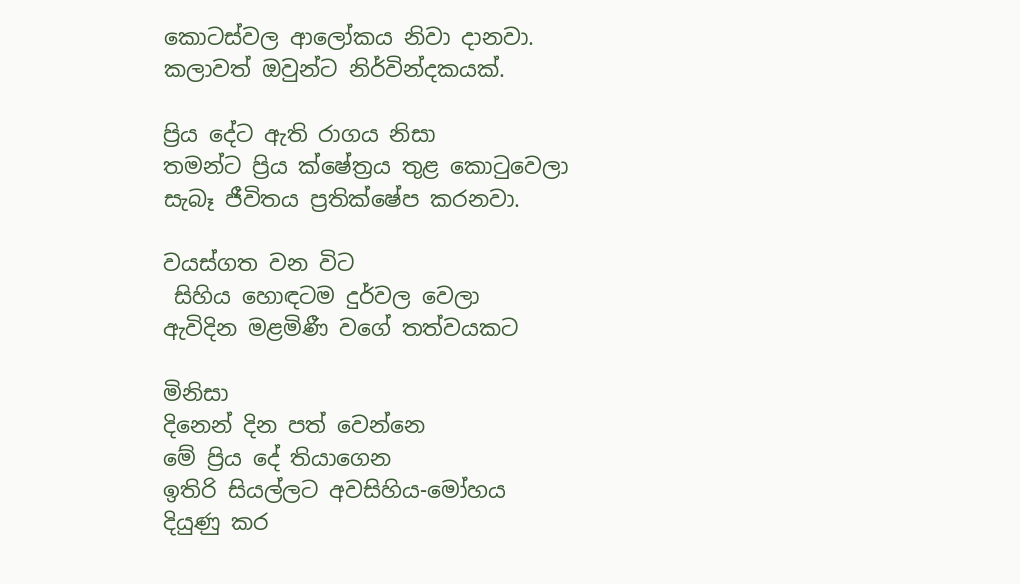කොටස්වල ආලෝකය නිවා දානවා.
කලාවත් ඔවුන්ට නිර්වින්දකයක්.

ප්‍රිය දේට ඇති රාගය නිසා
තමන්ට ප්‍රිය ක්ෂේත්‍රය තුළ කොටුවෙලා
සැබෑ ජීවිතය ප්‍රතික්ෂේප කරනවා.

වයස්ගත වන විට
 සිහිය හොඳටම දුර්වල වෙලා
ඇවිදින මළමිණී වගේ තත්වයකට

මිනිසා
දිනෙන් දින පත් වෙන්නෙ
මේ ප්‍රිය දේ තියාගෙන
ඉතිරි සියල්ලට අවසිහිය-මෝහය
දියුණු කර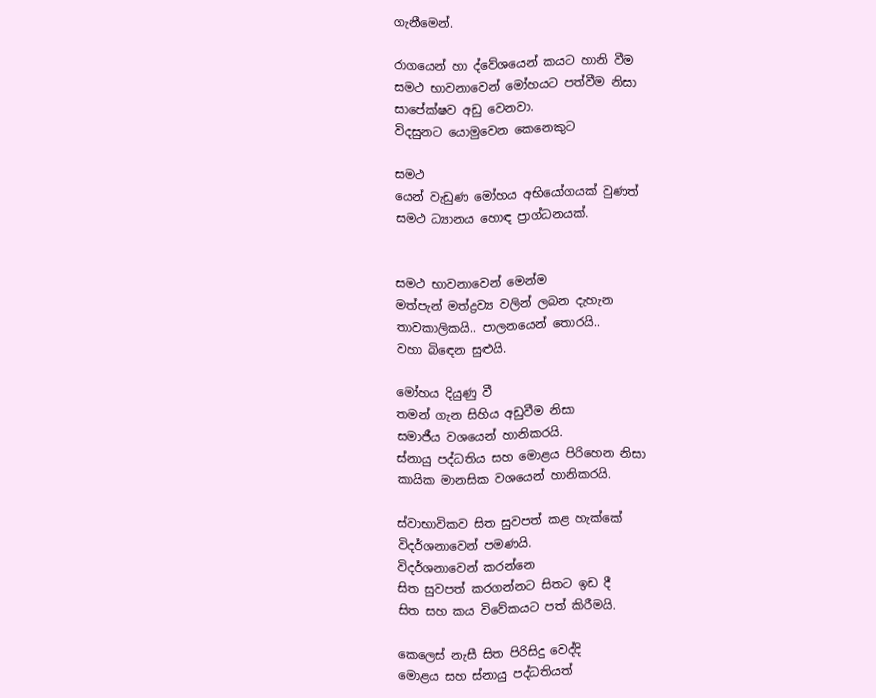ගැනීමෙන්.

රාගයෙන් හා ද්වේශයෙන් කයට හානි වීම
සමථ භාවනාවෙන් මෝහයට පත්වීම නිසා
සාපේක්ෂව අඩු වෙනවා.
විදසුනට යොමුවෙන කෙනෙකුට

සමථ
යෙන් වැඩුණ මෝහය අභියෝගයක් වුණත්
සමථ ධ්‍යානය හොඳ ප්‍රාග්ධනයක්.


සමථ භාවනාවෙන් මෙන්ම
මත්පැන් මත්ද්‍රව්‍ය වලින් ලබන දැහැන
තාවකාලිකයි.. පාලනයෙන් තොරයි..
වහා බිඳෙන සුළුයි.

මෝහය දියුණු වී
තමන් ගැන සිහිය අඩුවීම නිසා
සමාජීය වශයෙන් හානිකරයි.
ස්නායු පද්ධතිය සහ මොළය පිරිහෙන නිසා
කායික මානසික වශයෙන් හානිකරයි.

ස්වාභාවිකව සිත සුවපත් කළ හැක්කේ
විදර්ශනාවෙන් පමණයි.
විදර්ශනාවෙන් කරන්නෙ
සිත සුවපත් කරගන්නට සිතට ඉඩ දී
සිත සහ කය විවේකයට පත් කිරීමයි.

කෙලෙස් නැසී සිත පිරිසිදු වෙද්දි
මොළය සහ ස්නායු පද්ධතියත්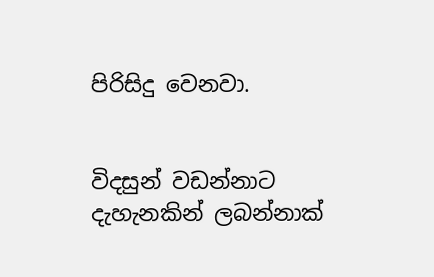පිරිසිදු වෙනවා.


විදසුන් වඩන්නාට දැහැනකින් ලබන්නාක්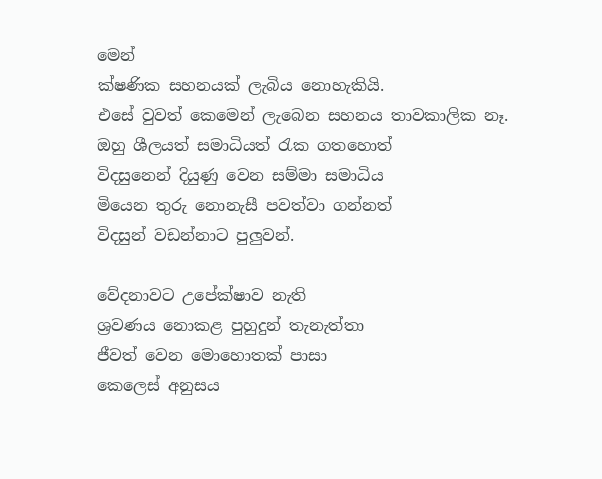මෙන්
ක්ෂණික සහනයක් ලැබිය නොහැකියි.
එසේ වුවත් කෙමෙන් ලැබෙන සහනය තාවකාලික නෑ.
ඔහු ශීලයත් සමාධියත් රැක ගතහොත්
විදසුනෙන් දියුණු වෙන සම්මා සමාධිය
මියෙන තුරු නොනැසී පවත්වා ගන්නත්
විදසුන් වඩන්නාට පුලුවන්.

වේදනාවට උපේක්ෂාව නැති
ශ්‍රවණය නොකළ පුහුදුන් තැනැත්තා
ජීවත් වෙන මොහොතක් පාසා
කෙලෙස් අනුසය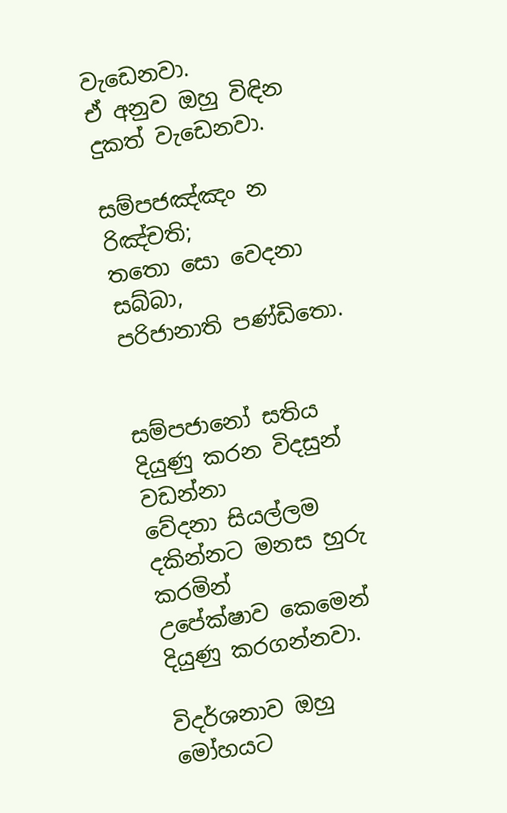වැඩෙනවා.
ඒ අනුව ඔහු විඳින දුකත් වැඩෙනවා.

සම්‌පජඤ්‌ඤං න රිඤ්‌චති;
තතො සො වෙදනා සබ්‌බා,
පරිජානාති පණ්‌ඩිතො.


සම්පජානෝ සතිය දියුණු කරන විදසුන් වඩන්නා
වේදනා සියල්ලම දකින්නට මනස හුරු කරමින්
උපේක්ෂාව කෙමෙන් දියුණු කරගන්නවා.

විදර්ශනාව ඔහු මෝහයට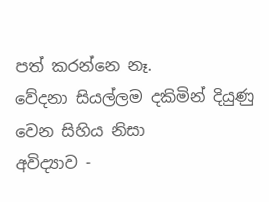පත් කරන්නෙ නෑ.
වේදනා සියල්ලම දකිමින් දියුණු වෙන සිහිය නිසා
අවිද්‍යාව -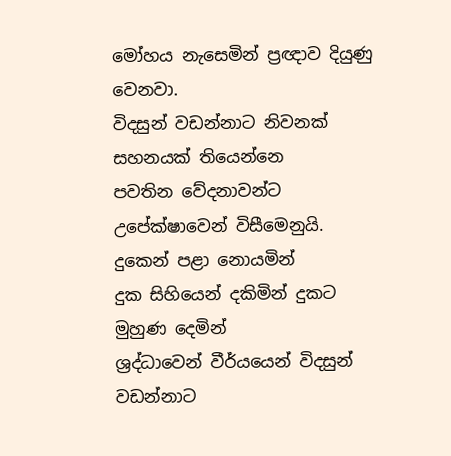මෝහය නැසෙමින් ප්‍රඥාව දියුණු වෙනවා.
විදසුන් වඩන්නාට නිවනක් සහනයක් තියෙන්නෙ
පවතින වේදනාවන්ට උපේක්ෂාවෙන් විසීමෙනුයි.
දුකෙන් පළා නොයමින්
දුක සිහියෙන් දකිමින් දුකට මුහුණ දෙමින්
ශ්‍රද්ධාවෙන් වීර්යයෙන් විදසුන් වඩන්නාට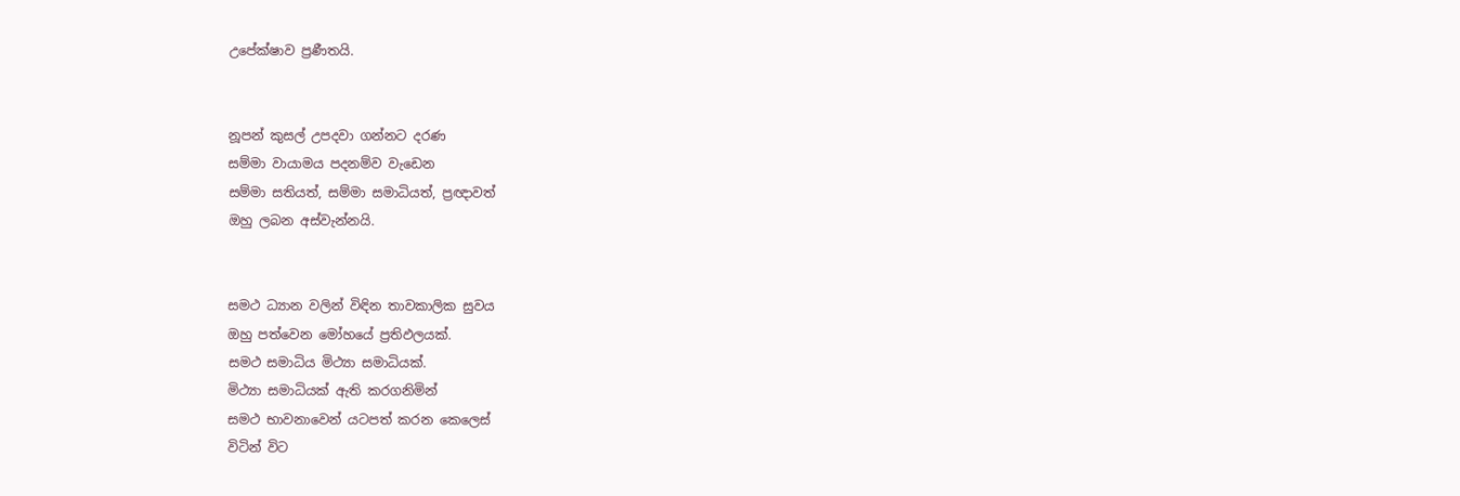උපේක්ෂාව ප්‍රණීතයි.


නූපන් කුසල් උපදවා ගන්නට දරණ
සම්මා වායාමය පදනම්ව වැඩෙන
සම්මා සතියත්, සම්මා සමාධියත්, ප්‍රඥාවත්
ඔහු ලබන අස්වැන්නයි.


සමථ ධ්‍යාන වලින් විඳින තාවකාලික සුවය
ඔහු පත්වෙන මෝහයේ ප්‍රතිඵලයක්.
සමථ සමාධිය මිථ්‍යා සමාධියක්.
මිථ්‍යා සමාධියක් ඇති කරගනිමින්
සමථ භාවනාවෙන් යටපත් කරන කෙලෙස්
විටින් විට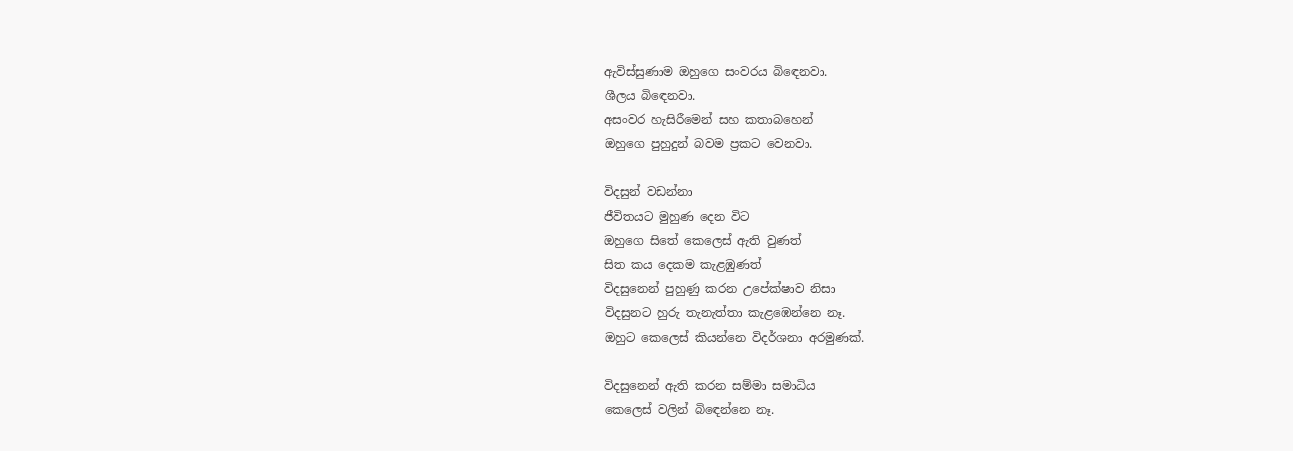ඇවිස්සුණාම ඔහුගෙ සංවරය බිඳෙනවා.
ශීලය බිඳෙනවා.
අසංවර හැසිරීමෙන් සහ කතාබහෙන්
ඔහුගෙ පුහුදුන් බවම ප්‍රකට වෙනවා.

විදසුන් වඩන්නා
ජීවිතයට මුහුණ දෙන විට
ඔහුගෙ සිතේ කෙලෙස් ඇති වුණත්
සිත කය දෙකම කැළඹුණත්
විදසුනෙන් පුහුණු කරන උපේක්ෂාව නිසා
විදසුනට හුරු තැනැත්තා කැළඹෙන්නෙ නෑ.
ඔහුට කෙලෙස් කියන්නෙ විදර්ශනා අරමුණක්.

විදසුනෙන් ඇති කරන සම්මා සමාධිය
කෙලෙස් වලින් බිඳෙන්නෙ නෑ.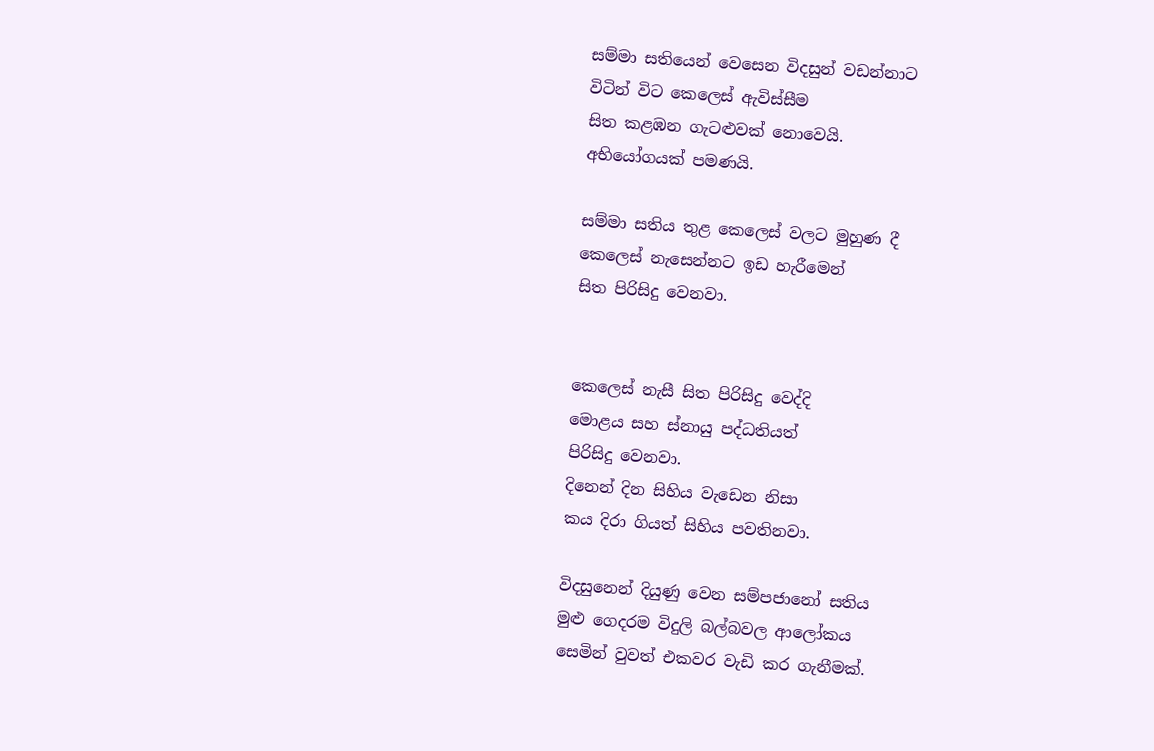සම්මා සතියෙන් වෙසෙන විදසුන් වඩන්නාට
විටින් විට කෙලෙස් ඇවිස්සීම
සිත කළඹන ගැටළුවක් නොවෙයි.
අභියෝගයක් පමණයි.

සම්මා සතිය තුළ කෙලෙස් වලට මුහුණ දී
කෙලෙස් නැසෙන්නට ඉඩ හැරීමෙන්
සිත පිරිසිදු වෙනවා.


කෙලෙස් නැසී සිත පිරිසිදු වෙද්දි
මොළය සහ ස්නායු පද්ධතියත්
පිරිසිදු වෙනවා.
දිනෙන් දින සිහිය වැඩෙන නිසා
කය දිරා ගියත් සිහිය පවතිනවා.

විදසුනෙන් දියුණු වෙන සම්පජානෝ සතිය
මුළු ගෙදරම විදුලි බල්බවල ආලෝකය
සෙමින් වුවත් එකවර වැඩි කර ගැනීමක්.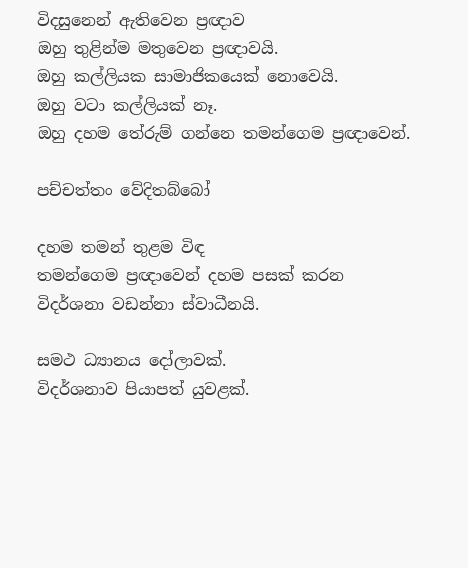විදසුනෙන් ඇතිවෙන ප්‍රඥාව
ඔහු තුළින්ම මතුවෙන ප්‍රඥාවයි.
ඔහු කල්ලියක සාමාජිකයෙක් නොවෙයි.
ඔහු වටා කල්ලියක් නෑ.
ඔහු දහම තේරුම් ගන්නෙ තමන්ගෙම ප්‍රඥාවෙන්.

පච්චත්තං වේදිතබ්බෝ

දහම තමන් තුළම විඳ
තමන්ගෙම ප්‍රඥාවෙන් දහම පසක් කරන
විදර්ශනා වඩන්නා ස්වාධීනයි.

සමථ ධ්‍යානය දෝලාවක්.
විදර්ශනාව පියාපත් යුවළක්.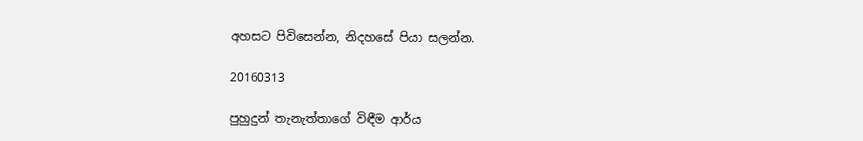අහසට පිවිසෙන්න, නිදහසේ පියා සලන්න.

20160313

පුහුදුන් තැනැත්තාගේ විඳීම ආර්ය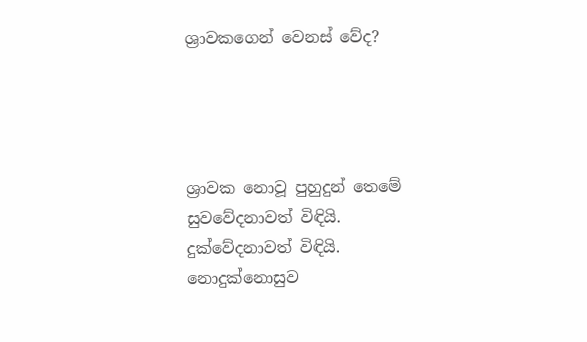ශ්‍රාවකගෙන් වෙනස් වේද?




ශ්‍රාවක නොවූ පුහුදුන් තෙමේ
සුවවේදනාවත් විඳියි.
දුක්වේදනාවත් විඳියි.
නොදුක්නොසුව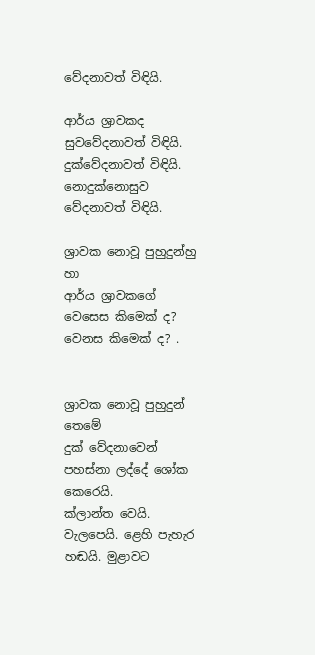වේදනාවත් විඳියි.

ආර්ය ශ්‍රාවකද
සුවවේදනාවත් විඳියි.
දුක්වේදනාවත් විඳියි.
නොදුක්නොසුව වේදනාවත් විඳියි.

ශ්‍රාවක නොවූ පුහුදුන්හු හා
ආර්ය ශ්‍රාවකගේ වෙසෙස කිමෙක් ද?
වෙනස කිමෙක් ද? .


ශ්‍රාවක නොවූ පුහුදුන් තෙමේ
දුක් වේදනාවෙන් පහස්නා ලද්දේ ශෝක කෙරෙයි.
ක්ලාන්ත වෙයි. වැලපෙයි. ළෙහි පැහැර හඬයි. මුළාවට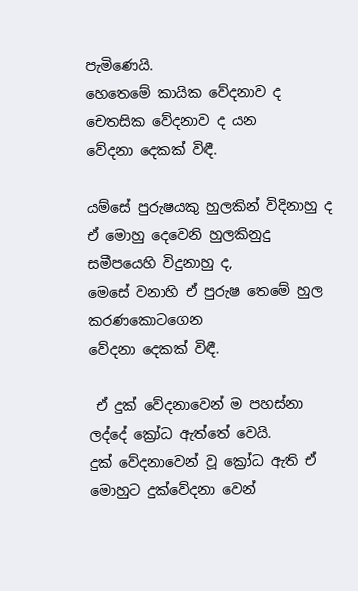පැමිණෙයි.
හෙතෙමේ කායික වේදනාව ද චෙතසික වේදනාව ද යන
වේදනා දෙකක් විඳී.

යම්සේ පුරුෂයකු හුලකින් විදිනාහු ද
ඒ මොහු දෙවෙනි හුලකිනුදු සමීපයෙහි විදුනාහු ද,
මෙසේ වනාහි ඒ පුරුෂ තෙමේ හුල කරණකොටගෙන
වේදනා දෙකක් විඳී.

 ඒ දුක් වේදනාවෙන් ම පහස්නා ලද්දේ ක්‍රෝධ ඇත්තේ වෙයි.
දුක් වේදනාවෙන් වූ ක්‍රෝධ ඇති ඒ මොහුට දුක්වේදනා වෙන්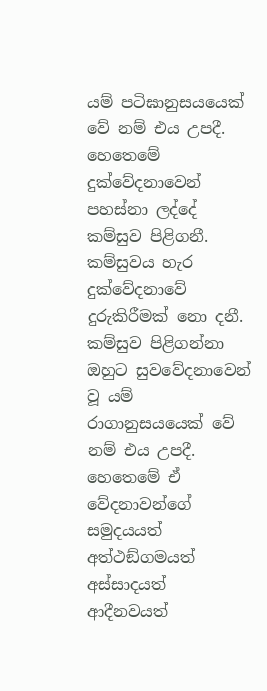යම් පටිඝානුසයයෙක් වේ නම් එය උපදී.
හෙතෙමේ දුක්වේදනාවෙන් පහස්නා ලද්දේ කම්සුව පිළිගනී.
කම්සුවය හැර දුක්වේදනාවේ දුරුකිරීමක් නො දනී.
කම්සුව පිළිගන්නා ඔහුට සුවවේදනාවෙන් වූ යම් රාගානුසයයෙක් වේ නම් එය උපදී.
හෙතෙමේ ඒ වේදනාවන්ගේ සමුදයයත් අත්ථඞ්ගමයත්
අස්සාදයත් ආදීනවයත්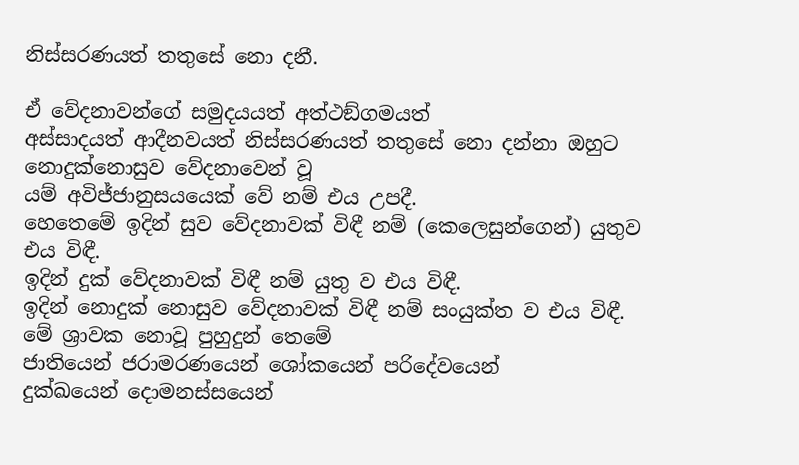නිස්සරණයත් තතුසේ නො දනී.

ඒ වේදනාවන්ගේ සමුදයයත් අත්ථඞ්ගමයත්
අස්සාදයත් ආදීනවයත් නිස්සරණයත් තතුසේ නො දන්නා ඔහුට
නොදුක්නොසුව වේදනාවෙන් වූ
යම් අවිජ්ජානුසයයෙක් වේ නම් එය උපදී.
හෙතෙමේ ඉදින් සුව වේදනාවක් විඳී නම් (කෙලෙසුන්ගෙන්) යුතුව එය විඳී.
ඉදින් දුක් වේදනාවක් විඳී නම් යුතු ව එය විඳී.
ඉදින් නොදුක් නොසුව වේදනාවක් විඳී නම් සංයුක්ත ව එය විඳී.
මේ ශ්‍රාවක නොවූ පුහුදුන් තෙමේ
ජාතියෙන් ජරාමරණයෙන් ශෝකයෙන් පරිදේවයෙන්
දුක්ඛයෙන් දොමනස්සයෙන්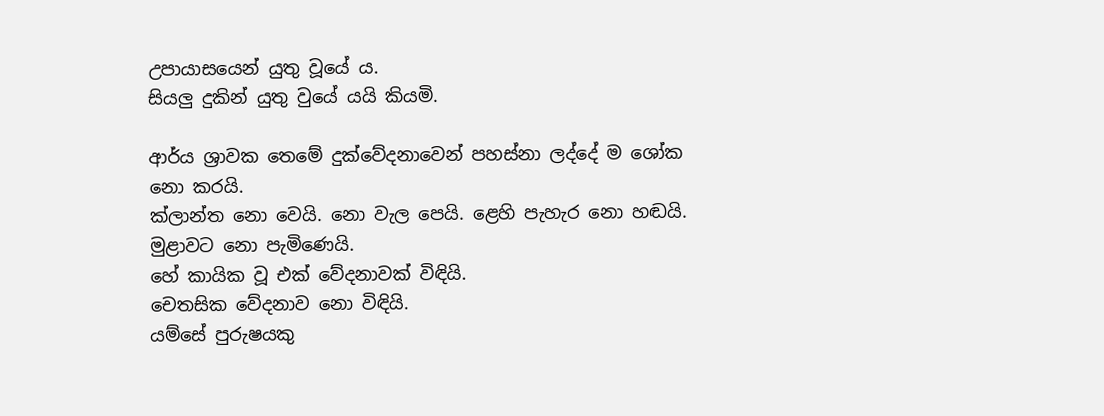උපායාසයෙන් යුතු වූයේ ය.
සියලු දුකින් යුතු වුයේ යයි කියමි.

ආර්ය ශ්‍රාවක තෙමේ දුක්වේදනාවෙන් පහස්නා ලද්දේ ම ශෝක නො කරයි.
ක්ලාන්ත නො වෙයි. නො වැල පෙයි. ළෙහි පැහැර නො හඬයි.
මුළාවට නො පැමිණෙයි.
හේ කායික වූ එක් වේදනාවක් විඳියි.
චෙතසික වේදනාව නො විඳියි.
යම්සේ පුරුෂයකු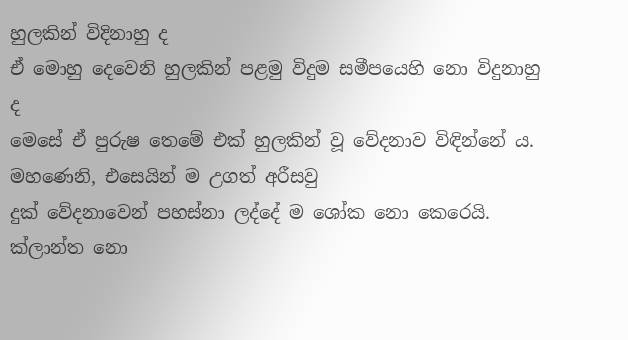හුලකින් විදිනාහු ද
ඒ මොහු දෙවෙනි හුලකින් පළමු විදුම සමීපයෙහි නො විදුනාහු ද
මෙසේ ඒ පුරුෂ තෙමේ එක් හුලකින් වූ වේදනාව විඳින්නේ ය.
මහණෙනි, එසෙයින් ම උගත් අරීසවු
දුක් වේදනාවෙන් පහස්නා ලද්දේ ම ශෝක නො කෙරෙයි.
ක්ලාන්ත නො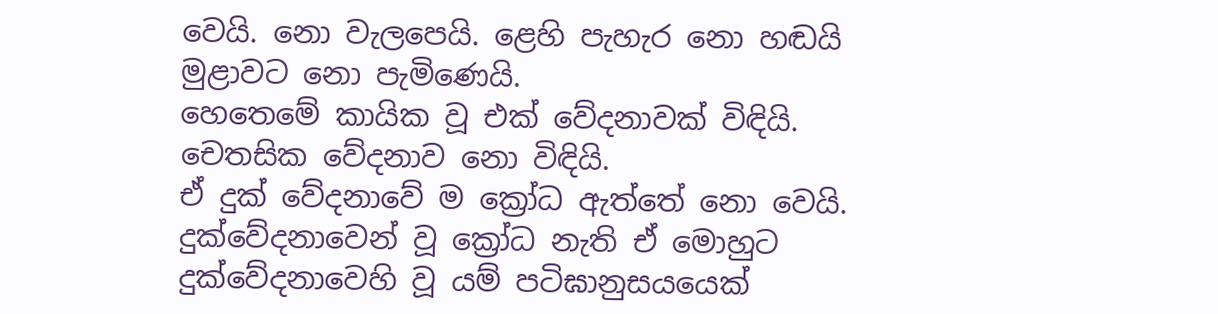වෙයි. නො වැලපෙයි. ළෙහි පැහැර නො හඬයි
මුළාවට නො පැමිණෙයි.
හෙතෙමේ කායික වූ එක් වේදනාවක් විඳියි.
චෙතසික වේදනාව නො විඳියි.
ඒ දුක් වේදනාවේ ම ක්‍රෝධ ඇත්තේ නො වෙයි.
දුක්වේදනාවෙන් වූ ක්‍රෝධ නැති ඒ මොහුට
දුක්වේදනාවෙහි වූ යම් පටිඝානුසයයෙක්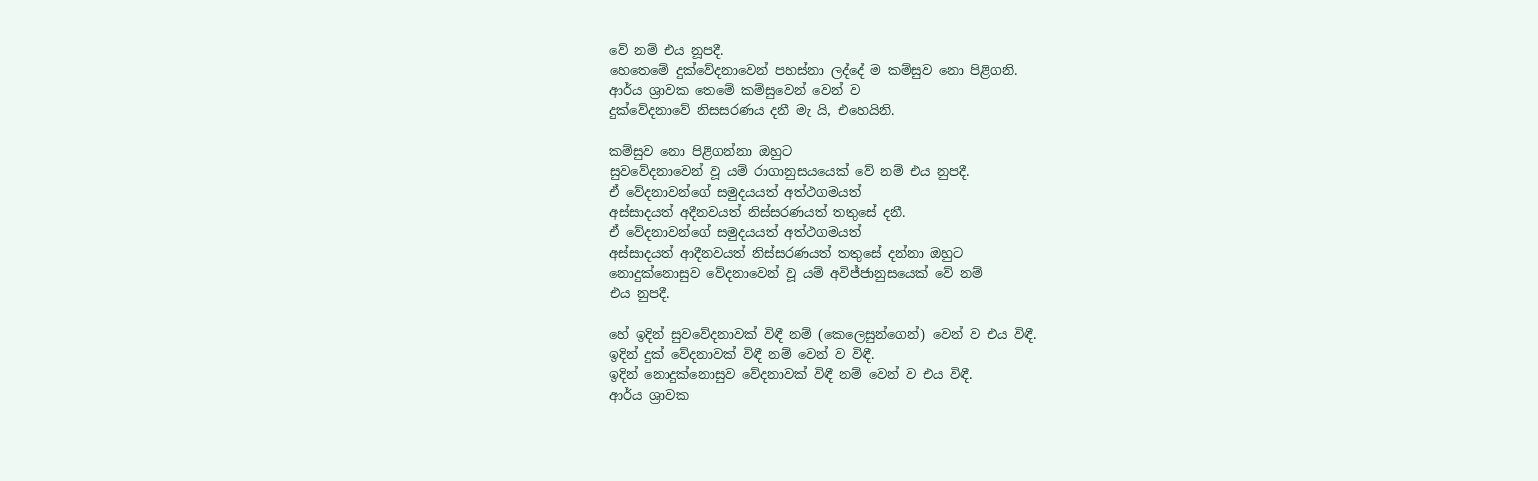වේ නම් එය නූපදී.
හෙතෙමේ දුක්වේදනාවෙන් පහස්නා ලද්දේ ම කම්සුව නො පිළිගනි.
ආර්ය ශ්‍රාවක තෙමේ කම්සුවෙන් වෙන් ව
දුක්වේදනාවේ නිසසරණය දනී මැ යි, එහෙයිනි.

කම්සුව නො පිළිගන්නා ඔහුට
සුවවේදනාවෙන් වූ යම් රාගානුසයයෙක් වේ නම් එය නුපදී.
ඒ වේදනාවන්ගේ සමුදයයත් අත්ථගමයත්
අස්සාදයත් අදීනවයත් නිස්සරණයත් තතුසේ දනී.
ඒ වේදනාවන්ගේ සමුදයයත් අත්ථගමයත්
අස්සාදයත් ආදීනවයත් නිස්සරණයත් තතුසේ දන්නා ඔහුට
නොදුක්නොසුව වේදනාවෙන් වූ යම් අවිජ්ජානුසයෙක් වේ නම්
එය නුපදී.

හේ ඉදින් සුවවේදනාවක් විඳී නම් (කෙලෙසුන්ගෙන්) වෙන් ව එය විඳී.
ඉදින් දුක් වේදනාවක් විඳී නම් වෙන් ව විඳී.
ඉදින් නොදුක්නොසුව වේදනාවක් විඳී නම් වෙන් ව එය විඳී.
ආර්ය ශ්‍රාවක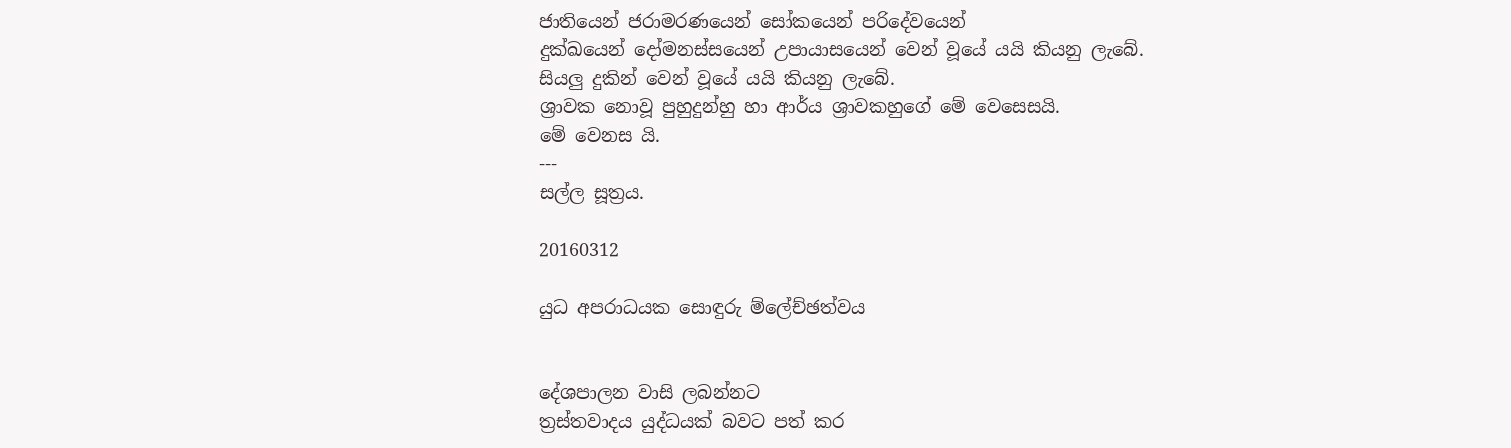ජාතියෙන් ජරාමරණයෙන් සෝකයෙන් පරිදේවයෙන්
දුක්ඛයෙන් දෝමනස්සයෙන් උපායාසයෙන් වෙන් වූයේ යයි කියනු ලැබේ.
සියලු දුකින් වෙන් වූයේ යයි කියනු ලැබේ.
ශ්‍රාවක නොවූ පුහුදුන්හු හා ආර්ය ශ්‍රාවකහුගේ මේ වෙසෙසයි.
මේ වෙනස යි.
---
සල්ල සූත්‍රය.

20160312

යුධ අපරාධයක සොඳුරු ම්ලේච්ඡත්වය


දේශපාලන වාසි ලබන්නට
ත්‍රස්තවාදය යුද්ධයක් බවට පත් කර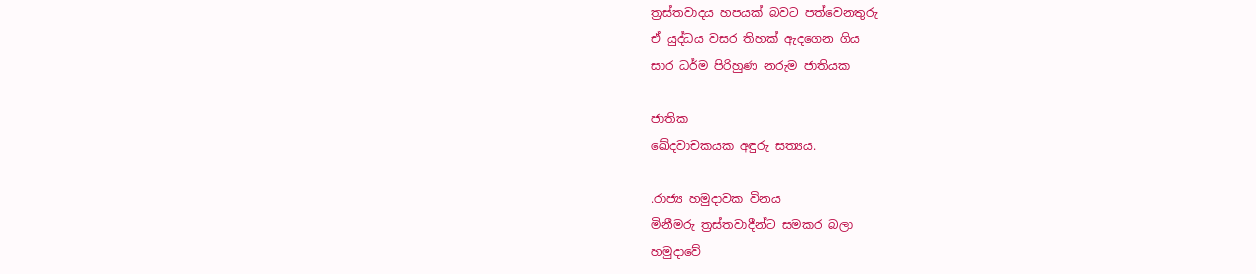ත්‍රස්තවාදය හපයක් බවට පත්වෙනතුරු
ඒ යුද්ධය වසර තිහක් ඇදගෙන ගිය
සාර ධර්ම පිරිහුණ නරුම ජාතියක

ජාතික
ඛේදවාචකයක අඳුරු සත්‍යය.

.රාජ්‍ය හමුදාවක විනය
මිනීමරු ත්‍රස්තවාදීන්ට සමකර බලා
හමුදාවේ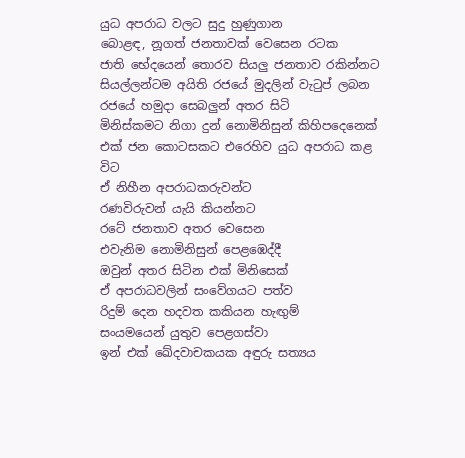යුධ අපරාධ වලට සුදු හුණුගාන
බොළඳ, නූගත් ජනතාවක් වෙසෙන රටක
ජාති භේදයෙන් තොරව සියලු ජනතාව රකින්නට
සියල්ලන්ටම අයිති රජයේ මුදලින් වැටුප් ලබන
රජයේ හමුදා සෙබලුන් අතර සිටි
මිනිස්කමට නිගා දුන් නොමිනිසුන් කිහිපදෙනෙක්
එක් ජන කොටසකට එරෙහිව යුධ අපරාධ කළ විට
ඒ නිහීන අපරාධකරුවන්ට
රණවිරුවන් යැයි කියන්නට
රටේ ජනතාව අතර වෙසෙන
එවැනිම නොමිනිසුන් පෙළඹෙද්දී
ඔවුන් අතර සිටින එක් මිනිසෙක්
ඒ අපරාධවලින් සංවේගයට පත්ව
රිදුම් දෙන හදවත කකියන හැඟුම්
සංයමයෙන් යුතුව පෙළගස්වා
ඉන් එක් ඛේදවාචකයක අඳුරු සත්‍යය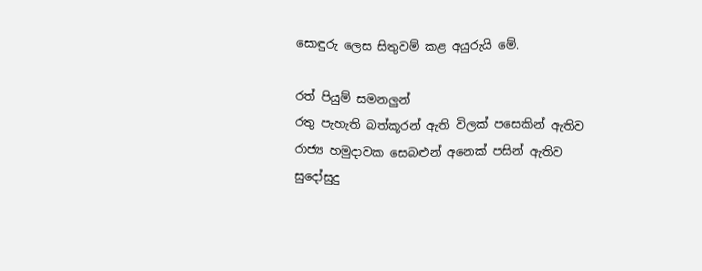සොඳුරු ලෙස සිතුවම් කළ අයුරුයි මේ.

රත් පියුම් සමනලුන්
රතු පැහැති බත්කූරන් ඇති විලක් පසෙකින් ඇතිව
රාජ්‍ය හමුදාවක සෙබළුන් අනෙක් පසින් ඇතිව
සුදෝසුදු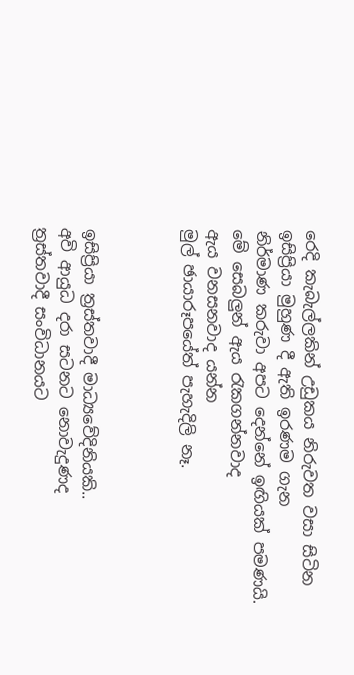රෙදි කැබැල්ලකින් උඩුකය නිරුවත වසා සිටින
ඉසිප්‍රියා මුහුණ දී ඇති ඉරණම ගැන
නිර්මාණ කරුවා අපට දෙන්නේ ඉඟියක් පමණයි.
මේ සෙබලුන් ඇය රැකගන්නවාද
ඇය වනසනවාද යන්න
මුල් ඡායාරූපයේත් පැහැදිලි නෑ.



ඉසිප්‍රියා ත්‍රස්තවාදී මාධ්‍යවේදිනියකි..
අවි ආයුධ දරා සටනට නොවැදුණද
ත්‍රස්තවාදී සංවිධානයට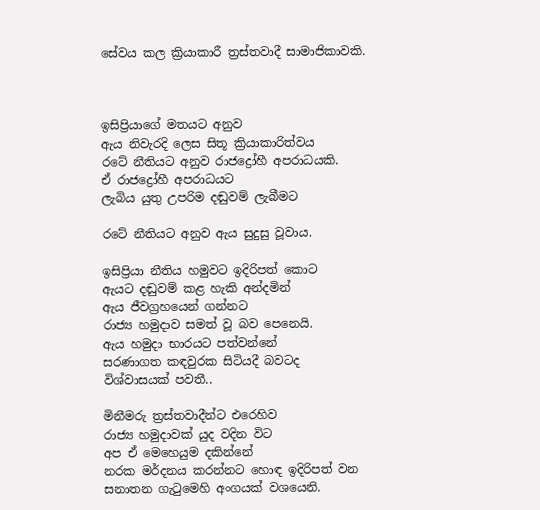සේවය කල ක්‍රියාකාරී ත්‍රස්තවාදී සාමාජිකාවකි.



ඉසිප්‍රියාගේ මතයට අනුව
ඇය නිවැරදි ලෙස සිතූ ක්‍රියාකාරිත්වය
රටේ නීතියට අනුව රාජද්‍රෝහී අපරාධයකි.
ඒ රාජද්‍රෝහී අපරාධයට
ලැබිය යුතු උපරිම දඬුවම් ලැබීමට

රටේ නීතියට අනුව ඇය සුදුසු වූවාය.

ඉසිප්‍රියා නීතිය හමුවට ඉදිරිපත් කොට
ඇයට දඬුවම් කළ හැකි අන්දමින්
ඇය ජීවග්‍රහයෙන් ගන්නට
රාජ්‍ය හමුදාව සමත් වූ බව පෙනෙයි.
ඇය හමුදා භාරයට පත්වන්නේ
සරණාගත කඳවුරක සිටියදී බවටද
විශ්වාසයක් පවතී..

මිනීමරු ත්‍රස්තවාදීන්ට එරෙහිව
රාජ්‍ය හමුදාවක් යුද වදින විට
අප ඒ මෙහෙයුම දකින්නේ
නරක මර්දනය කරන්නට හොඳ ඉදිරිපත් වන
සනාතන ගැටුමෙහි අංගයක් වශයෙනි.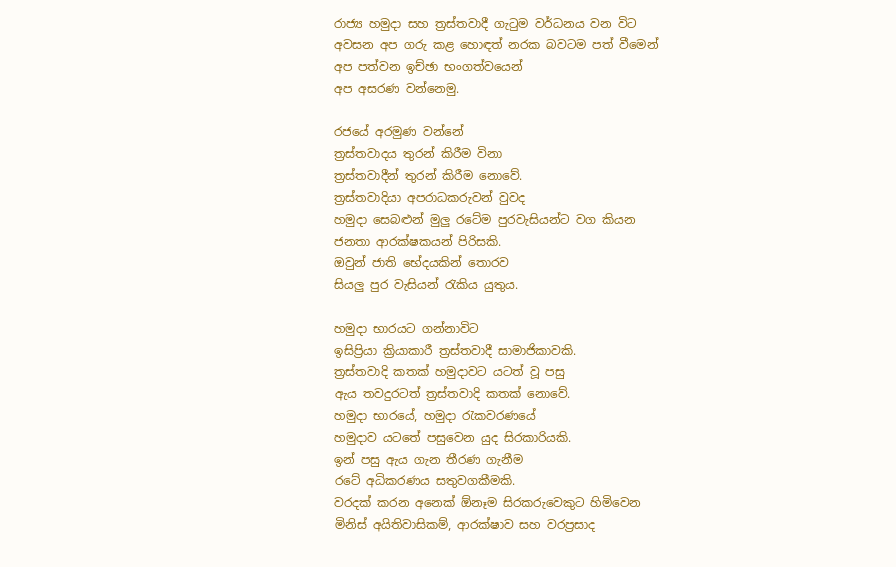රාජ්‍ය හමුදා සහ ත්‍රස්තවාදී ගැටුම වර්ධනය වන විට
අවසන අප ගරු කළ හොඳත් නරක බවටම පත් වීමෙන්
අප පත්වන ඉච්ඡා භංගත්වයෙන්
අප අසරණ වන්නෙමු.

රජයේ අරමුණ වන්නේ
ත්‍රස්තවාදය තුරන් කිරීම විනා
ත්‍රස්තවාදීන් තුරන් කිරීම නොවේ.
ත්‍රස්තවාදියා අපරාධකරුවන් වුවද
හමුදා සෙබළුන් මුලු රටේම පුරවැසියන්ට වග කියන
ජනතා ආරක්ෂකයන් පිරිසකි.
ඔවුන් ජාති භේදයකින් තොරව
සියලු පුර වැසියන් රැකිය යුතුය.

හමුදා භාරයට ගන්නාවිට
ඉසිප්‍රියා ක්‍රියාකාරී ත්‍රස්තවාදී සාමාජිකාවකි.
ත්‍රස්තවාදි කතක් හමුදාවට යටත් වූ පසු
ඇය තවදුරටත් ත්‍රස්තවාදි කතක් නොවේ.
හමුදා භාරයේ, හමුදා රැකවරණයේ
හමුදාව යටතේ පසුවෙන යුද සිරකාරියකි.
ඉන් පසු ඇය ගැන තීරණ ගැනීම
රටේ අධිකරණය සතුවගකීමකි.
වරදක් කරන අනෙක් ඕනෑම සිරකරුවෙකුට හිමිවෙන
මිනිස් අයිතිවාසිකම්, ආරක්ෂාව සහ වරප්‍රසාද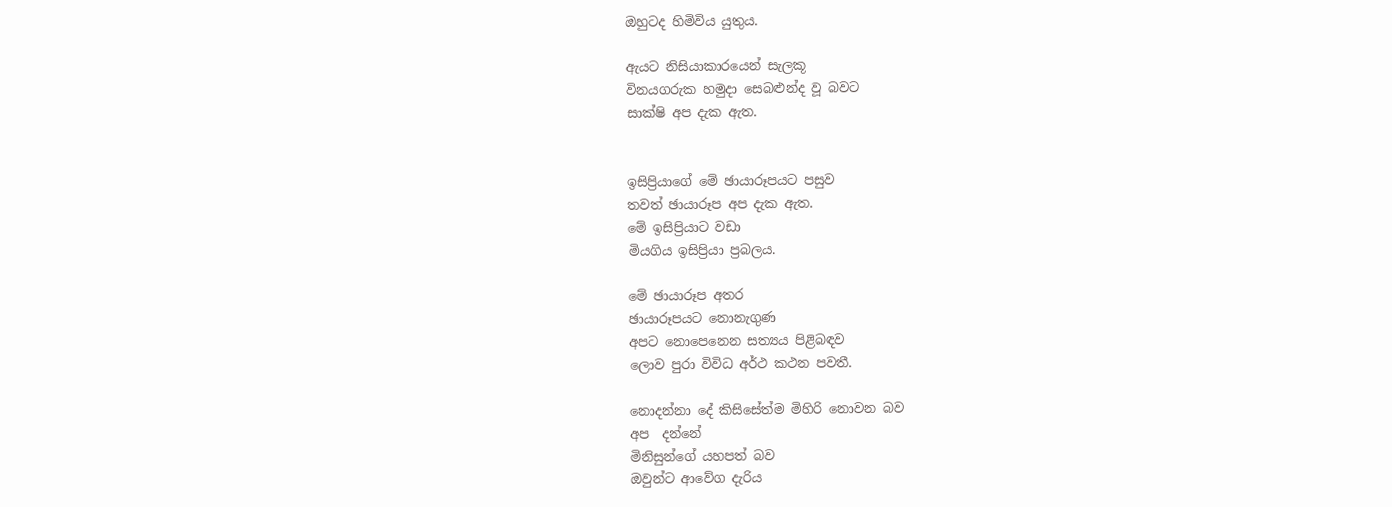ඔහුටද හිමිවිය යුතුය.

ඇයට නිසියාකාරයෙන් සැලකූ
විනයගරුක හමුදා සෙබළුන්ද වූ බවට
සාක්ෂි අප දැක ඇත.


ඉසිප්‍රියාගේ මේ ඡායාරූපයට පසුව
තවත් ඡායාරූප අප දැක ඇත.
මේ ඉසිප්‍රියාට වඩා
මියගිය ඉසිප්‍රියා ප්‍රබලය.

මේ ඡායාරූප අතර
ඡායාරූපයට නොනැගුණ
අපට නොපෙනෙන සත්‍යය පිළිබඳව
ලොව පුරා විවිධ අර්ථ කථන පවතී.

නොදන්නා දේ කිසිසේත්ම මිහිරි නොවන බව
අප  දන්නේ
මිනිසුන්ගේ යහපත් බව
ඔවුන්ට ආවේග දැරිය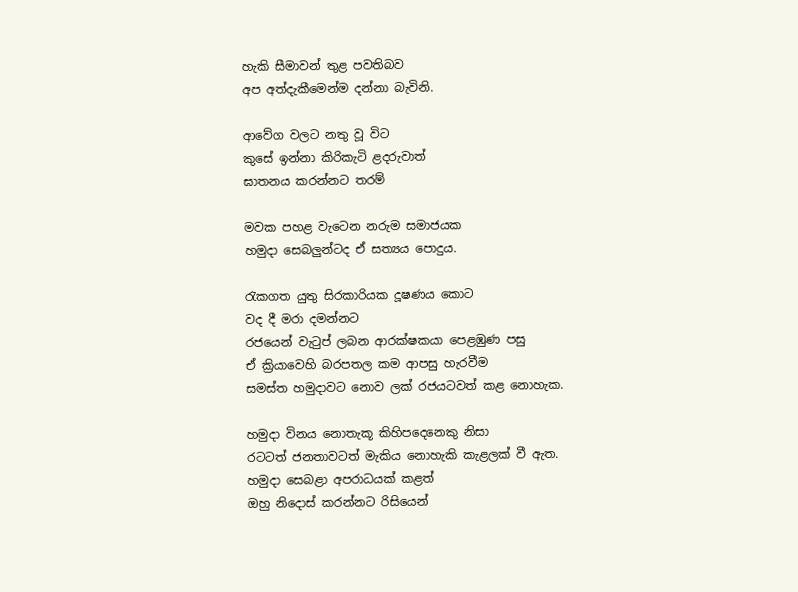හැකි සීමාවන් තුළ පවතිබව
අප අත්දැකීමෙන්ම දන්නා බැවිනි.

ආවේග වලට නතු වූ විට
කුසේ ඉන්නා කිරිකැටි ළදරුවාත්
ඝාතනය කරන්නට තරම්

මවක පහළ වැටෙන නරුම සමාජයක
හමුදා සෙබලුන්ටද ඒ සත්‍යය පොදුය.

රැකගත යුතු සිරකාරියක දූෂණය කොට
වද දී මරා දමන්නට
රජයෙන් වැටුප් ලබන ආරක්ෂකයා පෙළඹුණ පසු
ඒ ක්‍රියාවෙහි බරපතල කම ආපසු හැරවීම
සමස්ත හමුදාවට නොව ලක් රජයටවත් කළ නොහැක.

හමුදා විනය නොතැකූ කිහිපදෙනෙකු නිසා
රටටත් ජනතාවටත් මැකිය නොහැකි කැළලක් වී ඇත.
හමුදා සෙබළා අපරාධයක් කළත්
ඔහු නිදොස් කරන්නට රිසියෙන්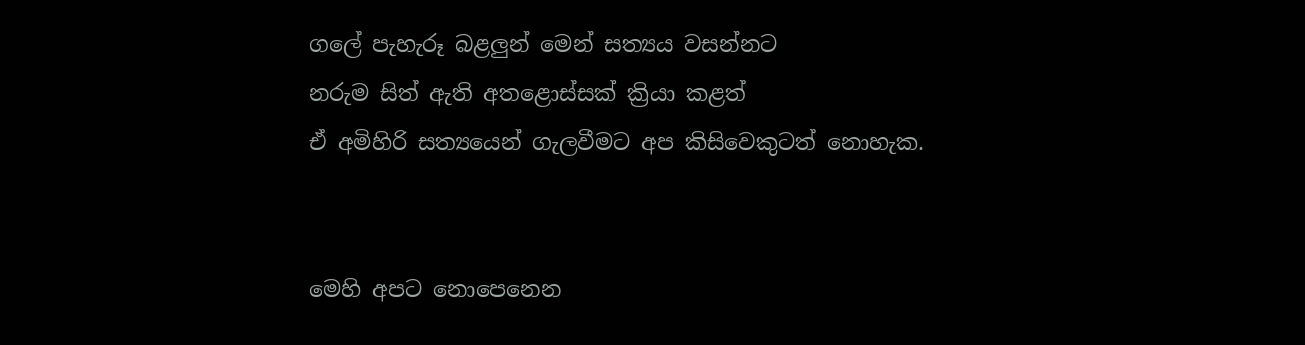ගලේ පැහැරූ බළලුන් මෙන් සත්‍යය වසන්නට
නරුම සිත් ඇති අතළොස්සක් ක්‍රියා කළත්
ඒ අමිහිරි සත්‍යයෙන් ගැලවීමට අප කිසිවෙකුටත් නොහැක.


මෙහි අපට නොපෙනෙන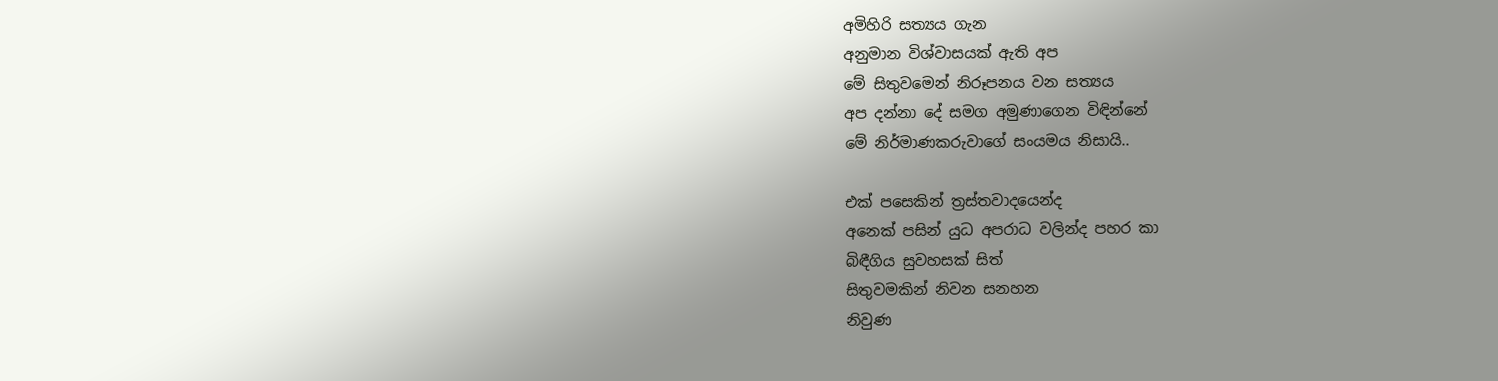අමිහිරි සත්‍යය ගැන
අනුමාන විශ්වාසයක් ඇති අප
මේ සිතුවමෙන් නිරූපනය වන සත්‍යය
අප දන්නා දේ සමග අමුණාගෙන විඳින්නේ
මේ නිර්මාණකරුවාගේ සංයමය නිසායි..

එක් පසෙකින් ත්‍රස්තවාදයෙන්ද
අනෙක් පසින් යුධ අපරාධ වලින්ද පහර කා
බිඳීගිය සුවහසක් සිත්
සිතුවමකින් නිවන සනහන
නිවුණ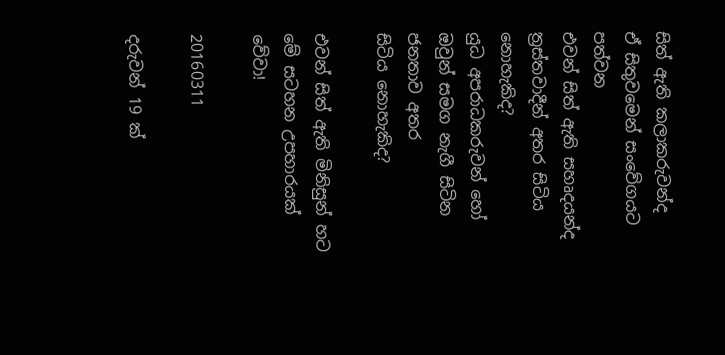සිත් ඇති කලාකරුවන්ද
ඒ සිතුවමෙන් සංවේගයට පත්වන
එවන් සිත් ඇති සහෘදයන්ද
ත්‍රස්තවාදීන් අතර සිටිය නොහැකිද?
යුධ අපරාධකරුවන් හෝ
ඔවුන් සමග නැගී සිටින ජනතාව අතර
සිටිය නොහැකිද?

එවන් සිත් ඇති මිනිසුන් හට
මේ සටහන උපහාරයක් වේවා!

20160311

දරුවන් 19 ක්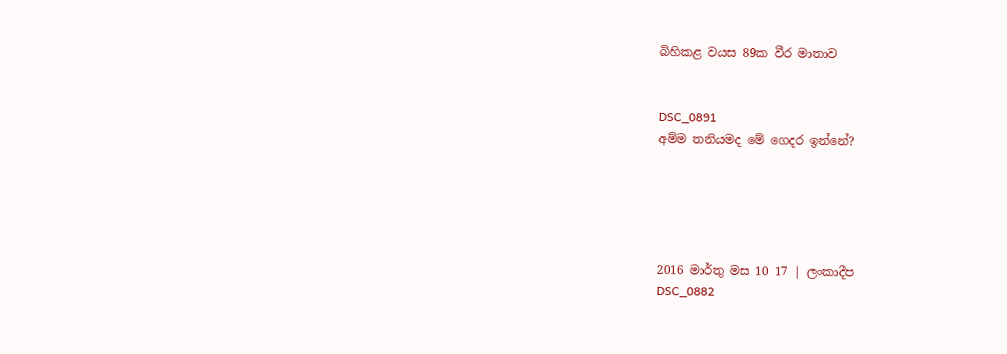බිහිකළ වයස 89ක වීර මාතාව


DSC_0891
අම්ම තනියමද මේ ගෙදර ඉන්නේ?





2016 මාර්තු මස 10 17 | ලංකාදීප
DSC_0882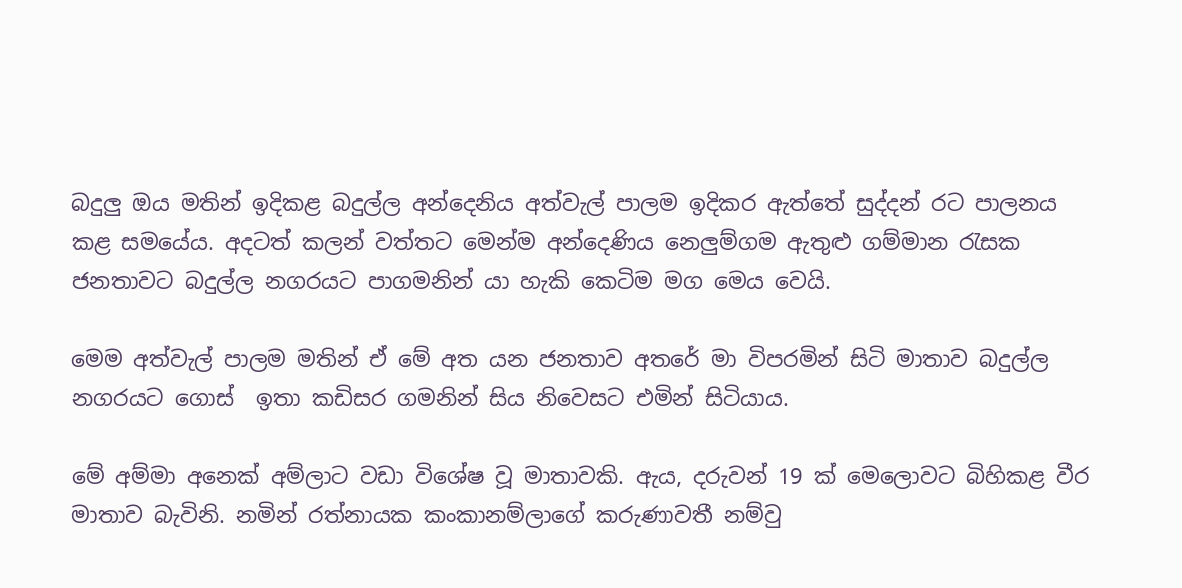බදුලු‍ ඔය මතින් ඉදිකළ බදුල්ල අන්දෙනිය අත්වැල් පාලම ඉදිකර ඇත්තේ සුද්දන් රට පාලනය කළ සමයේය. අදටත් කලන් වත්තට මෙන්ම අන්දෙණිය නෙලු‍ම්ගම ඇතුළු ගම්මාන රැසක ජනතාවට බදුල්ල නගරයට පාගමනින් යා හැකි කෙටිම මග මෙය වෙයි.

මෙම අත්වැල් පාලම මතින් ඒ මේ අත යන ජනතාව අතරේ මා විපරමින් සිටි මාතාව බදුල්ල නගරයට ගොස්  ඉතා කඩිසර ගමනින් සිය නිවෙසට එමින් සිටියාය.

මේ අම්මා අනෙක් අම්ලාට වඩා විශේෂ වූ මාතාවකි. ඇය, දරුවන් 19 ක් මෙලොවට බිහිකළ වීර මාතාව බැවිනි. නමින් රත්නායක කංකානම්ලාගේ කරුණාවතී නම්වු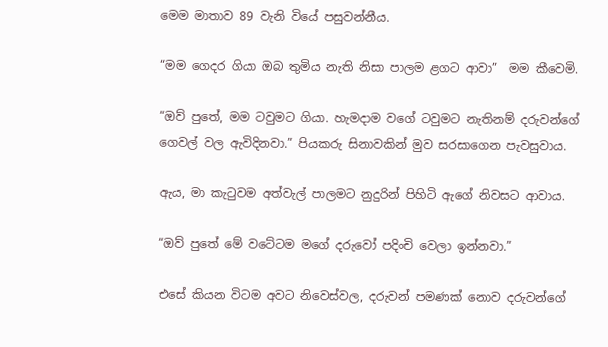මෙම මාතාව 89 වැනි වියේ පසුවන්නීය.

“මම ගෙදර ගියා ඔබ තුමිය නැති නිසා පාලම ළගට ආවා”  මම කීවෙමි.

“ඔව් පුතේ, මම ටවුමට ගියා. හැමදාම වගේ ටවුමට නැතිනම් දරුවන්ගේ ගෙවල් වල ඇවිදිනවා.” පියකරු සිනාවකින් මුව සරසාගෙන පැවසුවාය.

ඇය, මා කැටුවම අත්වැල් පාලමට නුදුරින් පිහිටි ඇගේ නිවසට ආවාය.

“ඔව් පුතේ මේ වටේටම මගේ දරුවෝ පදිංචි වෙලා ඉන්නවා.”

එසේ කියන විටම අවට නිවෙස්වල, දරුවන් පමණක් නොව දරුවන්ගේ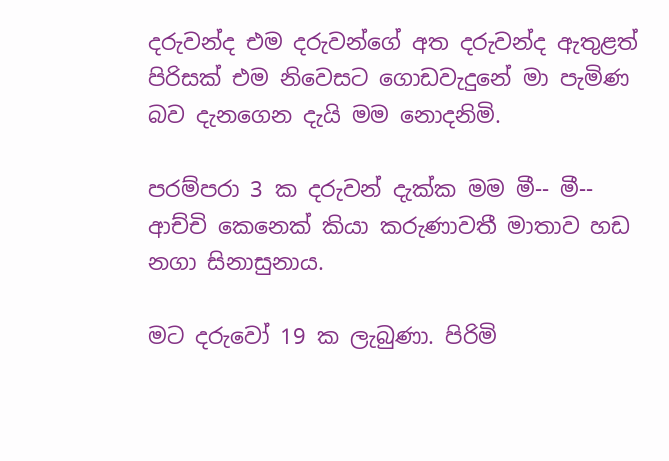දරුවන්ද එම දරුවන්ගේ අත දරුවන්ද ඇතුළත් පිරිසක් එම නිවෙසට ගොඩවැදුනේ මා පැමිණ බව දැනගෙන දැයි මම නොදනිමි.

පරම්පරා 3 ක දරුවන් දැක්ක මම මී-- මී-- ආච්චි කෙනෙක් කියා කරුණාවතී මාතාව හඩ නගා සිනාසුනාය.

මට දරුවෝ 19 ක ලැබුණා. පිරිමි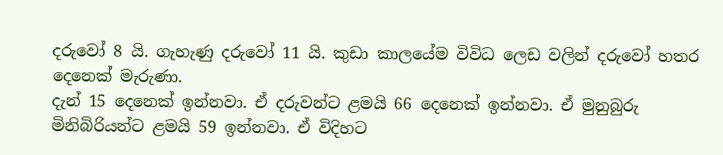දරුවෝ 8 යි. ගැහැණු දරුවෝ 11 යි. කුඩා කාලයේම විවිධ ලෙඩ වලින් දරුවෝ හතර දෙනෙක් මැරුණා.
දැන් 15 දෙනෙක් ඉන්නවා. ඒ දරුවන්ට ළමයි 66 දෙනෙක් ඉන්නවා. ඒ මුනුබුරු මිනිබිරියන්ට ළමයි 59 ඉන්නවා. ඒ විදිහට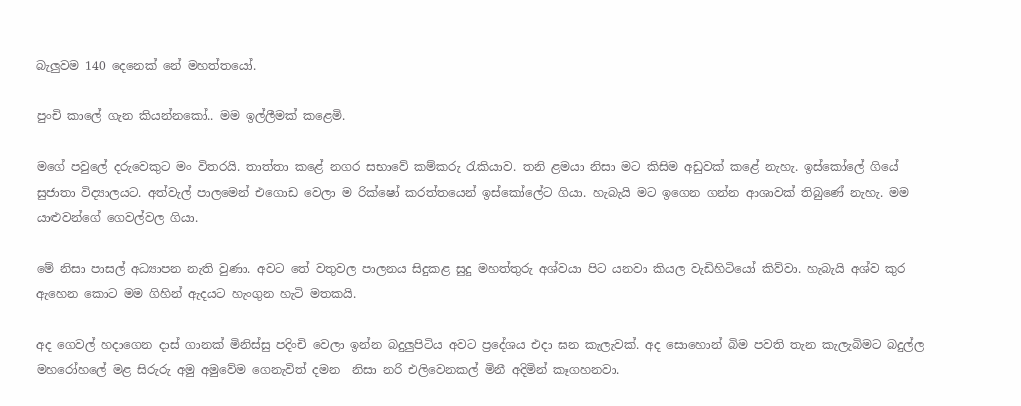බැලු‍වම 140 දෙනෙක් නේ මහත්තයෝ.

පුංචි කාලේ ගැන කියන්‍නකෝ.. මම ඉල්ලීමක් කළෙමි.

මගේ පවුලේ දරුවෙකුට මං විතරයි. තාත්තා කළේ නගර සභාවේ කම්කරු රැකියාව. තනි ළමයා නිසා මට කිසිම අඩුවක් කළේ නැහැ. ඉස්කෝලේ ගියේ සුජාතා විද්‍යාලයට. අත්වැල් පාලමෙන් එගොඩ වෙලා ම රික්ෂෝ කරත්තයෙන් ඉස්කෝලේට ගියා. හැබැයි මට ඉගෙන ගන්න ආශාවක් තිබුණේ නැහැ. මම යාළුවන්ගේ ගෙවල්වල ගියා.

මේ නිසා පාසල් අධ්‍යාපන නැති වුණා. අවට තේ වතුවල පාලනය සිදුකළ සුදු මහත්තුරු අශ්වයා පිට යනවා කියල වැඩිහිටියෝ කිව්වා. හැබැයි අශ්ව කුර ඇහෙන කොට මම ගිහින් ඇදයට හැංගුන හැටි මතකයි.

අද ගෙවල් හදාගෙන දාස් ගානක් මිනිස්සු පදිංචි වෙලා ඉන්න බදුලු‍පිටිය අවට ප්‍රදේශය එදා ඝන කැලැවක්. අද සොහොන් බිම පවති තැන කැලැබිමට බදුල්ල මහරෝහලේ මළ සිරුරු අමු අමුවේම ගෙනැවිත් දමන  නිසා නරි එලිවෙනකල් මිනී අදිමින් කෑගහනවා.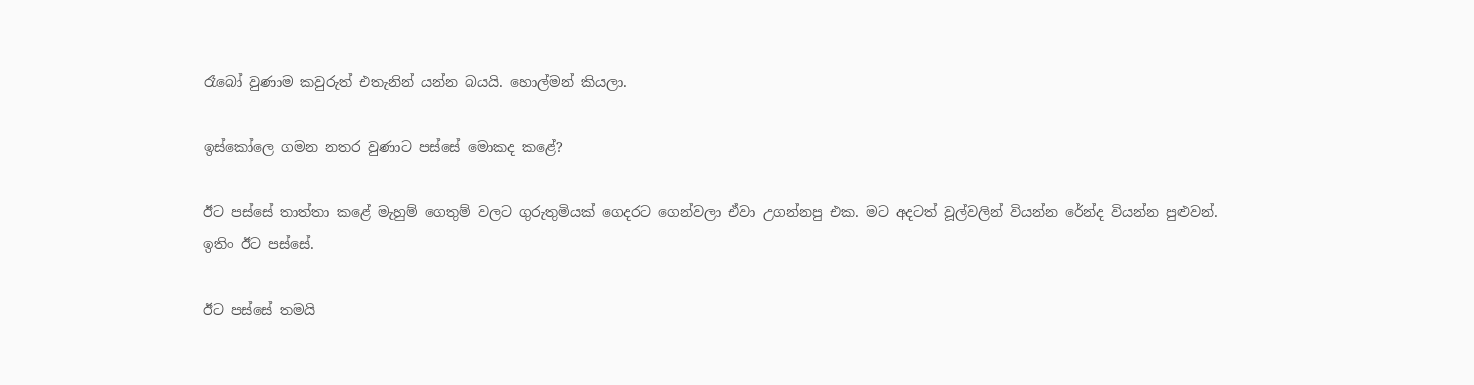රෑබෝ වුණාම කවුරුත් එතැනින් යන්න බයයි. හොල්මන් කියලා.

ඉස්කෝලෙ ගමන නතර වුණාට පස්සේ මොකද කළේ?

ඊට පස්සේ තාත්තා කළේ මැහුම් ගෙතුම් වලට ගුරුතුමියක් ගෙදරට ගෙන්වලා ඒවා උගන්නපු එක. මට අදටත් වූල්වලින් වියන්න රේන්ද වියන්න පුළුවන්.
ඉතිං ඊට පස්සේ.

ඊට පස්සේ තමයි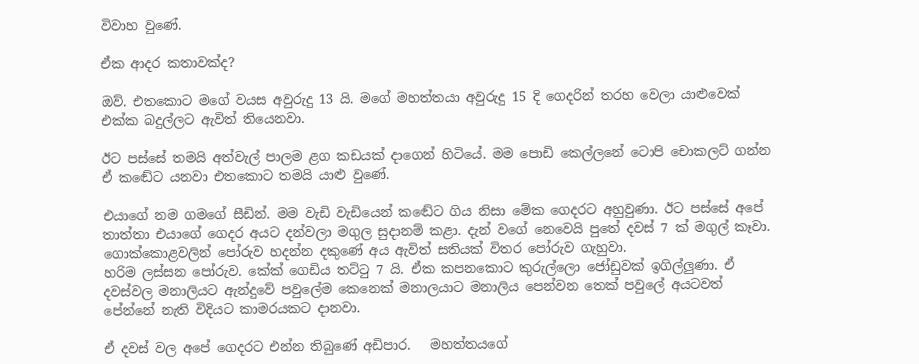විවාහ වුණේ.

ඒක ආදර කතාවක්ද?

ඔව්. එතකොට මගේ වයස අවුරුදු 13 යි. මගේ මහත්තයා අවුරුදු 15 දි ගෙදරින් තරහ වෙලා යාළුවෙක් එක්ක බදුල්ලට ඇවිත් තියෙනවා.

ඊට පස්සේ තමයි අත්වැල් පාලම ළග කඩයක් දාගෙන් හිටියේ. මම පොඩි කෙල්ලනේ ටොපි චොකලට් ගන්න ඒ කඬේට යනවා එතකොට තමයි යාළු වුණේ.

එයාගේ නම ගමගේ සීඩින්. මම වැඩි වැඩියෙන් කඬේට ගිය නිසා මේක ගෙදරට අහුවුණා. ඊට පස්සේ අපේ තාත්තා එයාගේ ගෙදර අයට දන්වලා මගුල සුදානම් කළා. දැන් වගේ නෙවෙ‍යි පුතේ දවස් 7 ක් මගුල් කෑවා. ගොක්කොළවලින් පෝරුව හදන්න දකුණේ අය ඇවිත් සතියක් විතර පෝරුව ගැහුවා.
හරිම ලස්සන පෝරුව. කේක් ගෙඩිය තට්ටු 7 යි. ඒක කපනකොට කුරුල්ලො ජෝඩුවක් ඉගිල්ලු‍ණා. ඒ දවස්වල මනාලියට ඇන්දුවේ පවුලේම කෙනෙක් මනාලයාට මනාලිය පෙන්වන තෙක් පවුලේ අයටවත් පේන්නේ නැති විදියට කාමරයකට දානවා.

ඒ දවස් වල අපේ ගෙදරට එන්න තිබුණේ අඩිපාර.   මහත්තයගේ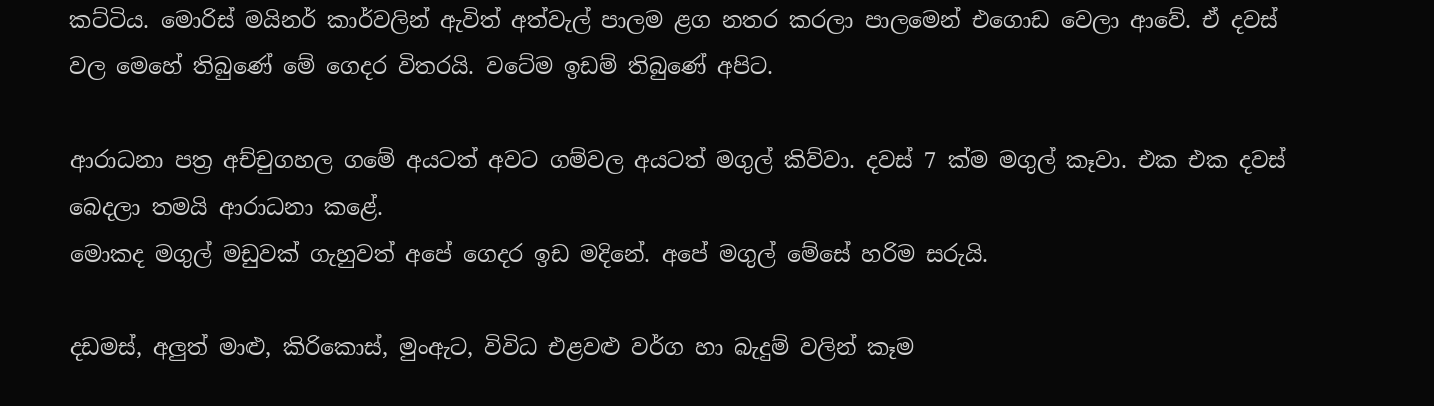කට්ටිය. මොරිස් මයිනර් කාර්වලින් ඇවිත් අත්වැල් පාලම ළග නතර කරලා පාලමෙන් එගොඩ වෙලා ආවේ. ඒ දවස් වල මෙහේ තිබුණේ මේ ගෙදර විතරයි. වටේම ඉඩම් තිබුණේ අපිට.

ආරාධනා පත්‍ර අච්චුගහල ගමේ අයටත් අවට ගම්වල අයටත් මගුල් කිව්වා. දවස් 7 ක්ම මගුල් කෑවා. එක එක දවස්  බෙදලා තමයි ආරාධනා කළේ.
මොකද මගුල් මඩුවක් ගැහුවත් අපේ ගෙදර ඉඩ මදිනේ. අපේ මගුල් මේසේ හරිම සරුයි.

දඩමස්, අලු‍ත් මාළු, කිරිකොස්, මුංඇට, විවිධ එළවළු වර්ග හා බැදුම් වලින් කෑම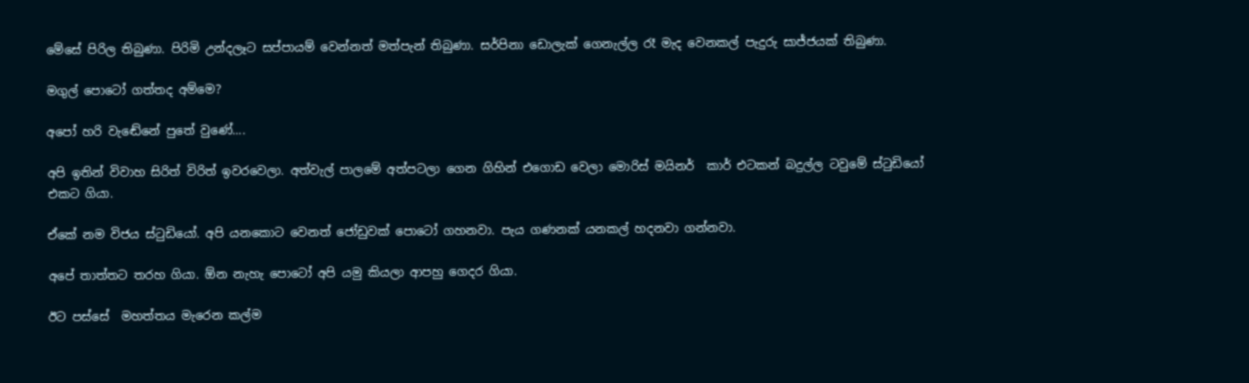මේසේ පිරිල තිබුණා. පිරිමි උන්දලෑට සප්පායම් වෙන්නත් මත්පැන් තිබුණා. සර්පිනා ඩොලැක් ගෙනැල්ල රෑ මැද වෙනකල් පැදුරු සාජ්ජයක් තිබුණා.

මගුල් පොටෝ ගත්තද අම්මෙ?

අපෝ හරි වැඬේනේ පුතේ වුණේ....

අපි ඉතින් විවාහ සිරිත් විරිත් ඉවරවෙලා. අත්වැල් පාලමේ අත්පටලා ගෙන ගිහින් එගොඩ වෙලා මොරිස් මයිනර්  කාර් එටකන් බදුල්ල ටවුමේ ස්ටුඩියෝ එකට ගියා.

ඒකේ නම විජය ස්ටුඩියෝ. අපි යනකොට ‍වෙනත් ජෝඩුවක් පොටෝ ගහනවා. පැය ගණනක් යනකල් හදනවා ගන්නවා.

අපේ තාත්තට තරහ ගියා. ඕන නැහැ පොටෝ අපි යමු කියලා ආපහු ගෙදර ගියා.

ඊට පස්සේ  මහත්තය මැරෙන කල්ම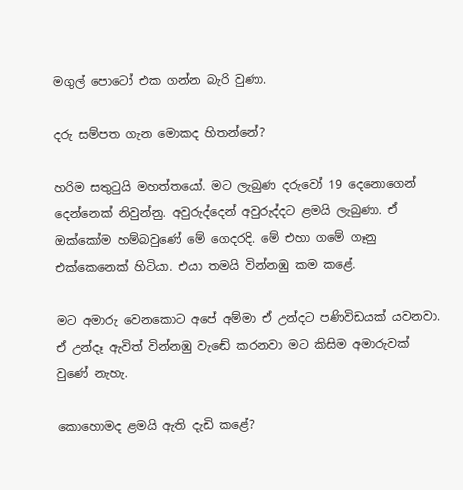මගුල් පොටෝ එක ගන්න බැරි වුණා.

දරු සම්පත ගැන මොකද හිතන්නේ?

හරිම සතුටුයි මහත්තයෝ. මට ලැබුණ දරුවෝ 19 දෙනොගෙන් දෙන්නෙක් නිවුන්නු. අවුරුද්දෙන් අවුරුද්දට ළමයි ලැබුණා. ඒ ඔක්කෝම හම්බවුණේ මේ ගෙදරදි. මේ එහා ගමේ ගෑනු එක්කෙනෙක් හිටියා. එයා තමයි වින්නඹු කම කළේ.

මට අමාරු වෙනකොට අපේ අම්මා ඒ උන්දට පණිවිඩයක් යවනවා. ඒ උන්දෑ ඇවිත් වින්නඹු වැඬේ කරනවා මට කිසිම අමාරුවක් වුණේ නැහැ.

කොහොමද ළමයි ඇති දැඩි කළේ?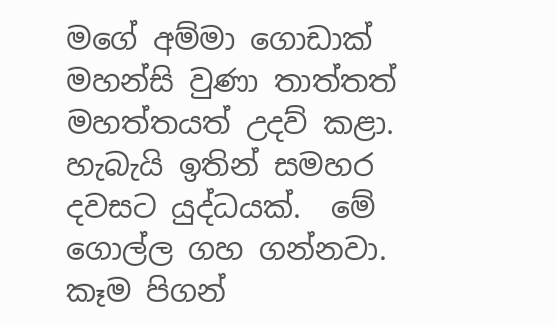මගේ අම්මා ගොඩාක් මහන්සි වුණා තාත්තත් මහත්තයත් උදව් කළා. හැබැයි ඉතින් සමහර දවසට යුද්ධයක්.  මේ ගොල්ල ගහ ගන්නවා. කෑම පිගන්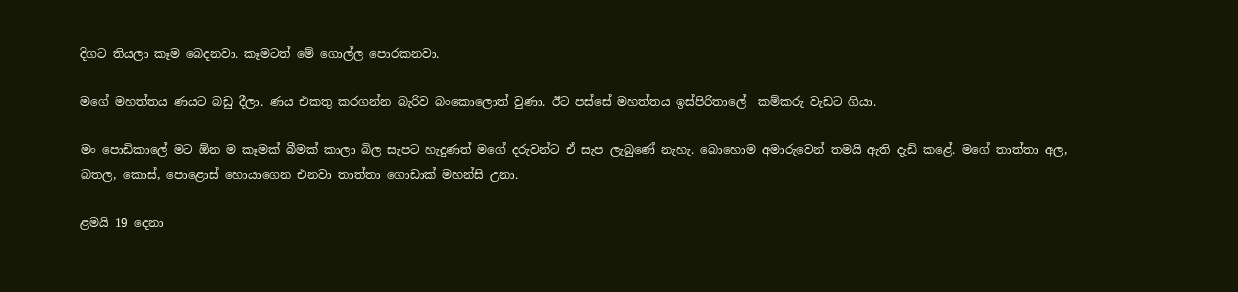දිගට තියලා කෑම බෙදනවා. කෑමටත් මේ ගොල්ල පොරකනවා.

මගේ මහත්තය ණයට බඩු දීලා. ණය එකතු කරගන්න බැරිව බංකොලොත් වුණා. ඊට පස්සේ මහත්තය ඉස්පිරිතාලේ  කම්කරු වැඩට ගියා.

මං පොඩිකාලේ මට ඕන ම කෑමක් බීමක් කාලා බිල සැපට හැදුණත් මගේ දරුවන්ට ඒ සැප ලැබුණේ ‍නැහැ. බොහොම අමාරුවෙන් තමයි ඇති දැඩි කළේ. මගේ තාත්තා අල, බතල, කොස්, පොළොස් හොයාගෙන එනවා තාත්තා ගොඩාක් මහන්සි උනා.

ළමයි 19 දෙනා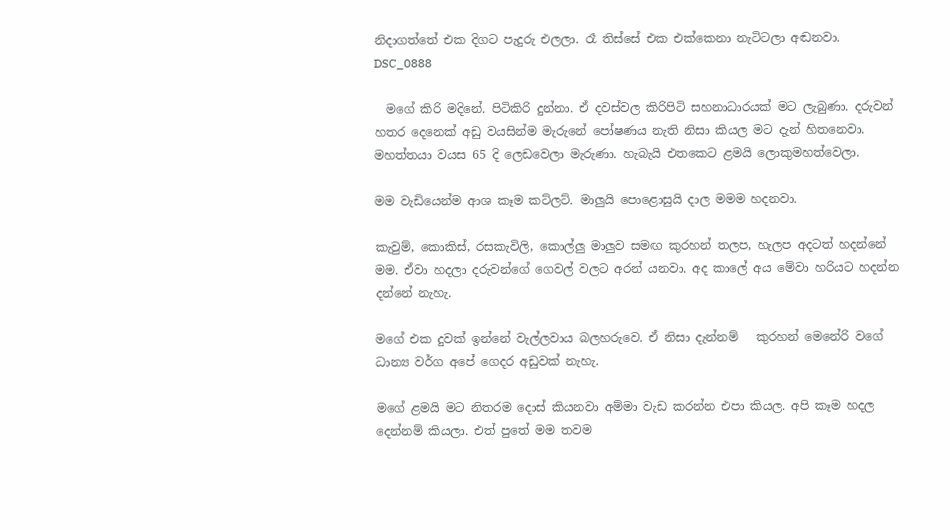නිදාගත්තේ එක දිගට පැදුරු එලලා. රෑ තිස්සේ එක එක්කෙනා නැටිටලා අඬනවා.
DSC_0888

  මගේ කිරි මදිනේ. පිටිකිරි දුන්නා. ඒ දවස්වල කිරිපිටි සහනාධාරයක් මට ලැබුණා. දරුවන් හතර දෙනෙක් අඩු වයසින්ම මැරුනේ පෝෂණය නැති නිසා කියල මට දැන් හිතනෙවා. මහත්තයා වයස 65 දි ලෙඩවෙලා මැරුණා. හැබැයි එතකෙට ළමයි ලොකුමහත්වෙලා.

මම වැඩියෙන්ම ආශ කෑම කට්ලට්. මාලු‍යි පොළොසුයි දාල මමම හදනවා.

කැවුම්, කොකිස්, රසකැවිලි, කොල්ලු‍ මාලු‍ව සමඟ කුරහන් තලප, හැලප අදටත් හදන්නේ මම. ඒවා හදලා දරුවන්ගේ ගෙවල් වලට අරන් යනවා. අද කාලේ අය මේවා හරියට හදන්න දන්නේ නැහැ.

මගේ එක දුවක් ඉන්නේ වැල්ලවාය බලහරුවෙ. ඒ නිසා දැන්නම්   කුරහන් මෙනේරි වගේ ධාන්‍ය වර්ග අපේ ගෙදර අඩුවක් නැහැ.

මගේ ළමයි මට නිතරම දොස් කියනවා අම්මා වැඩ කරන්න එපා කියල. අපි කෑම හදල දෙන්නම් කියලා. එත් පුතේ මම තවම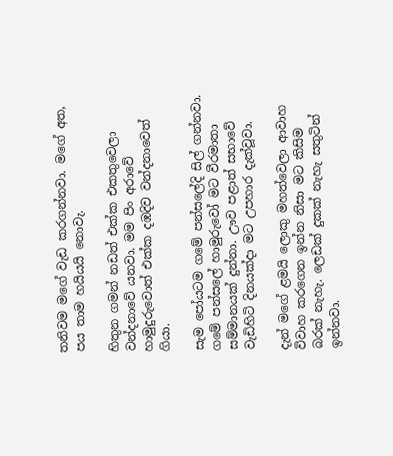තනිවම මගේ වැඩ කරගන්නවා. මගේ අත, පය තාම හයියයි නොවැ.

හිතුන ගමන් නඩත් එක්ක එකතුවෙලා වන්දනාවේ යනවා. මම පිං අරාවේ හාමුදුරුවොත් එක්ක දඹදිව වන්දනාවෙත් ගියා.

සැම පෝයටම ගමේ පන්සලේදි සිල් ගන්නවා. ගමේ පන්සලේ හාමුරුවෝ මට වීරමාතා සම්මානයක් දුන්නා. ඌව පළාත් සභාවේ වැඩිහිටි දිනයක්දා මට උපහාර දැක්වූවා.

දැන් මගේ ළමයි ලොකු මහත්වෙලා ආවාහ විවාහ කරගෙන ඉන්න නිසා මට කිසිම බරක් නැහැ. ලෙඩක් දුකක් නැහැ සතුටින් ඉන්නවා.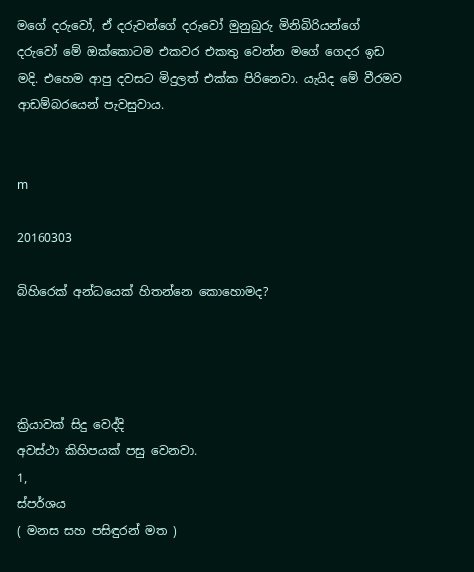මගේ දරුවෝ, ඒ දරුවන්ගේ දරුවෝ මුනුබුරු මිනිබිරියන්ගේ දරුවෝ මේ ඔක්කොටම එකවර එකතු වෙන්න මගේ ගෙදර ඉඩ මදි. එහෙම ආපු දවසට මිදුලත් එක්ක පිරිනෙවා. යැයිද මේ වීරමව ආඩම්බරයෙන් පැවසුවාය.


m

20160303

බිහිරෙක් අන්ධයෙක් හිතන්නෙ කොහොමද?




ක්‍රියාවක් සිදු වෙද්දි
අවස්ථා කිහිපයක් පසු වෙනවා.
1,
ස්පර්ශය
( මනස සහ පසිඳුරන් මත )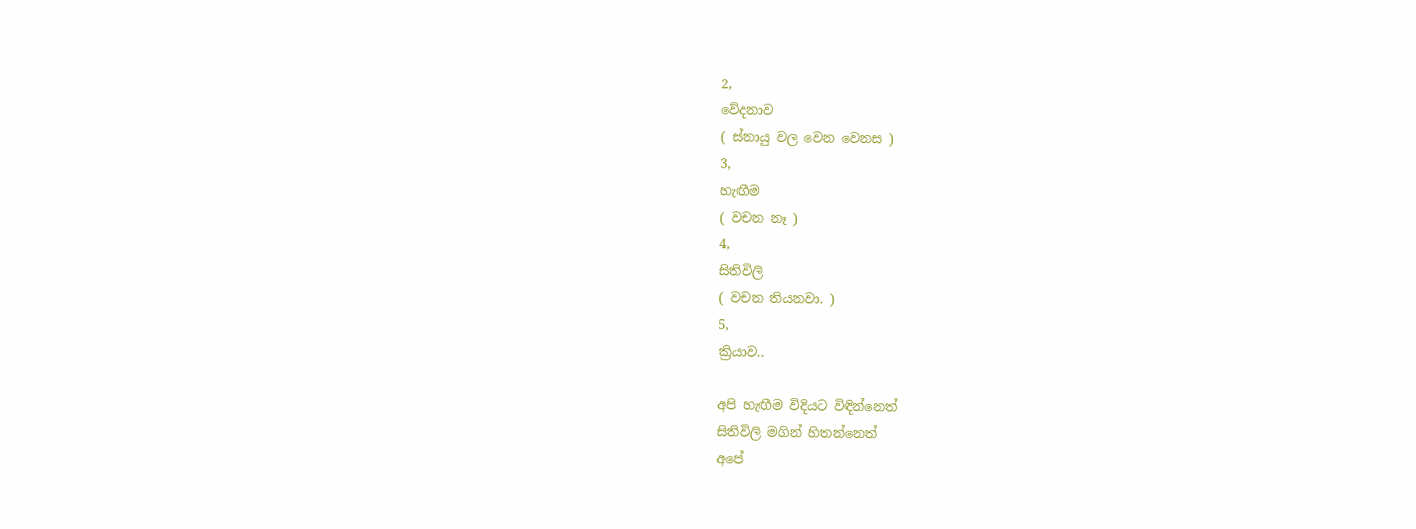2,
වේදනාව
( ස්නායු වල වෙන වෙනස )
3,
හැඟීම
( වචන නෑ )
4,
සිතිවිලි
( වචන තියනවා. )
5,
ක්‍රියාව..

අපි හැඟීම විදියට විඳින්නෙත්
සිතිවිලි මගින් හිතන්නෙත්
අපේ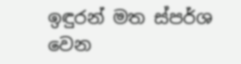ඉඳුරන් මත ස්පර්ශ වෙන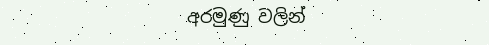අරමුණු වලින්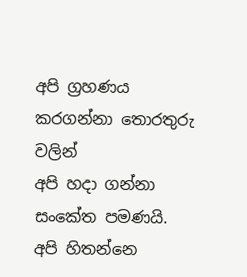අපි ග්‍රහණය කරගන්නා තොරතුරු වලින්
අපි හදා ගන්නා සංකේත පමණයි.
අපි හිතන්නෙ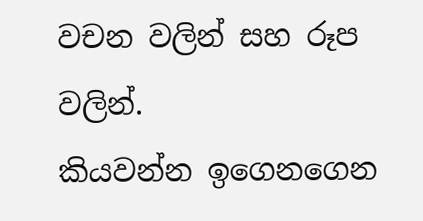වචන වලින් සහ රූප වලින්.
කියවන්න ඉගෙනගෙන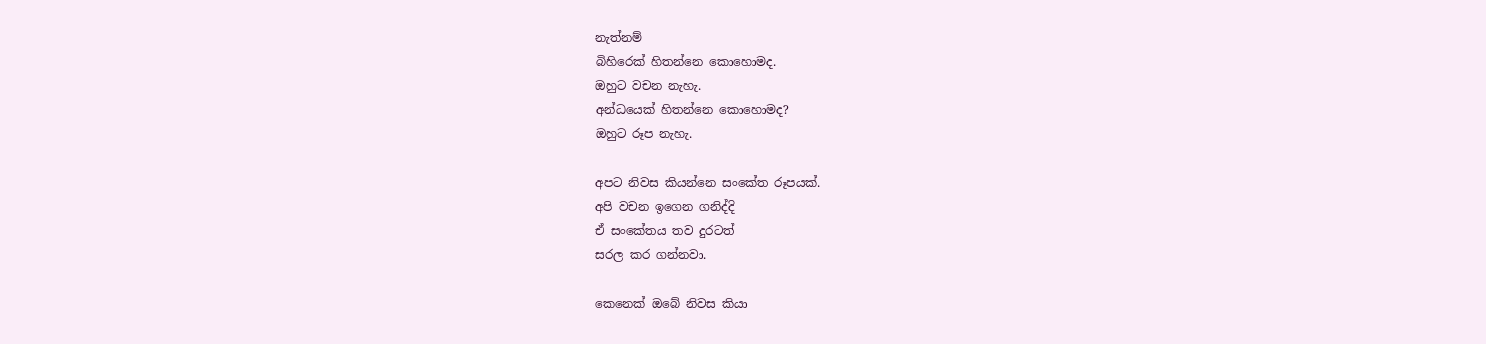නැත්නම්
බිහිරෙක් හිතන්නෙ කොහොමද.
ඔහුට වචන නැහැ.
අන්ධයෙක් හිතන්නෙ කොහොමද?
ඔහුට රූප නැහැ.

අපට නිවස කියන්නෙ සංකේත රූපයක්.
අපි වචන ඉගෙන ගනිද්දි
ඒ සංකේතය තව දුරටත්
සරල කර ගන්නවා.

කෙනෙක් ඔබේ නිවස කියා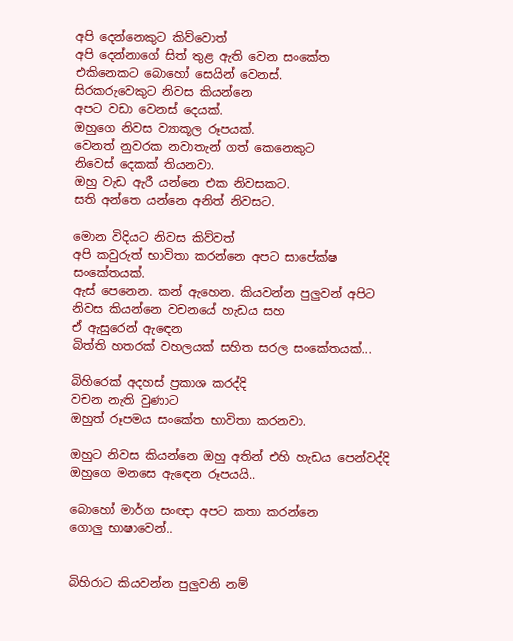අපි දෙන්නෙකුට කිව්වොත්
අපි දෙන්නාගේ සිත් තුළ ඇති වෙන සංකේත
එකිනෙකට බොහෝ සෙයින් වෙනස්.
සිරකරුවෙකුට නිවස කියන්නෙ
අපට වඩා වෙනස් දෙයක්.
ඔහුගෙ නිවස ව්‍යාකූල රූපයක්.
වෙනත් නුවරක නවාතැන් ගත් කෙනෙකුට
නිවෙස් දෙකක් තියනවා.
ඔහු වැඩ ඇරී යන්නෙ එක නිවසකට.
සති අන්තෙ යන්නෙ අනිත් නිවසට.

මොන විදියට නිවස කිව්වත්
අපි කවුරුත් භාවිතා කරන්නෙ අපට සාපේක්ෂ සංකේතයක්.
ඇස් පෙනෙන. කන් ඇහෙන. කියවන්න පුලුවන් අපිට
නිවස කියන්නෙ වචනයේ හැඩය සහ
ඒ ඇසුරෙන් ඇඳෙන
බිත්ති හතරක් වහලයක් සහිත සරල සංකේතයක්...

බිහිරෙක් අදහස් ප්‍රකාශ කරද්දි
වචන නැති වුණාට
ඔහුත් රූපමය සංකේත භාවිතා කරනවා.

ඔහුට නිවස කියන්නෙ ඔහු අතින් එහි හැඩය පෙන්වද්දි
ඔහුගෙ මනසෙ ඇඳෙන රූපයයි..

බොහෝ මාර්ග සංඥා අපට කතා කරන්නෙ
ගොලු භාෂාවෙන්..


බිහිරාට කියවන්න පුලුවනි නම්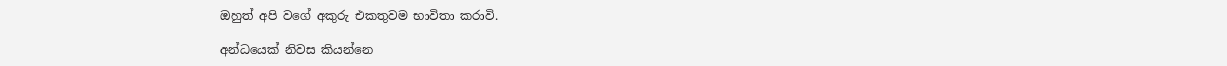ඔහුත් අපි වගේ අකුරු එකතුවම භාවිතා කරාවි.

අන්ධයෙක් නිවස කියන්නෙ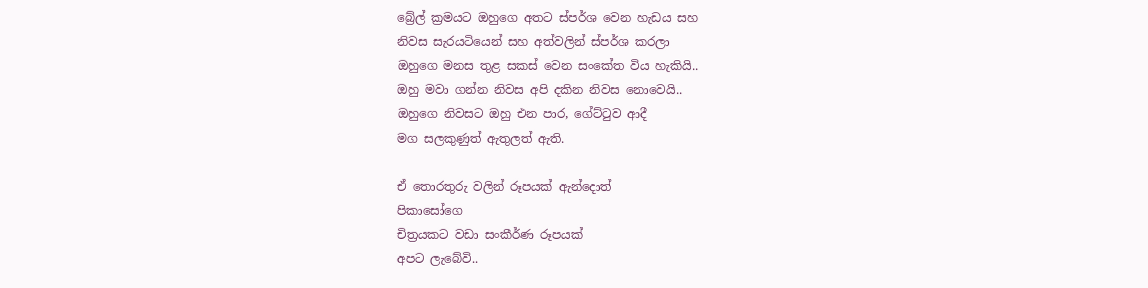බ්‍රේල් ක්‍රමයට ඔහුගෙ අතට ස්පර්ශ වෙන හැඩය සහ
නිවස සැරයටියෙන් සහ අත්වලින් ස්පර්ශ කරලා
ඔහුගෙ මනස තුළ සකස් වෙන සංකේත විය හැකියි..
ඔහු මවා ගන්න නිවස අපි දකින නිවස නොවෙයි..
ඔහුගෙ නිවසට ඔහු එන පාර, ගේට්ටුව ආදී
මග සලකුණුත් ඇතුලත් ඇති.

ඒ තොරතුරු වලින් රූපයක් ඇන්දොත්
පිකාසෝගෙ
චිත්‍රයකට වඩා සංකීර්ණ රූපයක්
අපට ලැබේවි..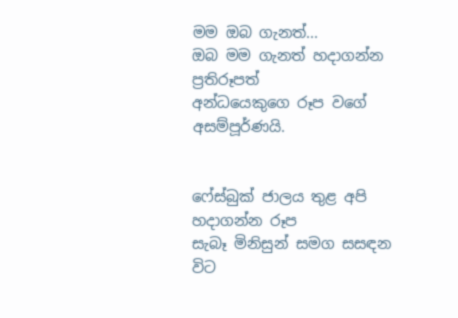මම ඔබ ගැනත්...
ඔබ මම ගැනත් හදාගන්න ප්‍රතිරූපත්
අන්ධයෙකුගෙ රූප වගේ අසම්පූර්ණයි.


ෆේස්බුක් ජාලය තුළ අපි හදාගන්න රූප
සැබෑ මිනිසුන් සමග සසඳන විට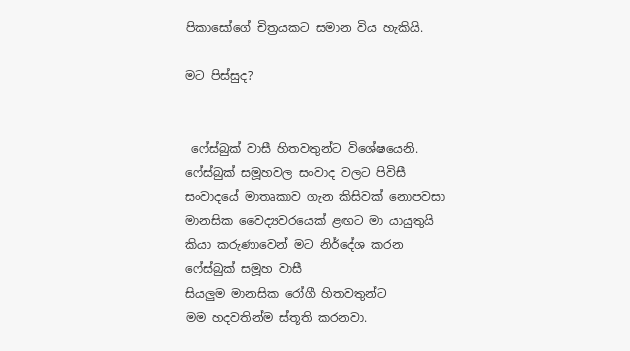පිකාසෝගේ චිත්‍රයකට සමාන විය හැකියි.

මට පිස්සුද?


 ෆේස්බුක් වාසී හිතවතුන්ට විශේෂයෙනි.
ෆේස්බුක් සමූහවල සංවාද වලට පිවිසී
සංවාදයේ මාතෘකාව ගැන කිසිවක් නොපවසා
මානසික වෛද්‍යවරයෙක් ළඟට මා යායුතුයි
කියා කරුණාවෙන් මට නිර්දේශ කරන
ෆේස්බුක් සමූහ වාසී
සියලුම මානසික රෝගී හිතවතුන්ට
මම හදවතින්ම ස්තූති කරනවා.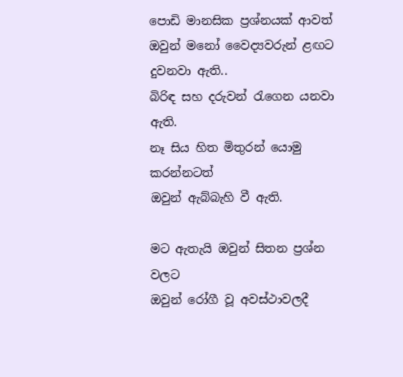පොඩි මානසික ප්‍රශ්නයක් ආවත්
ඔවුන් මනෝ වෛද්‍යවරුන් ළඟට දුවනවා ඇති..
බිරිඳ සහ දරුවන් රැගෙන යනවා ඇති.
නෑ සිය හිත මිතුරන් යොමු කරන්නටත්
ඔවුන් ඇබ්බැහි වී ඇති.

මට ඇතැයි ඔවුන් සිතන ප්‍රශ්න වලට
ඔවුන් රෝගී වූ අවස්ථාවලදී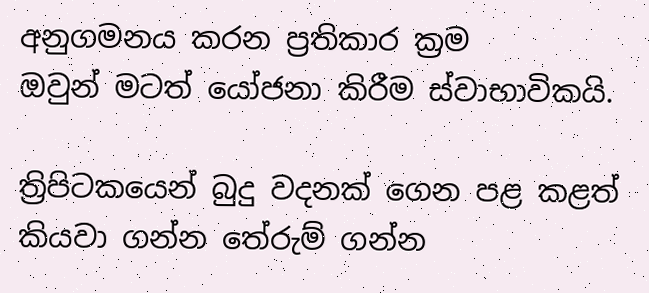අනුගමනය කරන ප්‍රතිකාර ක්‍රම
ඔවුන් මටත් යෝජනා කිරීම ස්වාභාවිකයි.

ත්‍රිපිටකයෙන් බුදු වදනක් ගෙන පළ කළත්
කියවා ගන්න තේරුම් ගන්න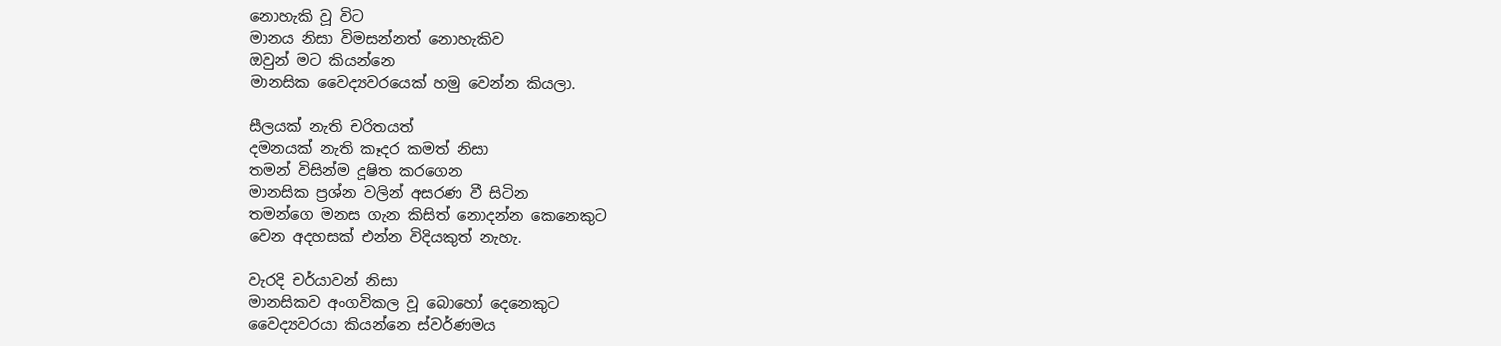නොහැකි වූ විට
මානය නිසා විමසන්නත් නොහැකිව
ඔවුන් මට කියන්නෙ
මානසික වෛද්‍යවරයෙක් හමු වෙන්න කියලා.

සීලයක් නැති චරිතයත්
දමනයක් නැති කෑදර කමත් නිසා
තමන් විසින්ම දූෂිත කරගෙන
මානසික ප්‍රශ්න වලින් අසරණ වී සිටින
තමන්ගෙ මනස ගැන කිසිත් නොදන්න කෙනෙකුට
වෙන අදහසක් එන්න විදියකුත් නැහැ.

වැරදි චර්යාවන් නිසා
මානසිකව අංගවිකල වූ බොහෝ දෙනෙකුට
වෛද්‍යවරයා කියන්නෙ ස්වර්ණමය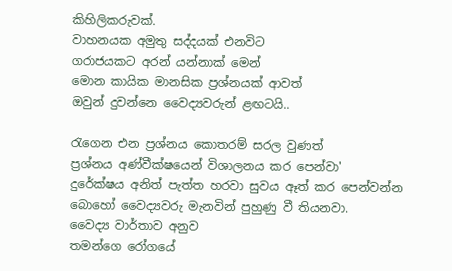කිහිලිකරුවක්.
වාහනයක අමුතු සද්දයක් එනවිට
ගරාජයකට අරන් යන්නාක් මෙන්
මොන කායික මානසික ප්‍රශ්නයක් ආවත්
ඔවුන් දුවන්නෙ වෛද්‍යවරුන් ළඟටයි..

රැගෙන එන ප්‍රශ්නය කොතරම් සරල වුණත්
ප්‍රශ්නය අණ්වීක්ෂයෙන් විශාලනය කර පෙන්වා'
දුරේක්ෂය අනිත් පැත්ත හරවා සුවය ඈත් කර පෙන්වන්න
බොහෝ වෛද්‍යවරු මැනවින් පුහුණු වී තියනවා.
වෛද්‍ය වාර්තාව අනුව
තමන්ගෙ රෝගයේ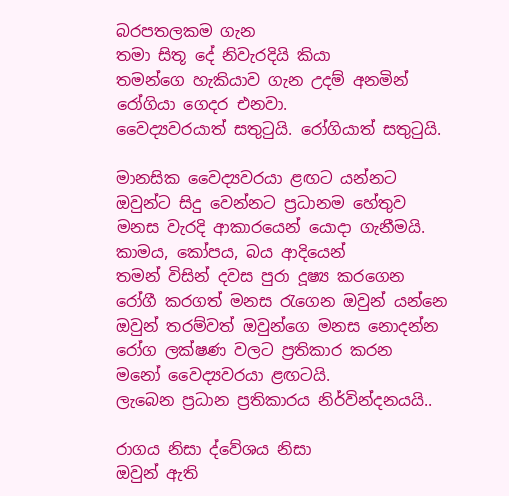බරපතලකම ගැන
තමා සිතූ දේ නිවැරදියි කියා
තමන්ගෙ හැකියාව ගැන උදම් අනමින්
රෝගියා ගෙදර එනවා.
වෛද්‍යවරයාත් සතුටුයි. රෝගියාත් සතුටුයි.

මානසික වෛද්‍යවරයා ළඟට යන්නට
ඔවුන්ට සිදු වෙන්නට ප්‍රධානම හේතුව
මනස වැරදි ආකාරයෙන් යොදා ගැනීමයි.
කාමය, කෝපය, බය ආදියෙන්
තමන් විසින් දවස පුරා දූෂ්‍ය කරගෙන
රෝගී කරගත් මනස රැගෙන ඔවුන් යන්නෙ
ඔවුන් තරම්වත් ඔවුන්ගෙ මනස නොදන්න
රෝග ලක්ෂණ වලට ප්‍රතිකාර කරන
මනෝ වෛද්‍යවරයා ළඟටයි.
ලැබෙන ප්‍රධාන ප්‍රතිකාරය නිර්වින්දනයයි..

රාගය නිසා ද්වේශය නිසා
ඔවුන් ඇති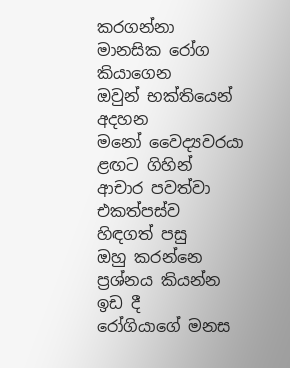කරගන්නා මානසික රෝග කියාගෙන
ඔවුන් භක්තියෙන් අදහන
මනෝ වෛද්‍යවරයා ළඟට ගිහින්
ආචාර පවත්වා එකත්පස්ව හිඳගත් පසු
ඔහු කරන්නෙ ප්‍රශ්නය කියන්න ඉඩ දී
රෝගියාගේ මනස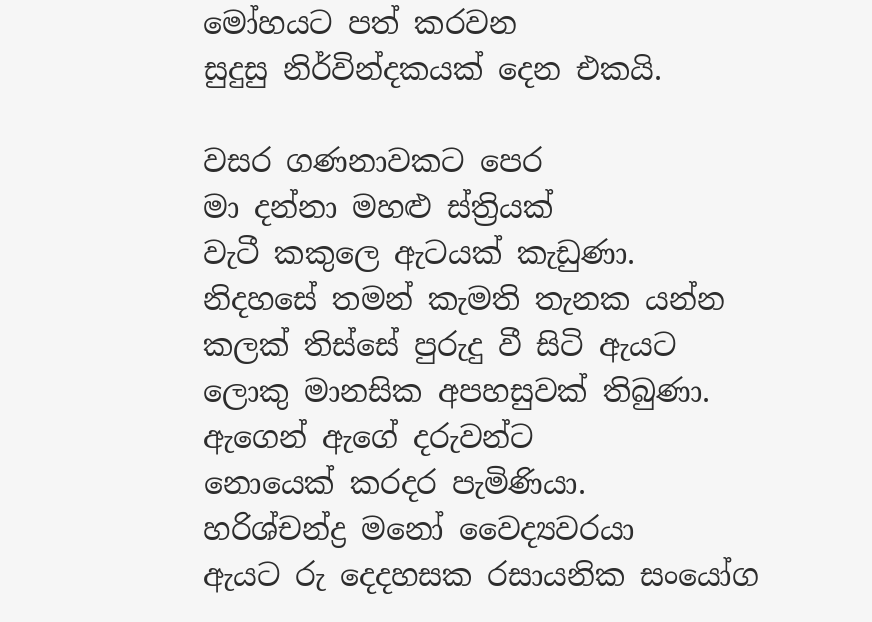මෝහයට පත් කරවන
සුදුසු නිර්වින්දකයක් දෙන එකයි.

වසර ගණනාවකට පෙර
මා දන්නා මහළු ස්ත්‍රියක්
වැටී කකුලෙ ඇටයක් කැඩුණා.
නිදහසේ තමන් කැමති තැනක යන්න
කලක් තිස්සේ පුරුදු වී සිටි ඇයට
ලොකු මානසික අපහසුවක් තිබුණා.
ඇගෙන් ඇගේ දරුවන්ට
නොයෙක් කරදර පැමිණියා.
හරිශ්චන්ද්‍ර මනෝ වෛද්‍යවරයා
ඇයට රු දෙදහසක රසායනික සංයෝග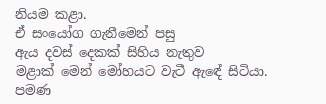නියම කළා.
ඒ සංයෝග ගැනීමෙන් පසු
ඇය දවස් දෙකක් සිහිය නැතුව
මළාක් මෙන් මෝහයට වැටී ඇඳේ සිටියා.
පමණ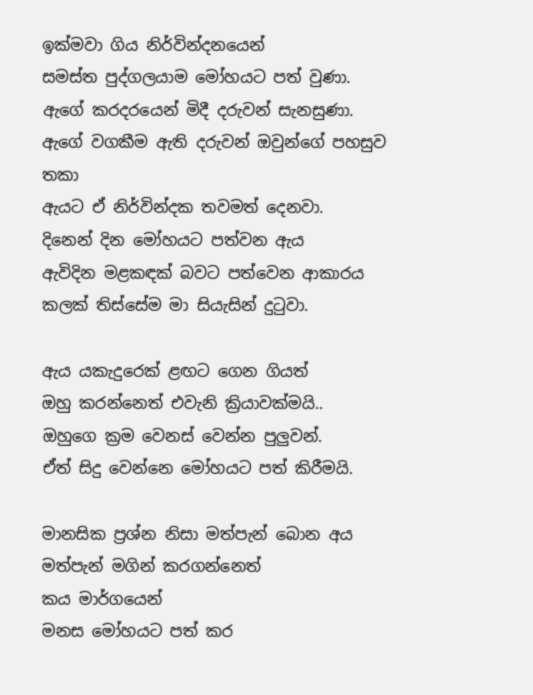ඉක්මවා ගිය නිර්වින්දනයෙන්
සමස්ත පුද්ගලයාම මෝහයට පත් වුණා.
ඇගේ කරදරයෙන් මිදී දරුවන් සැනසුණා.
ඇගේ වගකීම ඇති දරුවන් ඔවුන්ගේ පහසුව තකා
ඇයට ඒ නිර්වින්දක තවමත් දෙනවා.
දිනෙන් දින මෝහයට පත්වන ඇය
ඇවිදින මළකඳක් බවට පත්වෙන ආකාරය
කලක් තිස්සේම මා සියැසින් දුටුවා.

ඇය යකැදුරෙක් ළඟට ගෙන ගියත්
ඔහු කරන්නෙත් එවැනි ක්‍රියාවක්මයි..
ඔහුගෙ ක්‍රම වෙනස් වෙන්න පුලුවන්.
ඒත් සිදු වෙන්නෙ මෝහයට පත් කිරීමයි.

මානසික ප්‍රශ්න නිසා මත්පැන් බොන අය
මත්පැන් මගින් කරගන්නෙත්
කය මාර්ගයෙන්
මනස මෝහයට පත් කර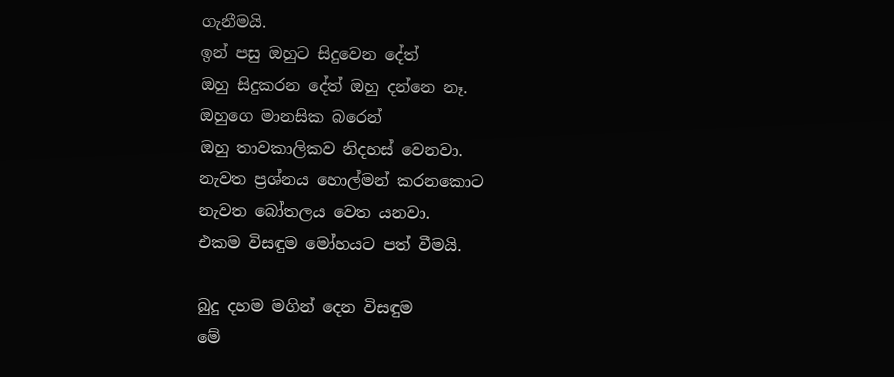ගැනීමයි.
ඉන් පසු ඔහුට සිදුවෙන දේත්
ඔහු සිදුකරන දේත් ඔහු දන්නෙ නෑ.
ඔහුගෙ මානසික බරෙන්
ඔහු තාවකාලිකව නිදහස් වෙනවා.
නැවත ප්‍රශ්නය හොල්මන් කරනකොට
නැවත බෝතලය වෙත යනවා.
එකම විසඳුම මෝහයට පත් වීමයි.

බුදු දහම මගින් දෙන විසඳුම
මේ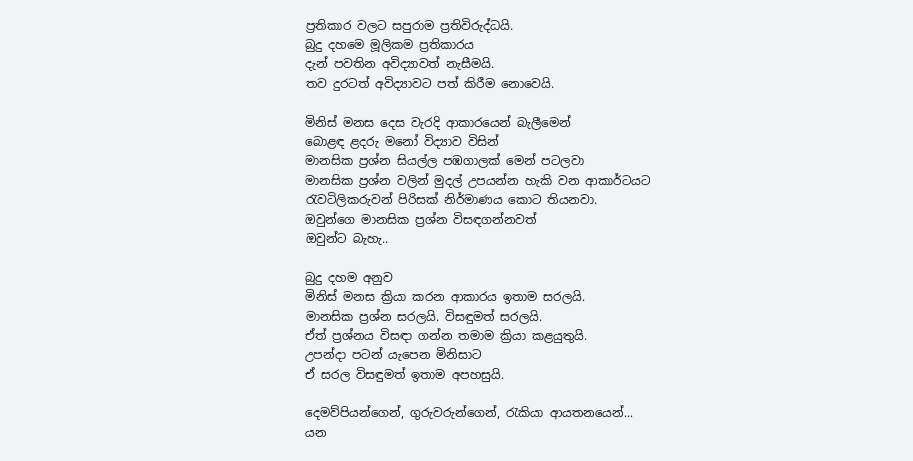ප්‍රතිකාර වලට සපුරාම ප්‍රතිවිරුද්ධයි.
බුදු දහමෙ මූලිකම ප්‍රතිකාරය
දැන් පවතින අවිද්‍යාවත් නැසීමයි.
තව දුරටත් අවිද්‍යාවට පත් කිරීම නොවෙයි.

මිනිස් මනස දෙස වැරදි ආකාරයෙන් බැලීමෙන්
බොළඳ ළදරු මනෝ විද්‍යාව විසින්
මානසික ප්‍රශ්න සියල්ල පඹගාලක් මෙන් පටලවා
මානසික ප්‍රශ්න වලින් මුදල් උපයන්න හැකි වන ආකාර්ටයට
රැවටිලිකරුවන් පිරිසක් නිර්මාණය කොට තියනවා.
ඔවුන්ගෙ මානසික ප්‍රශ්න විසඳගන්නවත්
ඔවුන්ට බැහැ..

බුදු දහම අනුව
මිනිස් මනස ක්‍රියා කරන ආකාරය ඉතාම සරලයි.
මානසික ප්‍රශ්න සරලයි. විසඳුමත් සරලයි.
ඒත් ප්‍රශ්නය විසඳා ගන්න තමාම ක්‍රියා කළයුතුයි.
උපන්දා පටන් යැපෙන මිනිසාට
ඒ සරල විසඳුමත් ඉතාම අපහසුයි.

දෙමව්පියන්ගෙන්, ගුරුවරුන්ගෙන්, රැකියා ආයතනයෙන්...
යන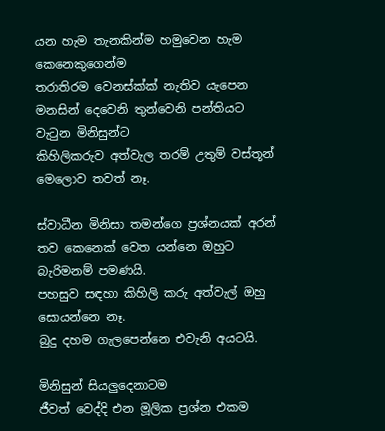යන හැම තැනකින්ම හමුවෙන හැම කෙනෙකුගෙන්ම
තරාතිරම වෙනස්ක්ක් නැතිව යැපෙන
මනසින් දෙවෙනි තුන්වෙනි පන්තියට වැටුන මිනිසුන්ට
කිහිලිකරුව අත්වැල තරම් උතුම් වස්තූන්
මෙලොව තවත් නෑ.

ස්වාධීන මිනිසා තමන්ගෙ ප්‍රශ්නයක් අරන්
තව කෙනෙක් වෙත යන්නෙ ඔහුට බැරිමනම් පමණයි.
පහසුව සඳහා කිහිලි කරු අත්වැල් ඔහු සොයන්නෙ නෑ.
බුදු දහම ගැලපෙන්නෙ එවැනි අයටයි.

මිනිසුන් සියලුදෙනාටම
ජීවත් වෙද්දි එන මූලික ප්‍රශ්න එකම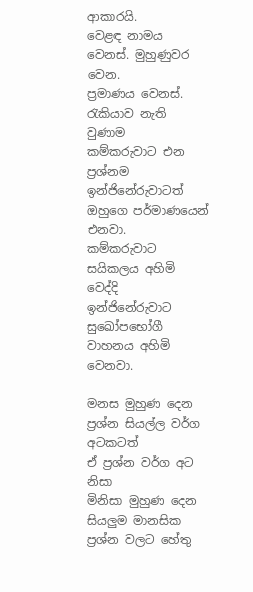ආකාරයි.
වෙළඳ නාමය වෙනස්. මුහුණුවර වෙන.
ප්‍රමාණය වෙනස්.
රැකියාව නැති වුණාම
කම්කරුවාට එන ප්‍රශ්නම
ඉන්ජිනේරුවාටත් ඔහුගෙ පර්මාණයෙන් එනවා.
කම්කරුවාට සයිකලය අහිමි වෙද්දි
ඉන්ජිනේරුවාට සුඛෝපභෝගී වාහනය අහිමි වෙනවා.

මනස මුහුණ දෙන ප්‍රශ්න සියල්ල වර්ග අටකටත්
ඒ ප්‍රශ්න වර්ග අට නිසා
මිනිසා මුහුණ දෙන සියලුම මානසික ප්‍රශ්න වලට හේතු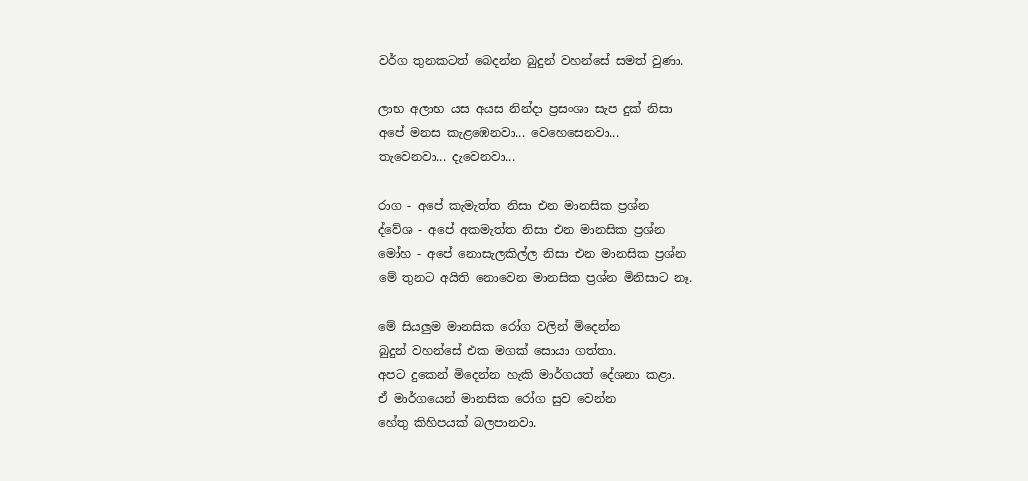වර්ග තුනකටත් බෙදන්න බුදුන් වහන්සේ සමත් වුණා.

ලාභ අලාභ යස අයස නින්දා ප්‍රසංශා සැප දුක් නිසා
අපේ මනස කැළඹෙනවා... වෙහෙසෙනවා...
තැවෙනවා... දැවෙනවා...

රාග - අපේ කැමැත්ත නිසා එන මානසික ප්‍රශ්න
ද්වේශ - අපේ අකමැත්ත නිසා එන මානසික ප්‍රශ්න
මෝහ - අපේ නොසැලකිල්ල නිසා එන මානසික ප්‍රශ්න
මේ තුනට අයිති නොවෙන මානසික ප්‍රශ්න මිනිසාට නෑ.

මේ සියලුම මානසික රෝග වලින් මිදෙන්න
බුදුන් වහන්සේ එක මගක් සොයා ගත්තා.
අපට දුකෙන් මිදෙන්න හැකි මාර්ගයත් දේශනා කළා.
ඒ මාර්ගයෙන් මානසික රෝග සුව වෙන්න
හේතු කිහිපයක් බලපානවා.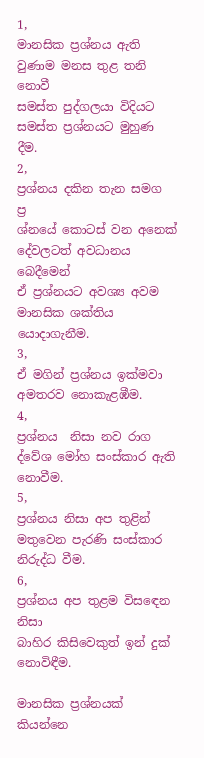1,
මානසික ප්‍රශ්නය ඇති වුණාම මනස තුළ තනි නොවී
සමස්ත පුද්ගලයා විදියට සමස්ත ප්‍රශ්නයට මුහුණ දීම.
2,
ප්‍රශ්නය දකින තැන සමග
ප්‍ර
ශ්නයේ කොටස් වන අනෙක් දේවලටත් අවධානය බෙදීමෙන්
ඒ ප්‍රශ්නයට අවශ්‍ය අවම මානසික ශක්තිය යොදාගැනීම.
3,
ඒ මගින් ප්‍රශ්නය ඉක්මවා අමතරව නොකැළඹීම.
4,
ප්‍රශ්නය  නිසා නව රාග ද්වේශ මෝහ සංස්කාර ඇති නොවීම.
5,
ප්‍රශ්නය නිසා අප තුළින් මතුවෙන පැරණි සංස්කාර නිරුද්ධ වීම.
6,
ප්‍රශ්නය අප තුළම විසඳෙන නිසා
බාහිර කිසිවෙකුත් ඉන් දුක් නොවිඳීම.

මානසික ප්‍රශ්නයක් කියන්නෙ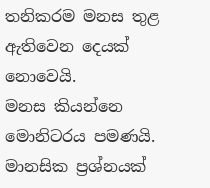තනිකරම මනස තුළ ඇතිවෙන දෙයක් නොවෙයි.
මනස කියන්නෙ මොනිටරය පමණයි.
මානසික ප්‍රශ්නයක්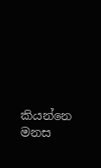කියන්නෙ
මනස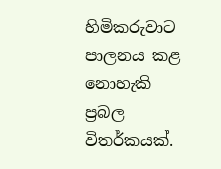හිමිකරුවාට පාලනය කළ නොහැකි
ප්‍රබල විතර්කයක්.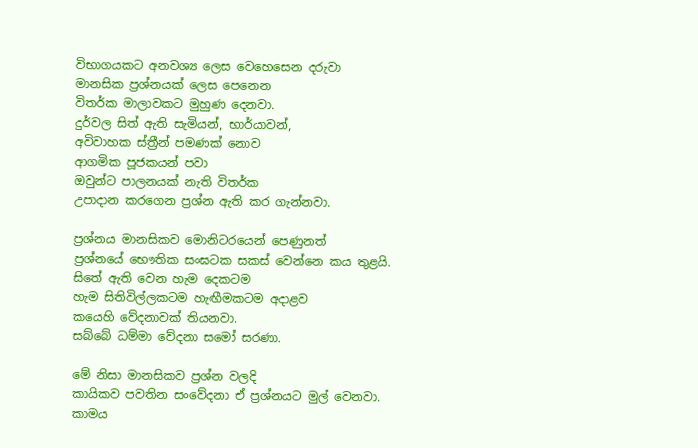විභාගයකට අනවශ්‍ය ලෙස වෙහෙසෙන දරුවා
මානසික ප්‍රශ්නයක් ලෙස පෙනෙන
විතර්ක මාලාවකට මුහුණ දෙනවා.
දුර්වල සිත් ඇති සැමියන්, භාර්යාවන්,
අවිවාහක ස්ත්‍රීන් පමණක් නොව
ආගමික පූජකයන් පවා
ඔවුන්ට පාලනයක් නැති විතර්ක
උපාදාන කරගෙන ප්‍රශ්න ඇති කර ගැන්නවා.

ප්‍රශ්නය මානසිකව මොනිටරයෙන් පෙණුනත්
ප්‍රශ්නයේ භෞතික සංඝටක සකස් වෙන්නෙ කය තුළයි.
සිතේ ඇති වෙන හැම දෙකටම
හැම සිතිවිල්ලකටම හැඟීමකටම අදාළව
කයෙහි වේදනාවක් තියනවා.
සබ්බේ ධම්මා වේදනා සමෝ සරණා.

මේ නිසා මානසිකව ප්‍රශ්න වලදි
කායිකව පවතින සංවේදනා ඒ ප්‍රශ්නයට මුල් වෙනවා.
කාමය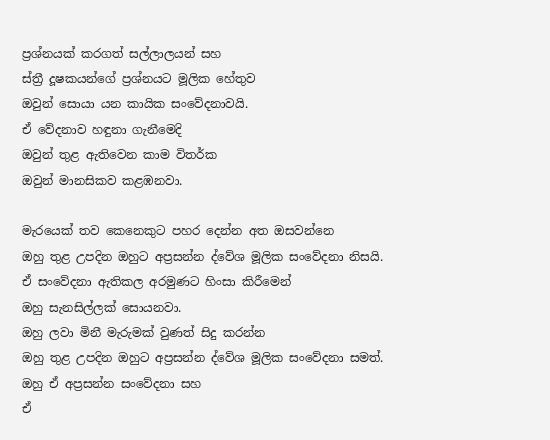ප්‍රශ්නයක් කරගත් සල්ලාලයන් සහ
ස්ත්‍රී දූෂකයන්ගේ ප්‍රශ්නයට මූලික හේතුව
ඔවුන් සොයා යන කායික සංවේදනාවයි.
ඒ වේදනාව හඳුනා ගැනීමෙදි
ඔවුන් තුළ ඇතිවෙන කාම විතර්ක
ඔවුන් මානසිකව කළඹනවා.

මැරයෙක් තව කෙනෙකුට පහර දෙන්න අත ඔසවන්නෙ
ඔහු තුළ උපදින ඔහුට අප්‍රසන්න ද්වේශ මූලික සංවේදනා නිසයි.
ඒ සංවේදනා ඇතිකල අරමුණට හිංසා කිරීමෙන්
ඔහු සැනසිල්ලක් සොයනවා.
ඔහු ලවා මිනී මැරුමක් වුණත් සිදු කරන්න
ඔහු තුළ උපදින ඔහුට අප්‍රසන්න ද්වේශ මූලික සංවේදනා සමත්.
ඔහු ඒ අප්‍රසන්න සංවේදනා සහ
ඒ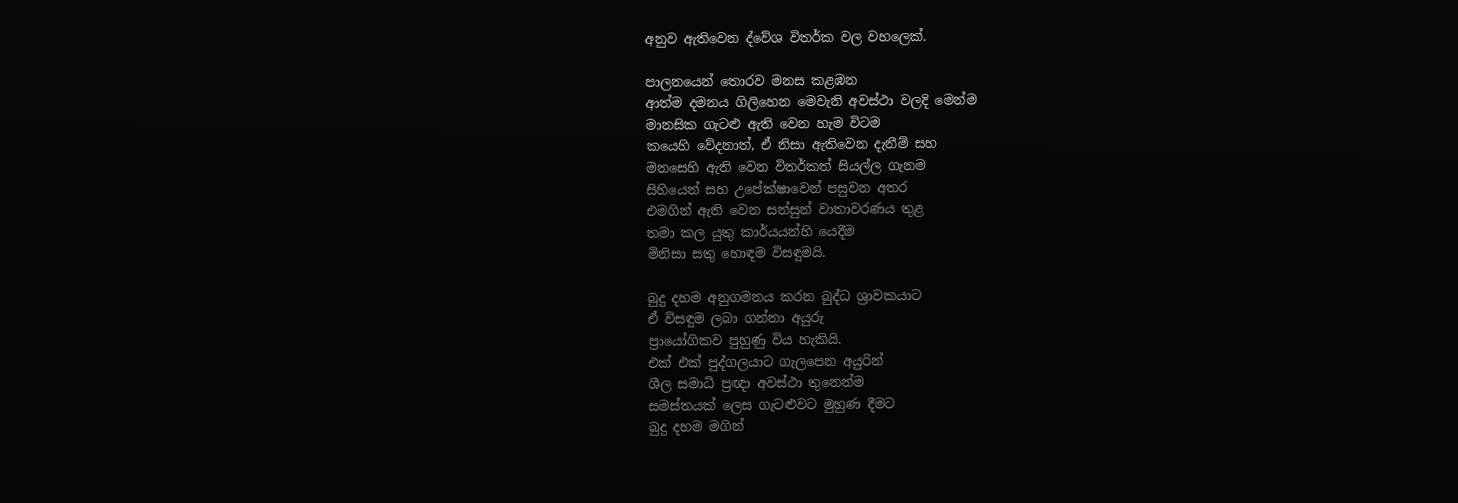අනුව ඇතිවෙන ද්වේශ විතර්ක වල වහලෙක්.

පාලනයෙන් තොරව මනස කළඹන
ආත්ම දමනය ගිලිහෙන මෙවැනි අවස්ථා වලදි මෙන්ම
මානසික ගැටළු ඇති වෙන හැම විටම
කයෙහි වේදනාත්, ඒ නිසා ඇතිවෙන දැනීම් සහ
මනසෙහි ඇති වෙන විතර්කත් සියල්ල ගැනම
සිහියෙන් සහ උපේක්ෂාවෙන් පසුවන අතර
එමගින් ඇති වෙන සන්සුන් වාතාවරණය තුළ
තමා කල යුතු කාර්යයන්හි යෙදීම
මිනිසා සතු හොඳම විසඳුමයි.

බුදු දහම අනුගමනය කරන බුද්ධ ශ්‍රාවකයාට
ඒ විසඳුම ලබා ගන්නා අයුරු
ප්‍රායෝගිකව පුහුණු විය හැකියි.
එක් එක් පුද්ගලයාට ගැලපෙන අයුරින්
ශීල සමාධි ප්‍රඥා අවස්ථා තුනෙන්ම
සමස්තයක් ලෙස ගැටළුවට මුහුණ දීමට
බුදු දහම මගින්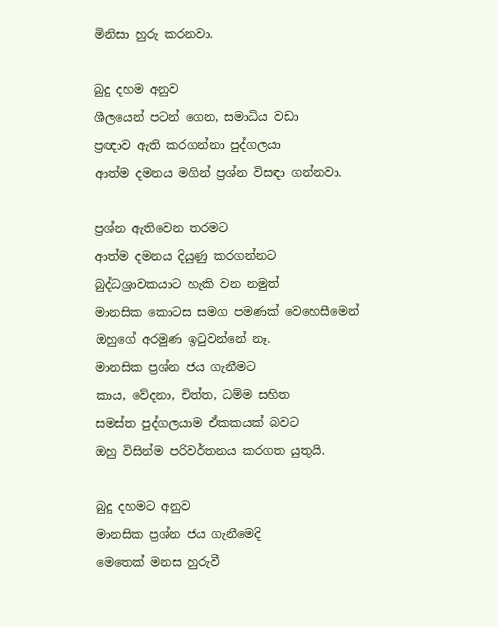මිනිසා හුරු කරනවා.

බුදු දහම අනුව
ශීලයෙන් පටන් ගෙන, සමාධිය වඩා
ප්‍රඥාව ඇති කරගන්නා පුද්ගලයා
ආත්ම දමනය මගින් ප්‍රශ්න විසඳා ගන්නවා.

ප්‍රශ්න ඇතිවෙන තරමට
ආත්ම දමනය දියුණු කරගන්නට
බුද්ධශ්‍රාවකයාට හැකි වන නමුත්
මානසික කොටස සමග පමණක් වෙහෙසීමෙන්
ඔහුගේ අරමුණ ඉටුවන්නේ නෑ.
මානසික ප්‍රශ්න ජය ගැනීමට
කාය, වේදනා, චිත්ත, ධම්ම සහිත
සමස්ත පුද්ගලයාම ඒකකයක් බවට
ඔහු විසින්ම පරිවර්තනය කරගත යුතුයි.

බුදු දහමට අනුව
මානසික ප්‍රශ්න ජය ගැනීමෙදි
මෙතෙක් මනස හුරුවී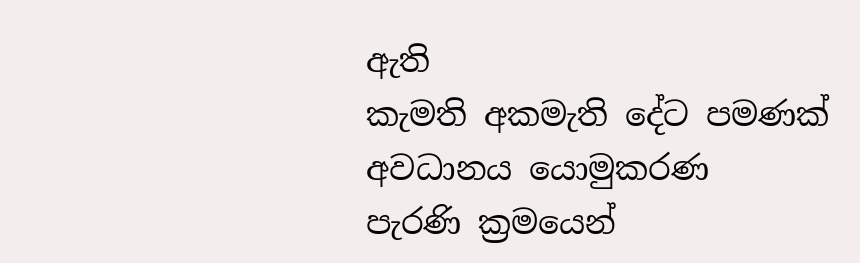ඇති
කැමති අකමැති දේට පමණක්
අවධානය යොමුකරණ
පැරණි ක්‍රමයෙන්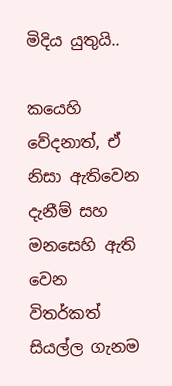මිදිය යුතුයි..

කයෙහි වේදනාත්, ඒ නිසා ඇතිවෙන දැනීම් සහ
මනසෙහි ඇති වෙන විතර්කත් සියල්ල ගැනම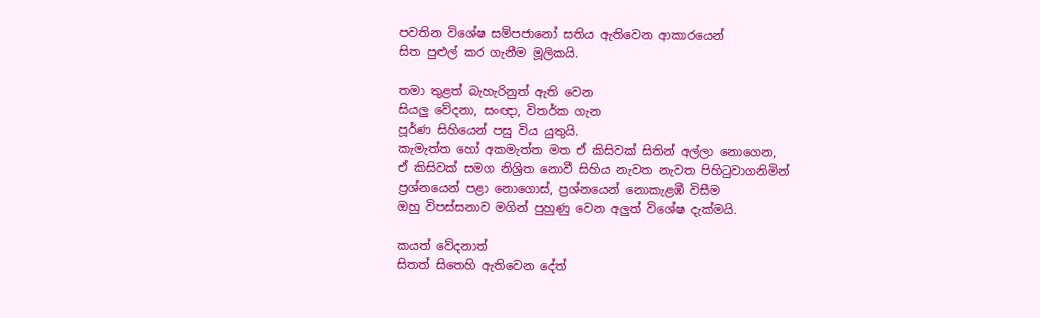පවතින විශේෂ සම්පජානෝ සතිය ඇතිවෙන ආකාරයෙන්
සිත පුළුල් කර ගැනීම මූලිකයි.

තමා තුළත් බැහැරිනුත් ඇති වෙන
සියලු වේදනා, සංඥා, විතර්ක ගැන
පූර්ණ සිහියෙන් පසු විය යුතුයි.
කැමැත්ත හෝ අකමැත්ත මත ඒ කිසිවක් සිතින් අල්ලා නොගෙන,
ඒ කිසිවක් සමග නිශ්‍රිත නොවී සිහිය නැවත නැවත පිහිටුවාගනිමින්
ප්‍රශ්නයෙන් පළා නොගොස්, ප්‍රශ්නයෙන් නොකැළඹී විසීම
ඔහු විපස්සනාව මගින් පුහුණු වෙන අලුත් විශේෂ දැක්මයි.

කයත් වේදනාත්
සිතත් සිතෙහි ඇතිවෙන දේත්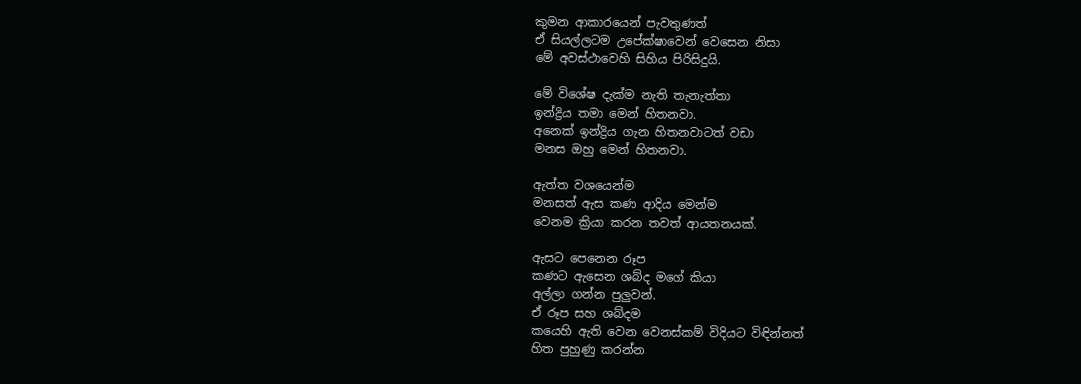කුමන ආකාරයෙන් පැවතුණත්
ඒ සියල්ලටම උපේක්ෂාවෙන් වෙසෙන නිසා
මේ අවස්ථාවෙහි සිහිය පිරිසිදුයි.

මේ විශේෂ දැක්ම නැති තැනැත්තා
ඉන්ද්‍රිය තමා මෙන් හිතනවා.
අනෙක් ඉන්ද්‍රිය ගැන හිතනවාටත් වඩා
මනස ඔහු මෙන් හිතනවා.

ඇත්ත වශයෙන්ම
මනසත් ඇස කණ ආදිය මෙන්ම
වෙනම ක්‍රියා කරන තවත් ආයතනයක්.

ඇසට පෙනෙන රූප
කණට ඇසෙන ශබ්ද මගේ කියා
අල්ලා ගන්න පුලුවන්.
ඒ රූප සහ ශබ්දම
කයෙහි ඇති වෙන වෙනස්කම් විදියට විඳින්නත්
හිත පුහුණු කරන්න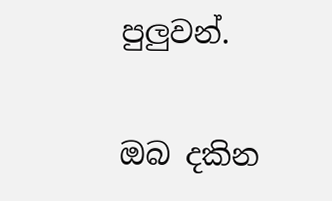පුලුවන්.

ඔබ දකින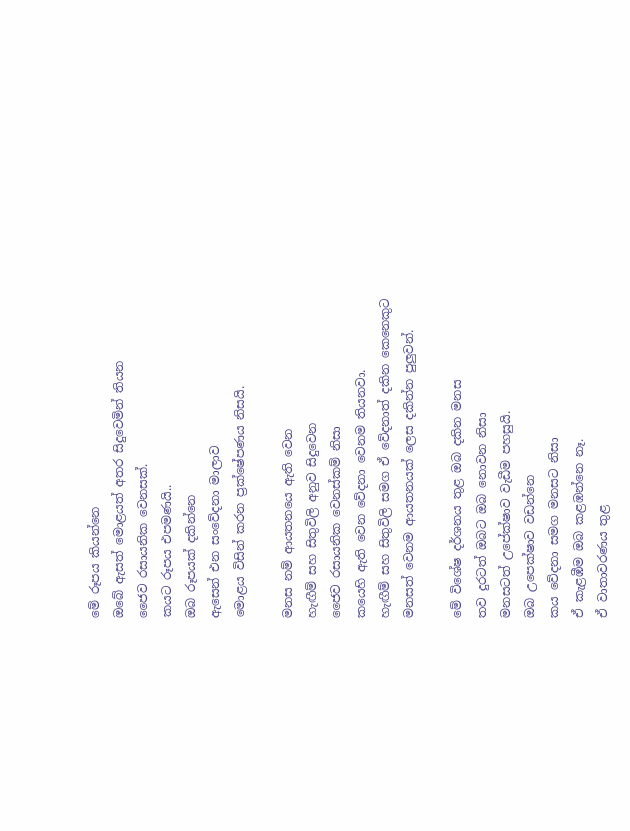මේ රූපය කියන්නෙ
ඔබේ ඇසත් මොළයත් අතර සිදුවෙමින් තියන
ජෛව රසායනික වෙනසක්.
කයට රූපය එපමණයි..
ඔබ රූපයක් දකින්නෙ
ඇසෙන් එන සංවේදනා මාලාව
මොළය විසින් කරන ප්‍රක්ෂේපණය නිසයි.

මනස නම් ආයතනයෙ ඇති වෙන
හැඟීම් සහ සිතුවිලි අනුව සිදුවෙන
ජෛව රසායනික වෙනස්කම් නිසා
කයෙහි ඇති වෙන වේදනා වෙනම තියනවා.
හැඟීම් සහ සිතුවිලි සමග ඒ වේදනාත් දකින කෙනෙකුට
මනසත් වෙනම ආයතනයක් ලෙස දකින්න පුලුවන්.

මේ විශේෂ දර්ශනය තුළ ඔබ දකින මනස
තව දුරටත් ඔබට ඔබ නොවන නිසා
මනසටත් උපේක්ෂාව වැඩීම පහසුයි.
ඔබ උපෙක්ෂාව වඩන්නෙ
කය වේදනා සමග මනසට නිසා
ඒ කැළඹීම ඔබ කළඹන්නෙ නෑ.
ඒ වාතාවරණය තුළ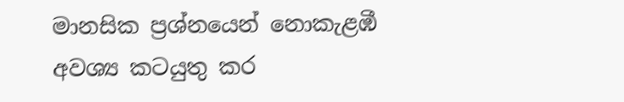මානසික ප්‍රශ්නයෙන් නොකැළඹී
අවශ්‍ය කටයුතු කර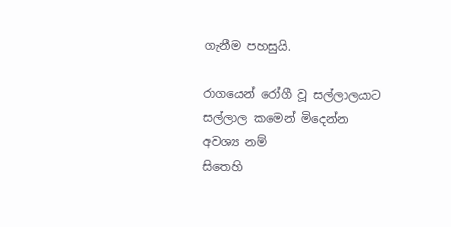ගැනීම පහසුයි.

රාගයෙන් රෝගී වූ සල්ලාලයාට
සල්ලාල කමෙන් මිදෙන්න අවශ්‍ය නම්
සිතෙහි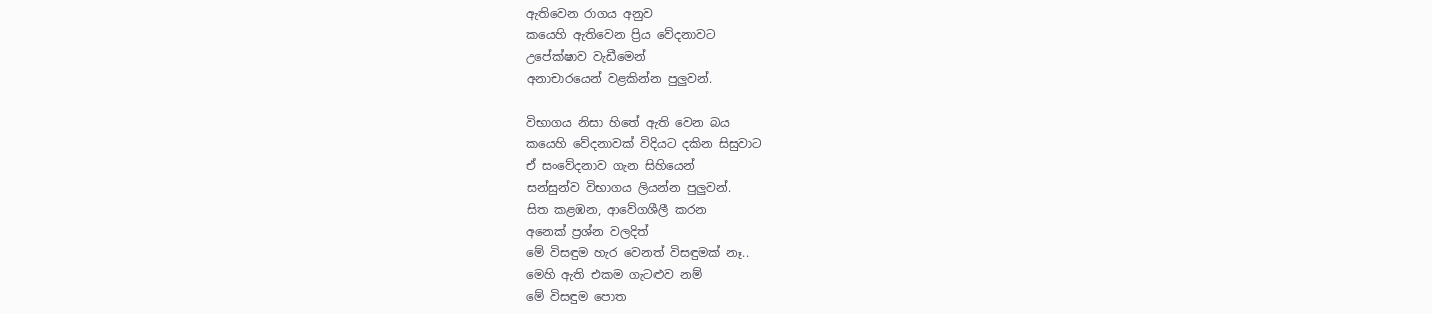ඇතිවෙන රාගය අනුව
කයෙහි ඇතිවෙන ප්‍රිය වේදනාවට
උපේක්ෂාව වැඩීමෙන්
අනාචාරයෙන් වළකින්න පුලුවන්.

විභාගය නිසා හිතේ ඇති වෙන බය
කයෙහි වේදනාවක් විදියට දකින සිසුවාට
ඒ සංවේදනාව ගැන සිහියෙන්
සන්සුන්ව විභාගය ලියන්න පුලුවන්.
සිත කළඹන, ආවේගශීලී කරන
අනෙක් ප්‍රශ්න වලදිත්
මේ විසඳුම හැර වෙනත් විසඳුමක් නෑ..
මෙහි ඇති එකම ගැටළුව නම්
මේ විසඳුම පොත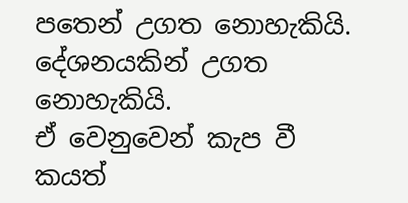පතෙන් උගත නොහැකියි.
දේශනයකින් උගත නොහැකියි.
ඒ වෙනුවෙන් කැප වී
කයත්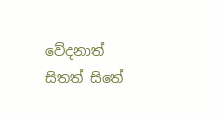වේදනාත් සිතත් සිතේ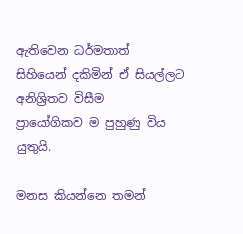ඇතිවෙන ධර්මතාත්
සිහියෙන් දකිමින් ඒ සියල්ලට අනිශ්‍රිතව විසීම
ප්‍රායෝගිකව ම පුහුණු විය යුතුයි.

මනස කියන්නෙ තමන්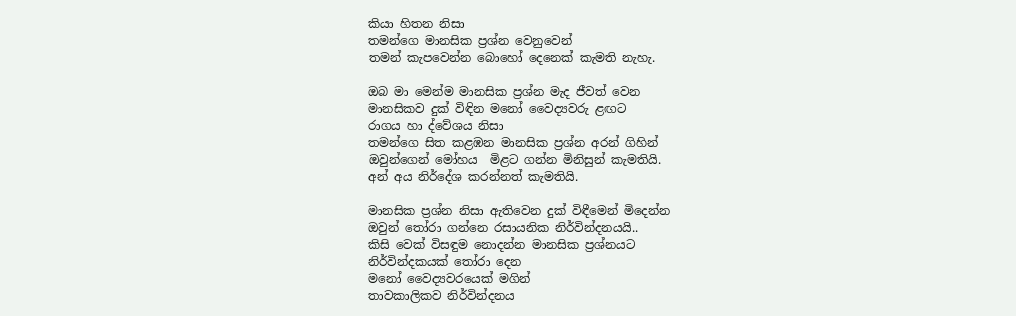කියා හිතන නිසා
තමන්ගෙ මානසික ප්‍රශ්න වෙනුවෙන්
තමන් කැපවෙන්න බොහෝ දෙනෙක් කැමති නැහැ.

ඔබ මා මෙන්ම මානසික ප්‍රශ්න මැද ජීවත් වෙන
මානසිකව දුක් විඳින මනෝ වෛද්‍යවරු ළඟට
රාගය හා ද්වේශය නිසා
තමන්ගෙ සිත කළඹන මානසික ප්‍රශ්න අරන් ගිහින්
ඔවුන්ගෙන් මෝහය  මිළට ගන්න මිනිසුන් කැමතියි.
අන් අය නිර්දේශ කරන්නත් කැමතියි.

මානසික ප්‍රශ්න නිසා ඇතිවෙන දුක් විඳීමෙන් මිදෙන්න
ඔවුන් තෝරා ගන්නෙ රසායනික නිර්වින්දනයයි..
කිසි වෙක් විසඳුම නොදන්න මානසික ප්‍රශ්නයට
නිර්වින්දකයක් තෝරා දෙන
මනෝ වෛද්‍යවරයෙක් මගින්
තාවකාලිකව නිර්වින්දනය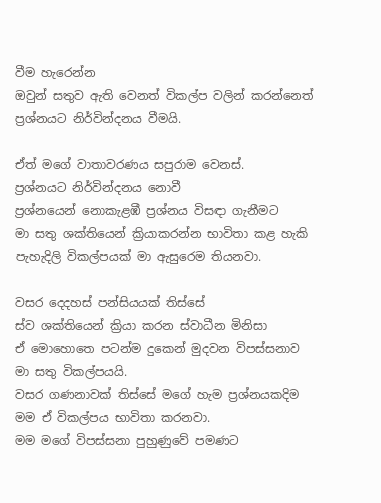වීම හැරෙන්න
ඔවුන් සතුව ඇති වෙනත් විකල්ප වලින් කරන්නෙත්
ප්‍රශ්නයට නිර්වින්දනය වීමයි.

ඒත් මගේ වාතාවරණය සපුරාම වෙනස්.
ප්‍රශ්නයට නිර්වින්දනය නොවී
ප්‍රශ්නයෙන් නොකැළඹී ප්‍රශ්නය විසඳා ගැනීමට
මා සතු ශක්තියෙන් ක්‍රියාකරන්න භාවිතා කළ හැකි
පැහැදිලි විකල්පයක් මා ඇසුරෙම තියනවා.

වසර දෙදහස් පන්සියයක් තිස්සේ
ස්ව ශක්තියෙන් ක්‍රියා කරන ස්වාධීන මිනිසා
ඒ මොහොතෙ පටන්ම දුකෙන් මුදවන විපස්සනාව
මා සතු විකල්පයයි.
වසර ගණනාවක් තිස්සේ මගේ හැම ප්‍රශ්නයකදිම
මම ඒ විකල්පය භාවිතා කරනවා.
මම මගේ විපස්සනා පුහුණුවේ පමණට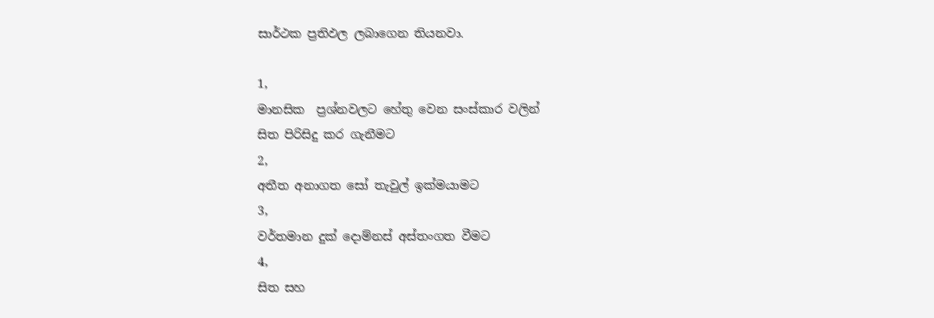සාර්ථක ප්‍රතිඵල ලබාගෙන තියනවා.

1,
මානසික  ප්‍රශ්නවලට හේතු වෙන සංස්කාර වලින්
සිත පිරිසිදු කර ගැනීමට
2,
අතීත අනාගත සෝ තැවුල් ඉක්මයාමට
3,
වර්තමාන දුක් දොම්නස් අස්තංගත වීමට
4,
සිත සහ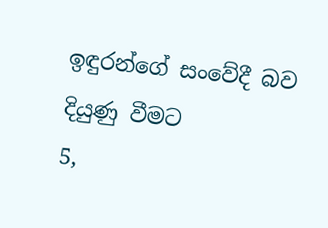ඉඳුරන්ගේ සංවේදී බව දියුණු වීමට
5,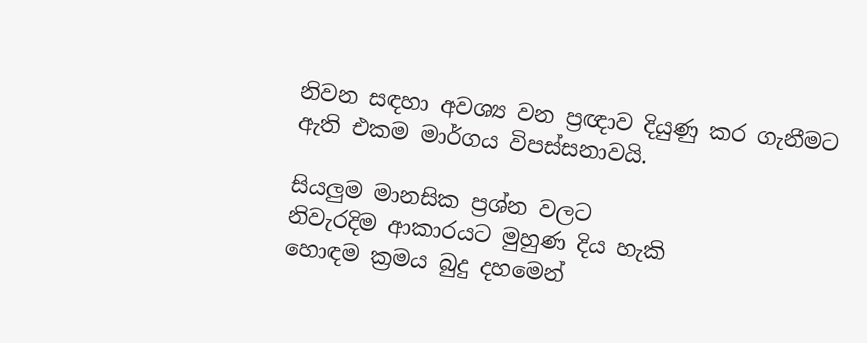නිවන සඳහා අවශ්‍ය වන ප්‍රඥාව දියුණු කර ගැනීමට
ඇති එකම මාර්ගය විපස්සනාවයි.

සියලුම මානසික ප්‍රශ්න වලට
නිවැරදිම ආකාරයට මුහුණ දිය හැකි
හොඳම ක්‍රමය බුදු දහමෙන්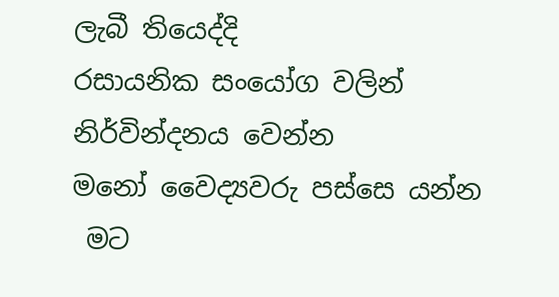ලැබී තියෙද්දි
රසායනික සංයෝග වලින් නිර්වින්දනය වෙන්න
මනෝ වෛද්‍යවරු පස්සෙ යන්න
 මට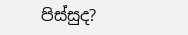පිස්සුද?